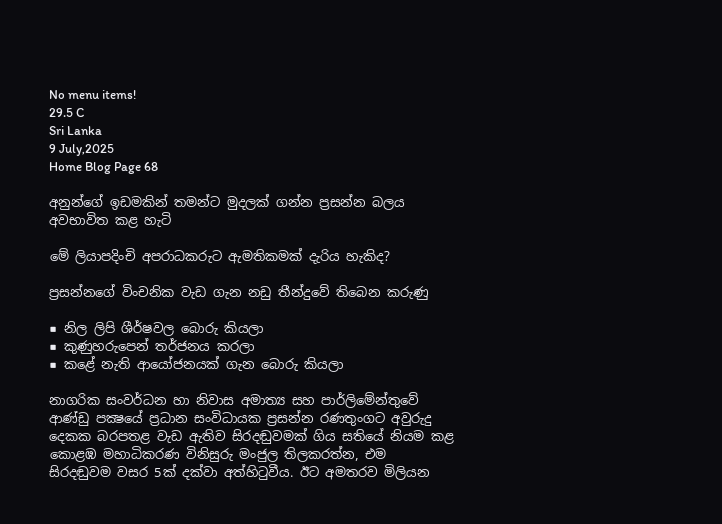No menu items!
29.5 C
Sri Lanka
9 July,2025
Home Blog Page 68

අනුන්ගේ ඉඩමකින් තමන්ට මුදලක් ගන්න ප්‍රසන්න බලය අවභාවිත කළ හැටි

මේ ලියාපදිංචි අපරාධකරුට ඇමතිකමක් දැරිය හැකිද?

ප්‍රසන්නගේ විංචනික වැඩ ගැන නඩු තීන්දුවේ තිබෙන කරුණු

■ නිල ලිපි ශීර්ෂවල බොරු කියලා
■ කුණුහරුපෙන් තර්ජනය කරලා
■ කළේ නැති ආයෝජනයක් ගැන බොරු කියලා

නාගරික සංවර්ධන හා නිවාස අමාත්‍ය සහ පාර්ලිමේන්තුවේ ආණ්ඩු පක්‍ෂයේ ප්‍රධාන සංවිධායක ප්‍රසන්න රණතුංගට අවුරුදු දෙකක බරපතළ වැඩ ඇතිව සිරදඬුවමක් ගිය සතියේ නියම කළ කොළඹ මහාධිකරණ විනිසුරු මංජුල තිලකරත්න, එම සිරදඬුවම වසර 5ක් දක්වා අත්හිටුවීය. ඊට අමතරව මිලියන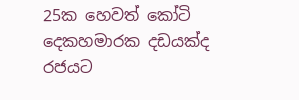25ක හෙවත් කෝටි දෙකහමාරක දඩයක්ද රජයට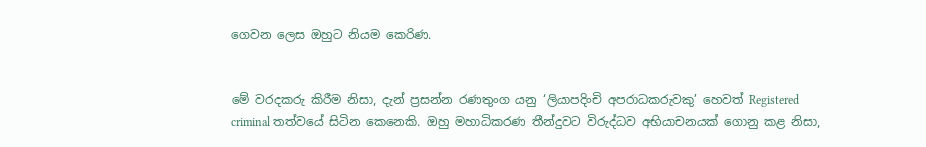ගෙවන ලෙස ඔහුට නියම කෙරිණ.


මේ වරදකරු කිරීම නිසා, දැන් ප්‍රසන්න රණතුංග යනු ‘ලියාපදිංචි අපරාධකරුවකු’ හෙවත් Registered criminal තත්වයේ සිටින කෙනෙකි. ඔහු මහාධිකරණ තීන්දුවට විරුද්ධව අභියාචනයක් ගොනු කළ නිසා,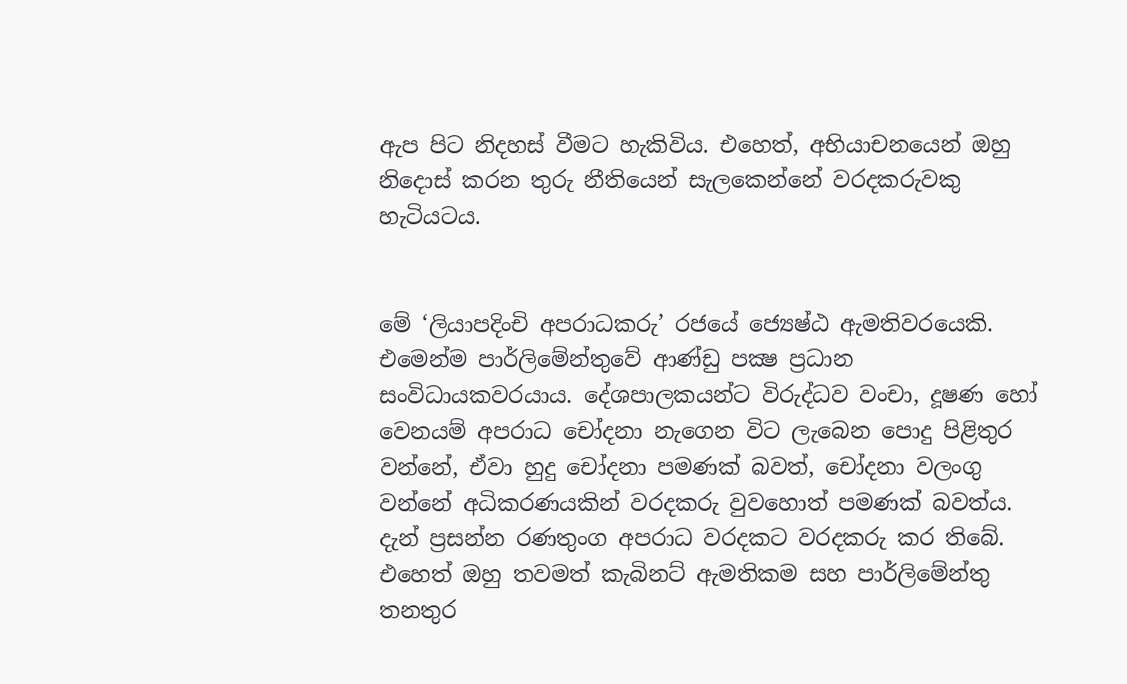ඇප පිට නිදහස් වීමට හැකිවිය. එහෙත්, අභියාචනයෙන් ඔහු නිදොස් කරන තුරු නීතියෙන් සැලකෙන්නේ වරදකරුවකු හැටියටය.


මේ ‘ලියාපදිංචි අපරාධකරු’ රජයේ ජ්‍යෙෂ්ඨ ඇමතිවරයෙකි. එමෙන්ම පාර්ලිමේන්තුවේ ආණ්ඩු පක්‍ෂ ප්‍රධාන සංවිධායකවරයාය. දේශපාලකයන්ට විරුද්ධව වංචා, දූෂණ හෝ වෙනයම් අපරාධ චෝදනා නැගෙන විට ලැබෙන පොදු පිළිතුර වන්නේ, ඒවා හුදු චෝදනා පමණක් බවත්, චෝදනා වලංගු වන්නේ අධිකරණයකින් වරදකරු වුවහොත් පමණක් බවත්ය. දැන් ප්‍රසන්න රණතුංග අපරාධ වරදකට වරදකරු කර තිබේ. එහෙත් ඔහු තවමත් කැබිනට් ඇමතිකම සහ පාර්ලිමේන්තු තනතුර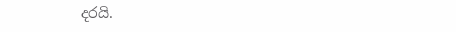දරයි.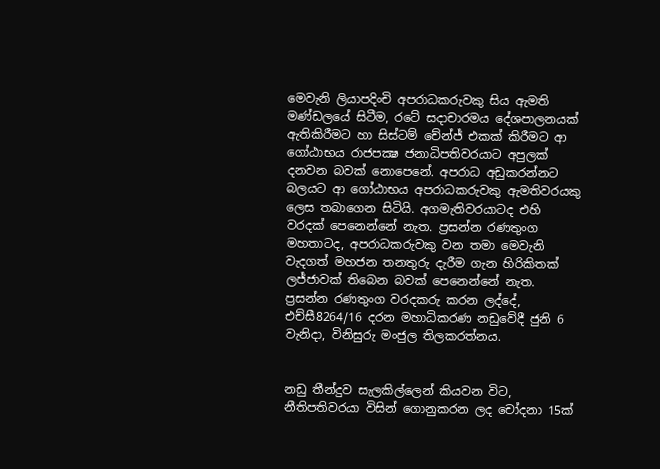මෙවැනි ලියාපදිංචි අපරාධකරුවකු සිය ඇමති මණ්ඩලයේ සිටීම, රටේ සදාචාරමය දේශපාලනයක් ඇතිකිරීමට හා සිස්ටම් චේන්ජ් එකක් කිරීමට ආ ගෝඨාභය රාජපක්‍ෂ ජනාධිපතිවරයාට අපුලක් දනවන බවක් නොපෙනේ. අපරාධ අඩුකරන්නට බලයට ආ ගෝඨාභය අපරාධකරුවකු ඇමතිවරයකු ලෙස තබාගෙන සිටියි. අගමැතිවරයාටද එහි වරදක් පෙනෙන්නේ නැත. ප්‍රසන්න රණතුංග මහතාටද, අපරාධකරුවකු වන තමා මෙවැනි වැදගත් මහජන තනතුරු දැරීම ගැන හිරිකිතක් ලජ්ජාවක් තිබෙන බවක් පෙනෙන්නේ නැත.
ප්‍රසන්න රණතුංග වරදකරු කරන ලද්දේ, එච්සී8264/16 දරන මහාධිකරණ නඩුවේදී ජුනි 6 වැනිදා, විනිසුරු මංජුල තිලකරත්නය.


නඩු තීන්දුව සැලකිල්ලෙන් කියවන විට, නීතිපතිවරයා විසින් ගොනුකරන ලද චෝදනා 15ක්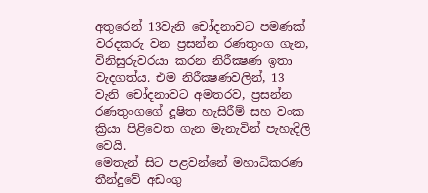අතුරෙන් 13වැනි චෝදනාවට පමණක් වරදකරු වන ප්‍රසන්න රණතුංග ගැන, විනිසුරුවරයා කරන නිරීක්‍ෂණ ඉතා වැදගත්ය. එම නිරීක්‍ෂණවලින්, 13 වැනි චෝදනාවට අමතරව, ප්‍රසන්න රණතුංගගේ දූෂිත හැසිරීම් සහ වංක ක්‍රියා පිළිවෙත ගැන මැනැවින් පැහැදිලි වෙයි.
මෙතැන් සිට පළවන්නේ මහාධිකරණ තීන්දුවේ අඩංගු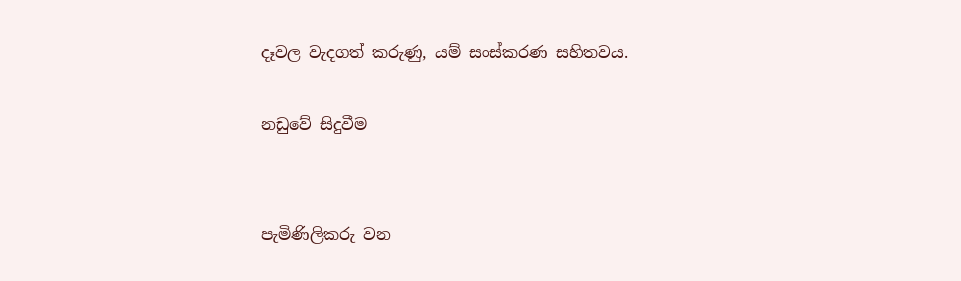දෑවල වැදගත් කරුණු, යම් සංස්කරණ සහිතවය.

නඩුවේ සිදුවීම


පැමිණිලිකරු වන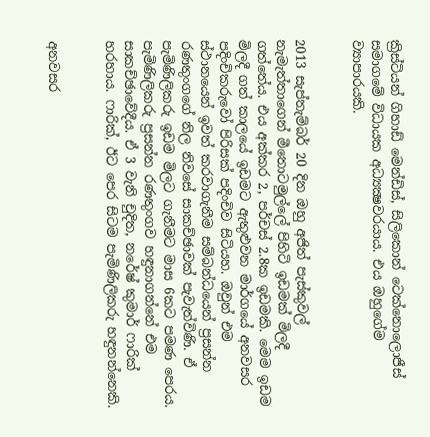ක්‍රිස්ටියන් ගිහාඩ් මෙන්ඩිස්, සිලිකොන් ටෙක්නොලොජීස් සමාගමේ විධායක අධ්‍යක්‍ෂවරයාය. එය ඔහුගේම ව්‍යාපාරයකි.


2013 සැප්තැම්බර් 20 දින ඔහු අජිත් පැස්කුවල් නැමැත්තාගෙන් මීතොටමුල්ලේ පිහිටි ඉඩමක් මිලදී ගත්තේය. එය අක්කර 2, පර්චස් 2.8ක ඉඩමකි. මෙම ඉඩම මිලදී ගත් කාලයේ ඉඩමට ඇතුළුවන මාර්ගයේ අනවසර පදිංචිකරුවෝ පිරිසක් පදිංචිව සිටියහ. ඔවුන් එම ස්ථානයෙන් ඉවත් කරවාගැනීම සම්බන්ධයෙන් ප්‍රසන්න රණතුංගගේ නිල නිවසේ සාකච්ඡාවක් පැවැත්විණි. ඒ පැමිණිලිකරු ඉඩම මිලට ගැනීමට මාස 6කට පමණ පෙරය. පැමිණිලිකරු ප්‍රසන්න රණතුංගව හඳුනාගන්නේ එම සාකච්ඡාවේදීය. ඒ 3 වැනි චුදිත, නරේෂ් කුමාර් ෆාරික් හරහාය. ෆාරික්, ඊට පෙර සිටම පැමිණිලිකරු හඳුනන්නෙකි.


අනවසර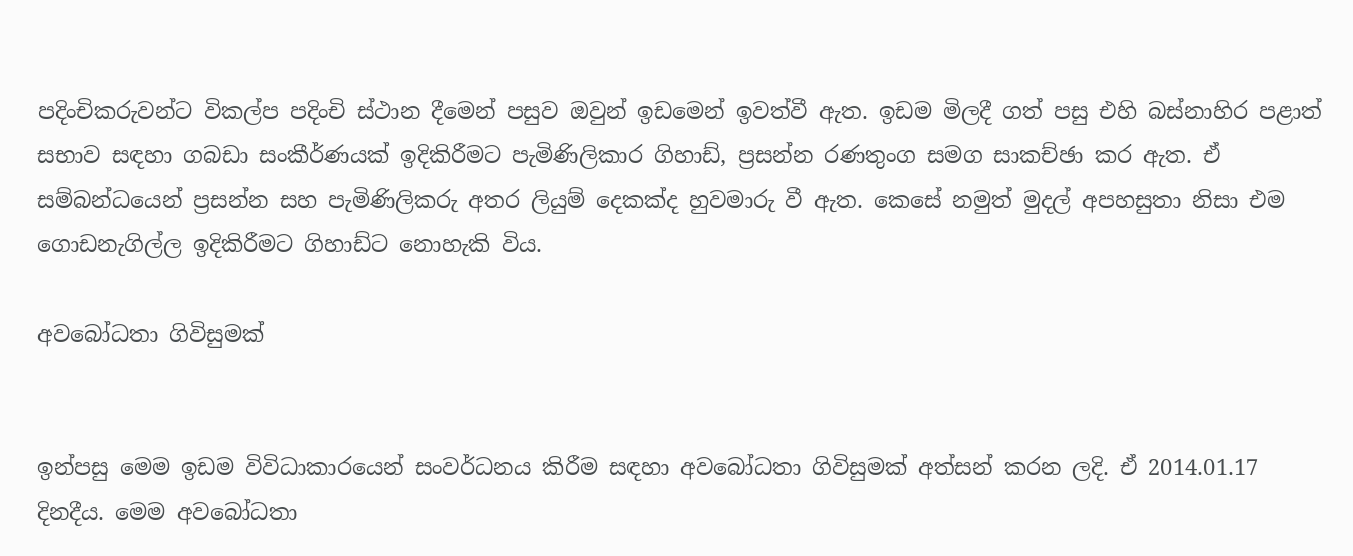පදිංචිකරුවන්ට විකල්ප පදිංචි ස්ථාන දීමෙන් පසුව ඔවුන් ඉඩමෙන් ඉවත්වී ඇත. ඉඩම මිලදී ගත් පසු එහි බස්නාහිර පළාත් සභාව සඳහා ගබඩා සංකීර්ණයක් ඉදිකිරීමට පැමිණිලිකාර ගිහාඩ්, ප්‍රසන්න රණතුංග සමග සාකච්ඡා කර ඇත. ඒ සම්බන්ධයෙන් ප්‍රසන්න සහ පැමිණිලිකරු අතර ලියුම් දෙකක්ද හුවමාරු වී ඇත. කෙසේ නමුත් මුදල් අපහසුතා නිසා එම ගොඩනැගිල්ල ඉදිකිරීමට ගිහාඩ්ට නොහැකි විය.

අවබෝධතා ගිවිසුමක්


ඉන්පසු මෙම ඉඩම විවිධාකාරයෙන් සංවර්ධනය කිරීම සඳහා අවබෝධතා ගිවිසුමක් අත්සන් කරන ලදි. ඒ 2014.01.17 දිනදීය. මෙම අවබෝධතා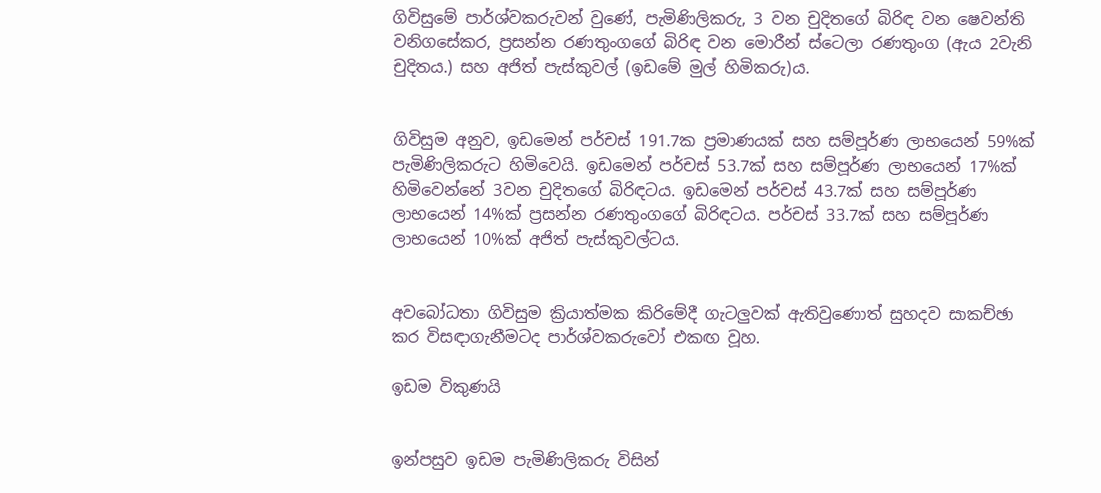ගිවිසුමේ පාර්ශ්වකරුවන් වුණේ, පැමිණිලිකරු, 3 වන චුදිතගේ බිරිඳ වන ෂෙවන්ති වනිගසේකර, ප්‍රසන්න රණතුංගගේ බිරිඳ වන මොරීන් ස්ටෙලා රණතුංග (ඇය 2වැනි චුදිතය.) සහ අජිත් පැස්කුවල් (ඉඩමේ මුල් හිමිකරු)ය.


ගිවිසුම අනුව, ඉඩමෙන් පර්චස් 191.7ක ප්‍රමාණයක් සහ සම්පූර්ණ ලාභයෙන් 59%ක් පැමිණිලිකරුට හිමිවෙයි. ඉඩමෙන් පර්චස් 53.7ක් සහ සම්පූර්ණ ලාභයෙන් 17%ක් හිමිවෙන්නේ 3වන චුදිතගේ බිරිඳටය. ඉඩමෙන් පර්චස් 43.7ක් සහ සම්පූර්ණ ලාභයෙන් 14%ක් ප්‍රසන්න රණතුංගගේ බිරිඳටය. පර්චස් 33.7ක් සහ සම්පූර්ණ ලාභයෙන් 10%ක් අජිත් පැස්කුවල්ටය.


අවබෝධතා ගිවිසුම ක්‍රියාත්මක කිරිමේදී ගැටලුවක් ඇතිවුණොත් සුහදව සාකච්ඡා කර විසඳාගැනීමටද පාර්ශ්වකරුවෝ එකඟ වූහ.

ඉඩම විකුණයි


ඉන්පසුව ඉඩම පැමිණිලිකරු විසින්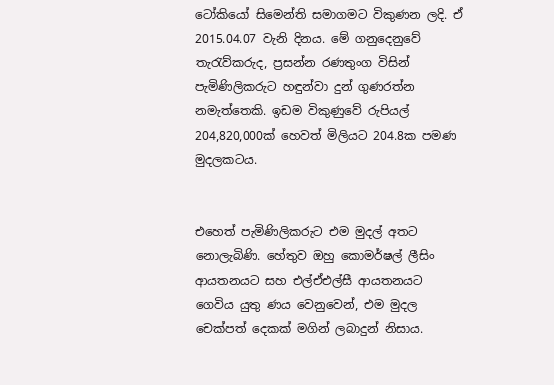ටෝකියෝ සිමෙන්ති සමාගමට විකුණන ලදි. ඒ 2015.04.07 වැනි දිනය. මේ ගනුදෙනුවේ තැරැව්කරුද, ප්‍රසන්න රණතුංග විසින් පැමිණිලිකරුට හඳුන්වා දුන් ගුණරත්න නමැත්තෙකි. ඉඩම විකුණුවේ රුපියල් 204,820,000ක් හෙවත් මිලියට 204.8ක පමණ මුදලකටය.


එහෙත් පැමිණිලිකරුට එම මුදල් අතට නොලැබිණි. හේතුව ඔහු කොමර්ෂල් ලීසිං ආයතනයට සහ එල්ඒඑල්සී ආයතනයට ගෙවිය යුතු ණය වෙනුවෙන්, එම මුදල චෙක්පත් දෙකක් මගින් ලබාදුන් නිසාය.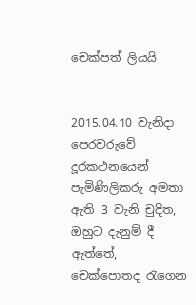චෙක්පත් ලියයි


2015.04.10 වැනිදා පෙරවරුවේ දූරකථනයෙන් පැමිණිලිකරු අමතා ඇති 3 වැනි චුදිත, ඔහුට දැනුම් දී ඇත්තේ, චෙක්පොතද රැගෙන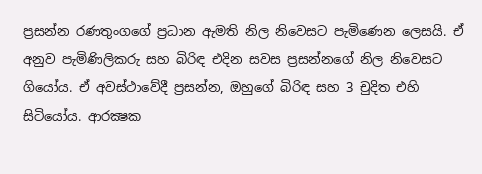ප්‍රසන්න රණතුංගගේ ප්‍රධාන ඇමති නිල නිවෙසට පැමිණෙන ලෙසයි. ඒ අනුව පැමිණිලිකරු සහ බිරිඳ එදින සවස ප්‍රසන්නගේ නිල නිවෙසට ගියෝය. ඒ අවස්ථාවේදී ප්‍රසන්න, ඔහුගේ බිරිඳ සහ 3 චුදිත එහි සිටියෝය. ආරක්‍ෂක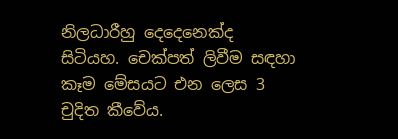නිලධාරීහු දෙදෙනෙක්ද සිටියහ. චෙක්පත් ලිවීම සඳහා කෑම මේසයට එන ලෙස 3 චුදිත කීවේය.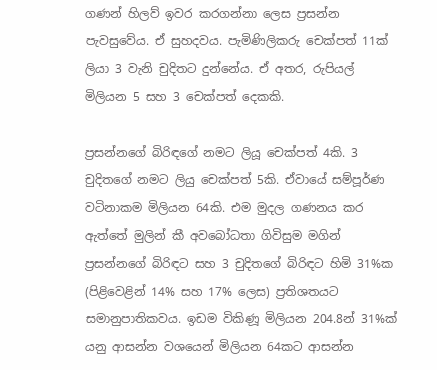ගණන් හිලව් ඉවර කරගන්නා ලෙස ප්‍රසන්න පැවසුවේය. ඒ සුහදවය. පැමිණිලිකරු චෙක්පත් 11ක් ලියා 3 වැනි චුදිතට දුන්නේය. ඒ අතර, රුපියල් මිලියන 5 සහ 3 චෙක්පත් දෙකකි.

ප්‍රසන්නගේ බිරිඳගේ නමට ලියූ චෙක්පත් 4කි. 3 චුදිතගේ නමට ලියු චෙක්පත් 5කි. ඒවායේ සම්පූර්ණ වටිනාකම මිලියන 64කි. එම මුදල ගණනය කර ඇත්තේ මුලින් කී අවබෝධතා ගිවිසුම මගින් ප්‍රසන්නගේ බිරිඳට සහ 3 චුදිතගේ බිරිඳට හිමි 31%ක (පිළිවෙළින් 14% සහ 17% ලෙස) ප්‍රතිශතයට සමානුපාතිකවය. ඉඩම විකිණූ මිලියන 204.8න් 31%ක් යනු ආසන්න වශයෙන් මිලියන 64කට ආසන්න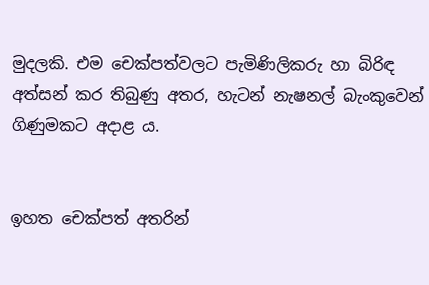මුදලකි. එම චෙක්පත්වලට පැමිණිලිකරු හා බිරිඳ අත්සන් කර තිබුණු අතර, හැටන් නැෂනල් බැංකුවෙන් ගිණුමකට අදාළ ය.


ඉහත චෙක්පත් අතරින්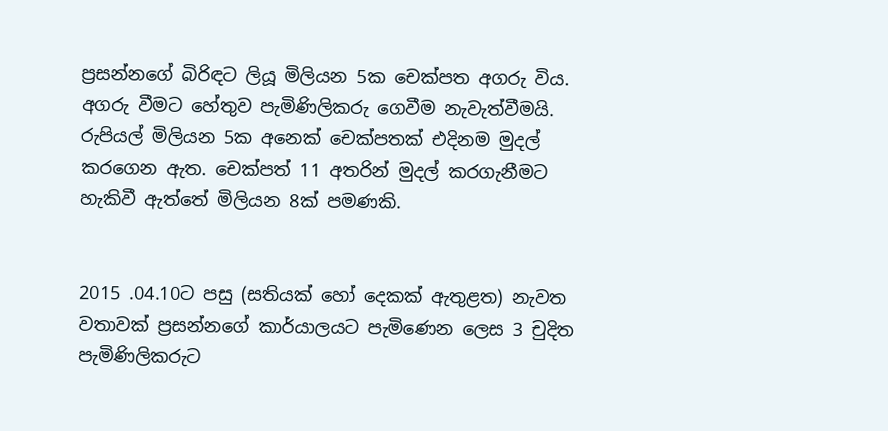ප්‍රසන්නගේ බිරිඳට ලියූ මිලියන 5ක චෙක්පත අගරු විය. අගරු වීමට හේතුව පැමිණිලිකරු ගෙවීම නැවැත්වීමයි. රුපියල් මිලියන 5ක අනෙක් චෙක්පතක් එදිනම මුදල් කරගෙන ඇත. චෙක්පත් 11 අතරින් මුදල් කරගැනීමට හැකිවී ඇත්තේ මිලියන 8ක් පමණකි.


2015 .04.10ට පසු (සතියක් හෝ දෙකක් ඇතුළත) නැවත වතාවක් ප්‍රසන්නගේ කාර්යාලයට පැමිණෙන ලෙස 3 චුදිත පැමිණිලිකරුට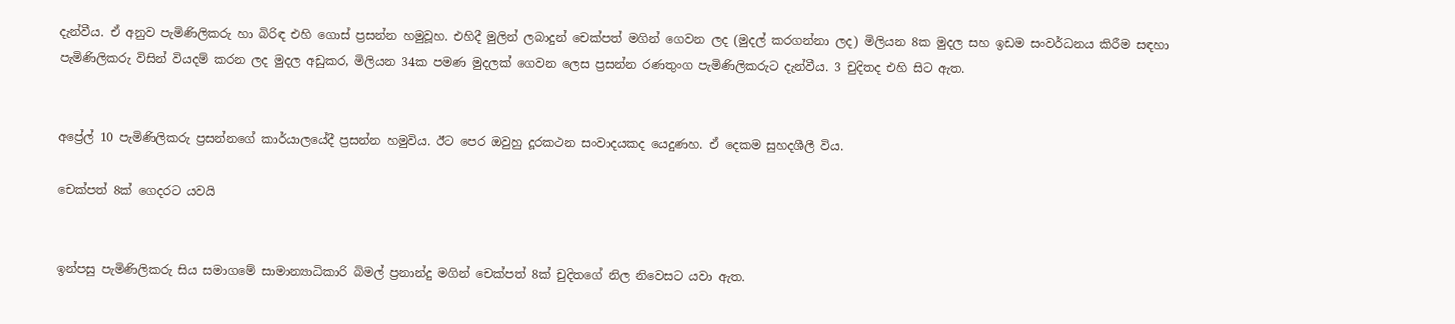දැන්වීය. ඒ අනුව පැමිණිලිකරු හා බිරිඳ එහි ගොස් ප්‍රසන්න හමුවූහ. එහිදී මුලින් ලබාදුන් චෙක්පත් මගින් ගෙවන ලද (මුදල් කරගන්නා ලද) මිලියන 8ක මුදල සහ ඉඩම සංවර්ධනය කිරීම සඳහා පැමිණිලිකරු විසින් වියදම් කරන ලද මුදල අඩුකර, මිලියන 34ක පමණ මුදලක් ගෙවන ලෙස ප්‍රසන්න රණතුංග පැමිණිලිකරුට දැන්වීය. 3 චුදිතද එහි සිට ඇත.


අප්‍රේල් 10 පැමිණිලිකරු ප්‍රසන්නගේ කාර්යාලයේදී ප්‍රසන්න හමුවිය. ඊට පෙර ඔවුහු දූරකථන සංවාදයකද යෙදුණහ. ඒ දෙකම සුහදශීලී විය.

චෙක්පත් 8ක් ගෙදරට යවයි


ඉන්පසු පැමිණිලිකරු සිය සමාගමේ සාමාන්‍යාධිකාරි බිමල් ප්‍රනාන්දු මගින් චෙක්පත් 8ක් චුදිතගේ නිල නිවෙසට යවා ඇත.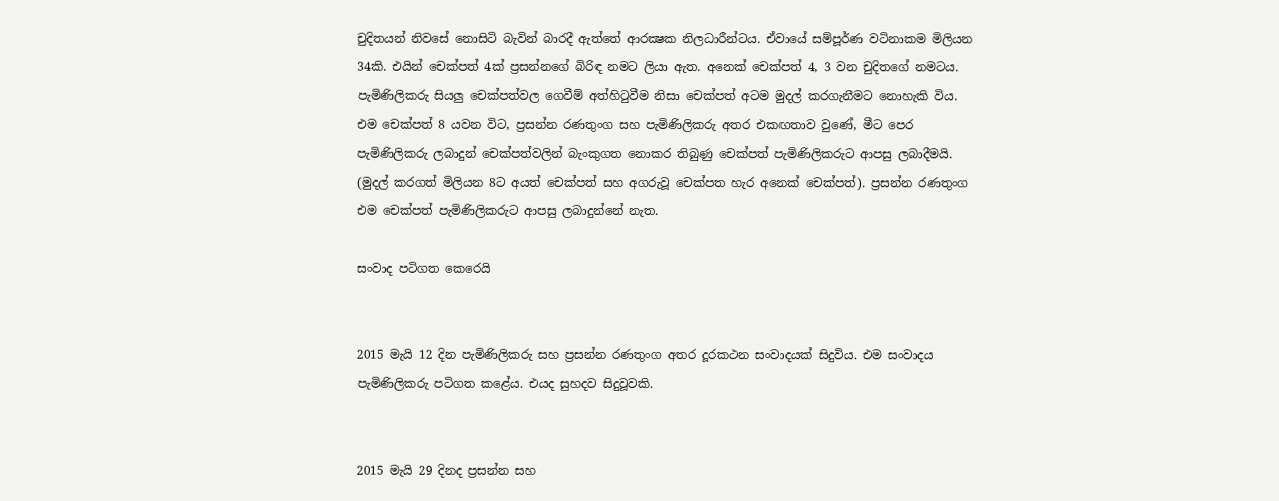චුදිතයන් නිවසේ නොසිටි බැවින් බාරදී ඇත්තේ ආරක්‍ෂක නිලධාරීන්ටය. ඒවායේ සම්පූර්ණ වටිනාකම මිලියන 34කි. එයින් චෙක්පත් 4ක් ප්‍රසන්නගේ බිරිඳ නමට ලියා ඇත. අනෙක් චෙක්පත් 4, 3 වන චුදිතගේ නමටය. පැමිණිලිකරු සියලු චෙක්පත්වල ගෙවීම් අත්හිටුවීම නිසා චෙක්පත් අටම මුදල් කරගැනීමට නොහැකි විය.
එම චෙක්පත් 8 යවන විට, ප්‍රසන්න රණතුංග සහ පැමිණිලිකරු අතර එකඟතාව වුණේ, මීට පෙර පැමිණිලිකරු ලබාදුන් චෙක්පත්වලින් බැංකුගත නොකර තිබුණු චෙක්පත් පැමිණිලිකරුට ආපසු ලබාදීමයි. (මුදල් කරගත් මිලියන 8ට අයත් චෙක්පත් සහ අගරුවූ චෙක්පත හැර අනෙක් චෙක්පත්). ප්‍රසන්න රණතුංග එම චෙක්පත් පැමිණිලිකරුට ආපසු ලබාදුන්නේ නැත.

සංවාද පටිගත කෙරෙයි


2015 මැයි 12 දින පැමිණිලිකරු සහ ප්‍රසන්න රණතුංග අතර දූරකථන සංවාදයක් සිදුවිය. එම සංවාදය පැමිණිලිකරු පටිගත කළේය. එයද සුහදව සිදුවූවකි.


2015 මැයි 29 දිනද ප්‍රසන්න සහ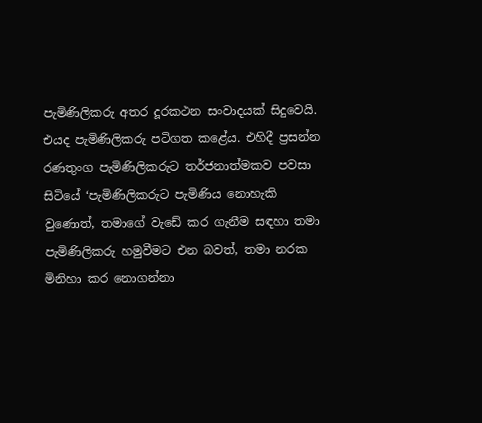පැමිණිලිකරු අතර දූරකථන සංවාදයක් සිදුවෙයි. එයද පැමිණිලිකරු පටිගත කළේය. එහිදී ප්‍රසන්න රණතුංග පැමිණිලිකරුට තර්ජනාත්මකව පවසා සිටියේ ‘පැමිණිලිකරුට පැමිණිය නොහැකි වුණොත්, තමාගේ වැඩේ කර ගැනීම සඳහා තමා පැමිණිලිකරු හමුවීමට එන බවත්, තමා නරක මිනිහා කර නොගන්නා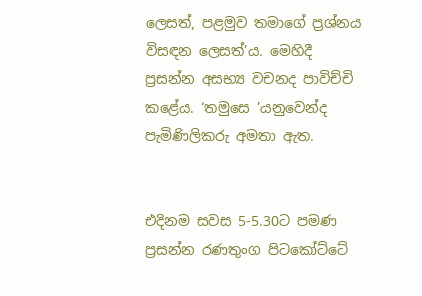ලෙසත්, පළමුව තමාගේ ප්‍රශ්නය විසඳන ලෙසත්’ය. මෙහිදී ප්‍රසන්න අසභ්‍ය වචනද පාවිච්චි කළේය. ‘තමුසෙ ’යනුවෙන්ද පැමිණිලිකරු අමතා ඇත.


එදිනම සවස 5-5.30ට පමණ ප්‍රසන්න රණතුංග පිටකෝට්ටේ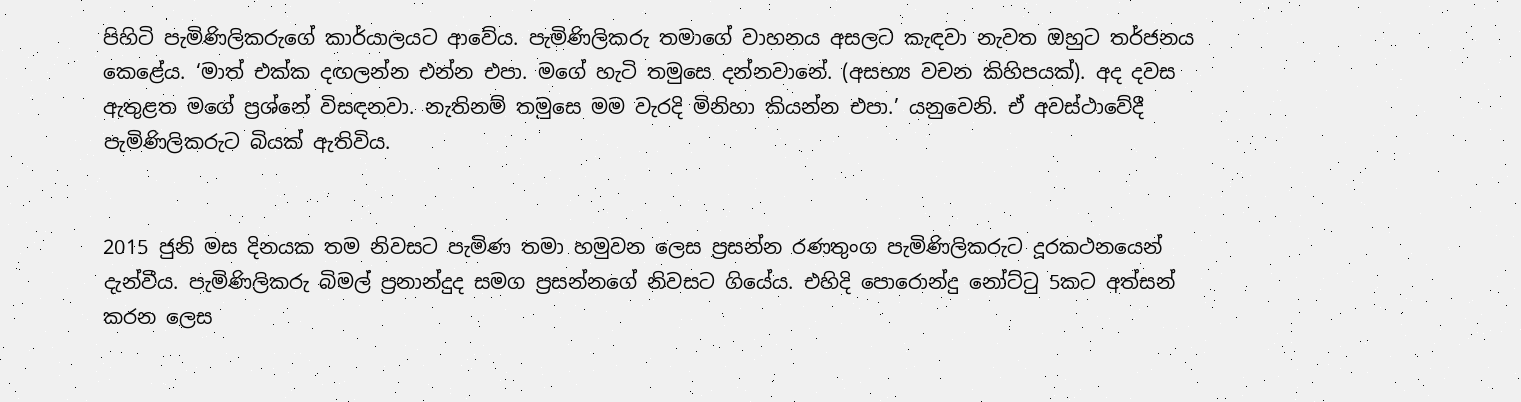පිහිටි පැමිණිලිකරුගේ කාර්යාලයට ආවේය. පැමිණිලිකරු තමාගේ වාහනය අසලට කැඳවා නැවත ඔහුට තර්ජනය කෙළේය. ‘මාත් එක්ක දඟලන්න එන්න එපා. මගේ හැටි තමුසෙ දන්නවානේ. (අසභ්‍ය වචන කිහිපයක්). අද දවස ඇතුළත මගේ ප්‍රශ්නේ විසඳනවා. නැතිනම් තමුසෙ මම වැරදි මිනිහා කියන්න එපා.’ යනුවෙනි. ඒ අවස්ථාවේදී පැමිණිලිකරුට බියක් ඇතිවිය.


2015 ජුනි මස දිනයක තම නිවසට පැමිණ තමා හමුවන ලෙස ප්‍රසන්න රණතුංග පැමිණිලිකරුට දූරකථනයෙන් දැන්වීය. පැමිණිලිකරු බිමල් ප්‍රනාන්දුද සමග ප්‍රසන්නගේ නිවසට ගියේය. එහිදි පොරොන්දු නෝට්ටු 5කට අත්සන් කරන ලෙස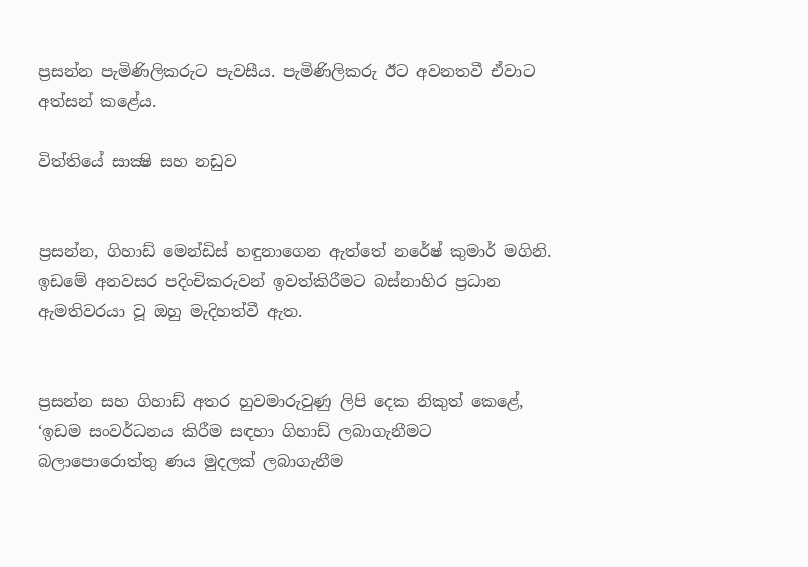ප්‍රසන්න පැමිණිලිකරුට පැවසීය. පැමිණිලිකරු ඊට අවනතවී ඒවාට අත්සන් කළේය.

විත්තියේ සාක්‍ෂි සහ නඩුව


ප්‍රසන්න, ගිහාඩ් මෙන්ඩිස් හඳුනාගෙන ඇත්තේ නරේෂ් කුමාර් මගිනි. ඉඩමේ අනවසර පදිංචිකරුවන් ඉවත්කිරීමට බස්නාහිර ප්‍රධාන ඇමතිවරයා වූ ඔහු මැදිහත්වී ඇත.


ප්‍රසන්න සහ ගිහාඩ් අතර හුවමාරුවුණු ලිපි දෙක නිකුත් කෙළේ, ‘ඉඩම සංවර්ධනය කිරීම සඳහා ගිහාඩ් ලබාගැනීමට බලාපොරොත්තු ණය මුදලක් ලබාගැනීම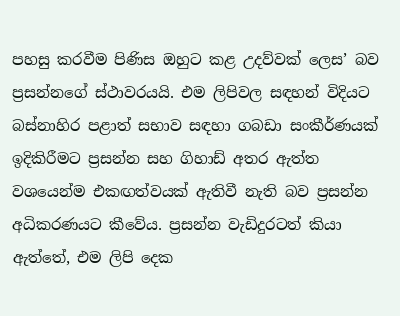පහසු කරවීම පිණිස ඔහුට කළ උදව්වක් ලෙස’ බව ප්‍රසන්නගේ ස්ථාවරයයි. එම ලිපිවල සඳහන් විදියට බස්නාහිර පළාත් සභාව සඳහා ගබඩා සංකීර්ණයක් ඉදිකිරීමට ප්‍රසන්න සහ ගිහාඩ් අතර ඇත්ත වශයෙන්ම එකඟත්වයක් ඇතිවී නැති බව ප්‍රසන්න අධිකරණයට කීවේය. ප්‍රසන්න වැඩිදුරටත් කියා ඇත්තේ, එම ලිපි දෙක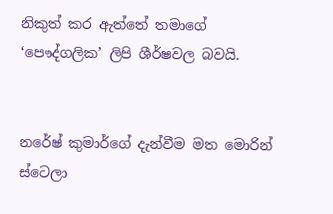නිකුත් කර ඇත්තේ තමාගේ ‘පෞද්ගලික’ ලිපි ශීර්ෂවල බවයි.


නරේෂ් කුමාර්ගේ දැන්වීම මත මොරින් ස්ටෙලා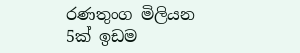රණතුංග මිලියන 5ක් ඉඩම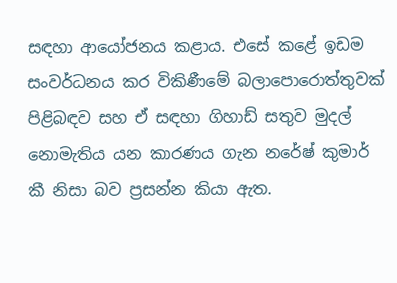සඳහා ආයෝජනය කළාය. එසේ කළේ ඉඩම සංවර්ධනය කර විකිණීමේ බලාපොරොත්තුවක් පිළිබඳව සහ ඒ සඳහා ගිහාඩ් සතුව මුදල් නොමැතිය යන කාරණය ගැන නරේෂ් කුමාර් කී නිසා බව ප්‍රසන්න කියා ඇත.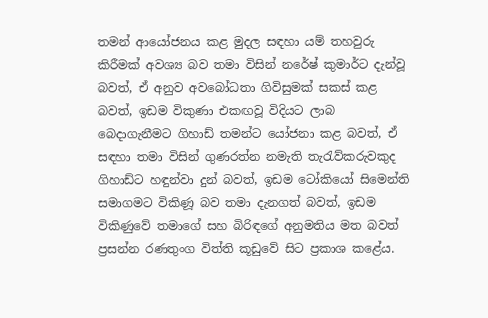තමන් ආයෝජනය කළ මුදල සඳහා යම් තහවුරු කිරීමක් අවශ්‍ය බව තමා විසින් නරේෂ් කුමාර්ට දැන්වූ බවත්, ඒ අනුව අවබෝධතා ගිවිසුමක් සකස් කළ බවත්, ඉඩම විකුණා එකඟවූ විදියට ලාබ බෙදාගැනීමට ගිහාඩ් තමන්ට යෝජනා කළ බවත්, ඒ සඳහා තමා විසින් ගුණරත්න නමැති තැරැව්කරුවකුද ගිහාඩ්ට හඳුන්වා දුන් බවත්, ඉඩම ටෝකියෝ සිමෙන්ති සමාගමට විකිණූ බව තමා දැනගත් බවත්, ඉඩම විකිණුවේ තමාගේ සහ බිරිඳගේ අනුමතිය මත බවත් ප්‍රසන්න රණතුංග විත්ති කූඩුවේ සිට ප්‍රකාශ කළේය.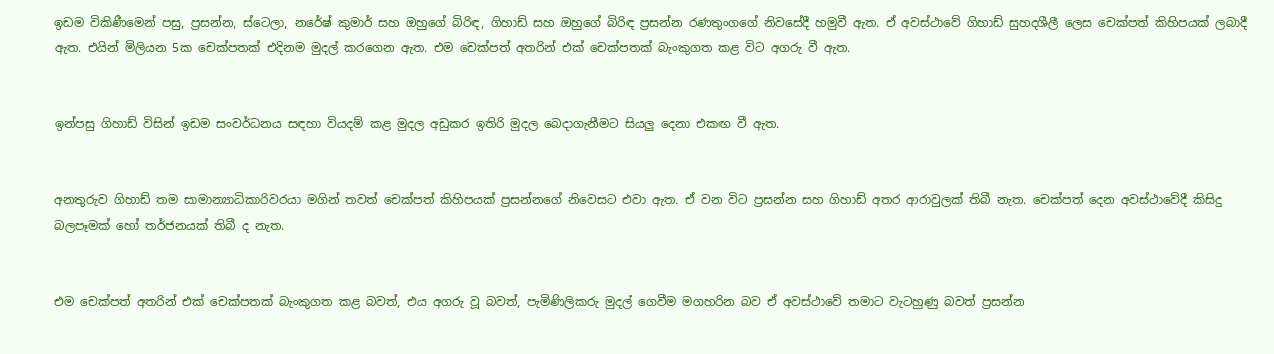ඉඩම විකිණීමෙන් පසු, ප්‍රසන්න, ස්ටෙලා, නරේෂ් කුමාර් සහ ඔහුගේ බිරිඳ, ගිහාඩ් සහ ඔහුගේ බිරිඳ ප්‍රසන්න රණතුංගගේ නිවසේදී හමුවී ඇත. ඒ අවස්ථාවේ ගිහාඩ් සුහදශීලී ලෙස චෙක්පත් කිහිපයක් ලබාදී ඇත. එයින් මිලියන 5ක චෙක්පතක් එදිනම මුදල් කරගෙන ඇත. එම චෙක්පත් අතරින් එක් චෙක්පතක් බැංකුගත කළ විට අගරු වී ඇත.


ඉන්පසු ගිහාඩ් විසින් ඉඩම සංවර්ධනය සඳහා වියදම් කළ මුදල අඩුකර ඉතිරි මුදල බෙදාගැනීමට සියලු දෙනා එකඟ වී ඇත.


අනතුරුව ගිහාඩ් තම සාමාන්‍යාධිකාරිවරයා මගින් තවත් චෙක්පත් කිහිපයක් ප්‍රසන්නගේ නිවෙසට එවා ඇත. ඒ වන විට ප්‍රසන්න සහ ගිහාඩ් අතර ආරාවුලක් තිබී නැත. චෙක්පත් දෙන අවස්ථාවේදී කිසිදු බලපෑමක් හෝ තර්ජනයක් තිබී ද නැත.


එම චෙක්පත් අතරින් එක් චෙක්පතක් බැංකුගත කළ බවත්, එය අගරු වූ බවත්, පැමිණිලිකරු මුදල් ගෙවීම මගහරින බව ඒ අවස්ථාවේ තමාට වැටහුණු බවත් ප්‍රසන්න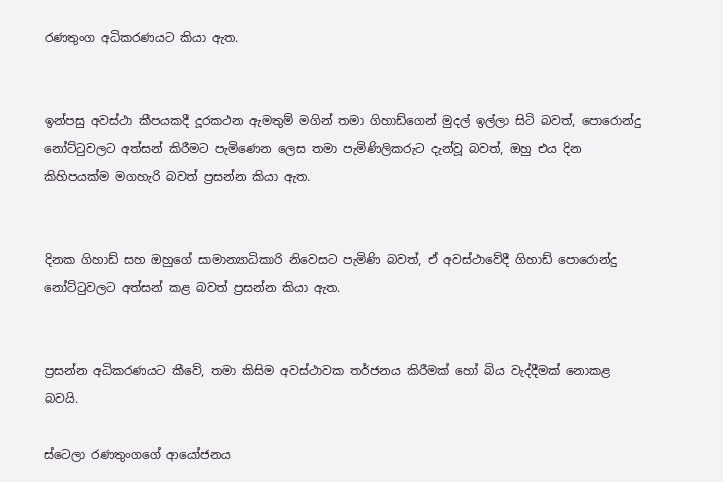රණතුංග අධිකරණයට කියා ඇත.


ඉන්පසු අවස්ථා කීපයකදී දූරකථන ඇමතුම් මගින් තමා ගිහාඩ්ගෙන් මුදල් ඉල්ලා සිටි බවත්, පොරොන්දු නෝට්ටුවලට අත්සන් කිරීමට පැමිණෙන ලෙස තමා පැමිණිලිකරුට දැන්වූ බවත්, ඔහු එය දින කිහිපයක්ම මගහැරි බවත් ප්‍රසන්න කියා ඇත.


දිනක ගිහාඩ් සහ ඔහුගේ සාමාන්‍යාධිකාරි නිවෙසට පැමිණි බවත්, ඒ අවස්ථාවේදී ගිහාඩ් පොරොන්දු නෝට්ටුවලට අත්සන් කළ බවත් ප්‍රසන්න කියා ඇත.


ප්‍රසන්න අධිකරණයට කීවේ, තමා කිසිම අවස්ථාවක තර්ජනය කිරීමක් හෝ බිය වැද්දීමක් නොකළ බවයි.

ස්ටෙලා රණතුංගගේ ආයෝජනය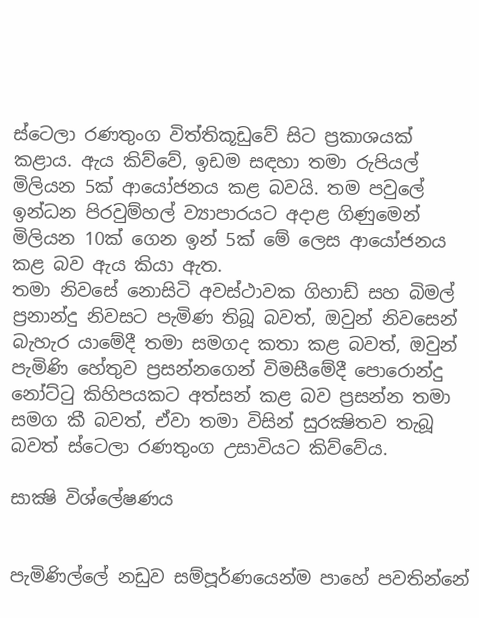ස්ටෙලා රණතුංග විත්තිකූඩුවේ සිට ප්‍රකාශයක් කළාය. ඇය කිව්වේ, ඉඩම සඳහා තමා රුපියල් මිලියන 5ක් ආයෝජනය කළ බවයි. තම පවුලේ ඉන්ධන පිරවුම්හල් ව්‍යාපාරයට අදාළ ගිණුමෙන් මිලියන 10ක් ගෙන ඉන් 5ක් මේ ලෙස ආයෝජනය කළ බව ඇය කියා ඇත.
තමා නිවසේ නොසිටි අවස්ථාවක ගිහාඩ් සහ බිමල් ප්‍රනාන්දු නිවසට පැමිණ තිබූ බවත්, ඔවුන් නිවසෙන් බැහැර යාමේදී තමා සමගද කතා කළ බවත්, ඔවුන් පැමිණි හේතුව ප්‍රසන්නගෙන් විමසීමේදී පොරොන්දු නෝට්ටු කිහිපයකට අත්සන් කළ බව ප්‍රසන්න තමා සමග කී බවත්, ඒවා තමා විසින් සුරක්‍ෂිතව තැබූ බවත් ස්ටෙලා රණතුංග උසාවියට කිව්වේය.

සාක්‍ෂි විශ්ලේෂණය


පැමිණිල්ලේ නඩුව සම්පූර්ණයෙන්ම පාහේ පවතින්නේ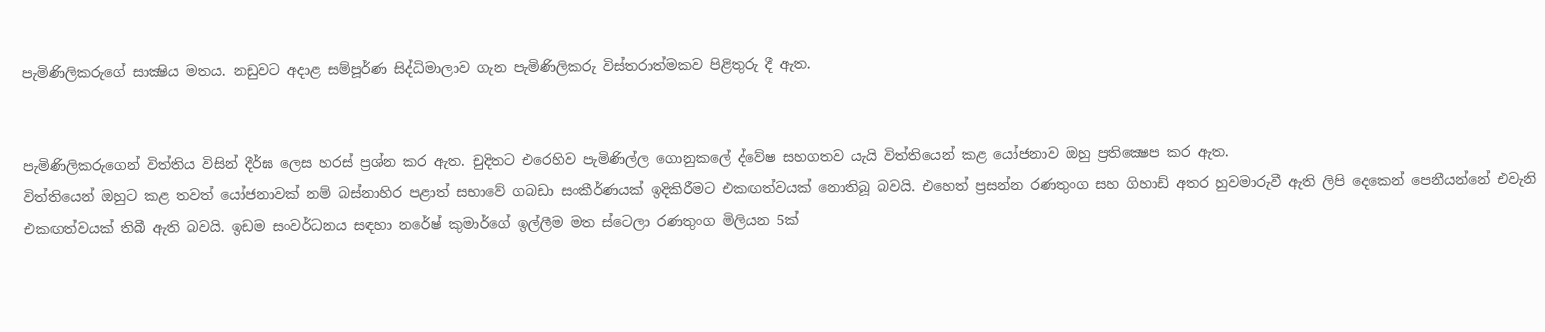පැමිණිලිකරුගේ සාක්‍ෂිය මතය. නඩුවට අදාළ සම්පූර්ණ සිද්ධිමාලාව ගැන පැමිණිලිකරු විස්තරාත්මකව පිළිතුරු දී ඇත.


පැමිණිලිකරුගෙන් විත්තිය විසින් දීර්ඝ ලෙස හරස් ප්‍රශ්න කර ඇත. චුදිතට එරෙහිව පැමිණිල්ල ගොනුකලේ ද්වේෂ සහගතව යැයි විත්තියෙන් කළ යෝජනාව ඔහු ප්‍රතික්‍ෂෙප කර ඇත.
විත්තියෙන් ඔහුට කළ තවත් යෝජනාවක් නම් බස්නාහිර පළාත් සභාවේ ගබඩා සංකීර්ණයක් ඉදිකිරීමට එකඟත්වයක් නොතිබූ බවයි. එහෙත් ප්‍රසන්න රණතුංග සහ ගිහාඩ් අතර හුවමාරුවී ඇති ලිපි දෙකෙන් පෙනීයන්නේ එවැනි එකඟත්වයක් තිබී ඇති බවයි. ඉඩම සංවර්ධනය සඳහා නරේෂ් කුමාර්ගේ ඉල්ලීම මත ස්ටෙලා රණතුංග මිලියන 5ක්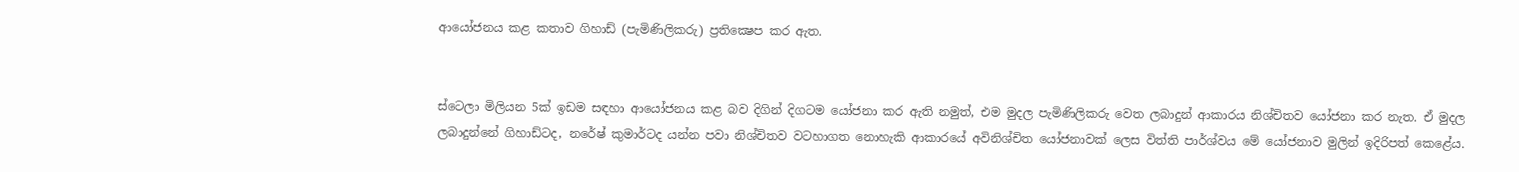ආයෝජනය කළ කතාව ගිහාඩ් (පැමිණිලිකරු) ප්‍රතික්‍ෂෙප කර ඇත.


ස්ටෙලා මිලියන 5ක් ඉඩම සඳහා ආයෝජනය කළ බව දිගින් දිගටම යෝජනා කර ඇති නමුත්, එම මුදල පැමිණිලිකරු වෙත ලබාදුන් ආකාරය නිශ්චිතව යෝජනා කර නැත. ඒ මුදල ලබාදුන්නේ ගිහාඩ්ටද, නරේෂ් කුමාර්ටද යන්න පවා නිශ්චිතව වටහාගත නොහැකි ආකාරයේ අවිනිශ්චිත යෝජනාවක් ලෙස විත්ති පාර්ශ්වය මේ යෝජනාව මුලින් ඉදිරිපත් කෙළේය.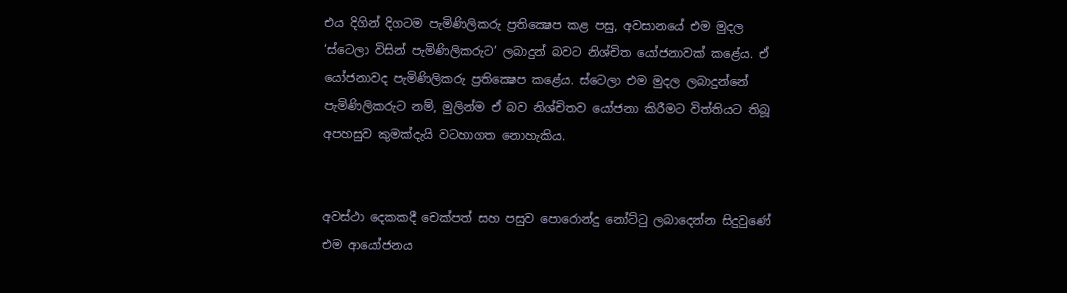එය දිගින් දිගටම පැමිණිලිකරු ප්‍රතික්‍ෂෙප කළ පසු, අවසානයේ එම මුදල ‘ස්ටෙලා විසින් පැමිණිලිකරුට’ ලබාදුන් බවට නිශ්චිත යෝජනාවක් කළේය. ඒ යෝජනාවද පැමිණිලිකරු ප්‍රතික්‍ෂෙප කළේය. ස්ටෙලා එම මුදල ලබාදුන්නේ පැමිණිලිකරුට නම්, මුලින්ම ඒ බව නිශ්චිතව යෝජනා කිරීමට විත්තියට තිබූ අපහසුව කුමක්දැයි වටහාගත නොහැකිය.


අවස්ථා දෙකකදී චෙක්පත් සහ පසුව පොරොන්දු නෝට්ටු ලබාදෙන්න සිදුවුණේ එම ආයෝජනය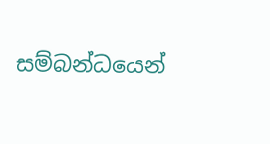සම්බන්ධයෙන්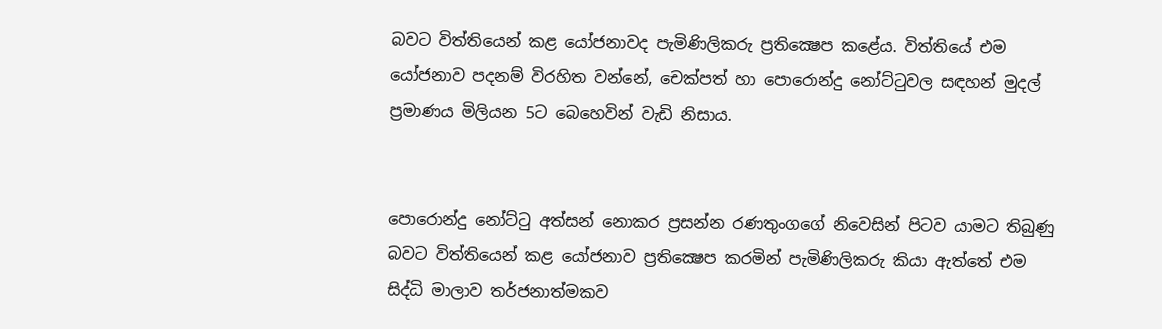බවට විත්තියෙන් කළ යෝජනාවද පැමිණිලිකරු ප්‍රතික්‍ෂෙප කළේය. විත්තියේ එම යෝජනාව පදනම් විරහිත වන්නේ, චෙක්පත් හා පොරොන්දු නෝට්ටුවල සඳහන් මුදල් ප්‍රමාණය මිලියන 5ට බෙහෙවින් වැඩි නිසාය.


පොරොන්දු නෝට්ටු අත්සන් නොකර ප්‍රසන්න රණතුංගගේ නිවෙසින් පිටව යාමට තිබුණු බවට විත්තියෙන් කළ යෝජනාව ප්‍රතික්‍ෂෙප කරමින් පැමිණිලිකරු කියා ඇත්තේ එම සිද්ධි මාලාව තර්ජනාත්මකව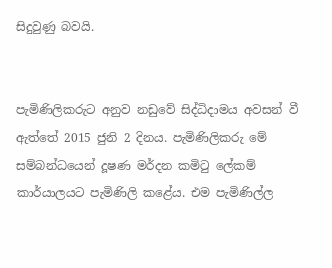සිදුවුණු බවයි.


පැමිණිලිකරුට අනුව නඩුවේ සිද්ධිදාමය අවසන් වී ඇත්තේ 2015 ජුනි 2 දිනය. පැමිණිලිකරු මේ සම්බන්ධයෙන් දූෂණ මර්දන කමිටු ලේකම් කාර්යාලයට පැමිණිලි කළේය. එම පැමිණිල්ල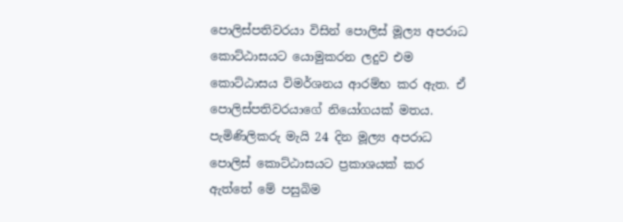පොලිස්පතිවරයා විසින් පොලිස් මූල්‍ය අපරාධ කොට්ඨාසයට යොමුකරන ලදුව එම කොට්ඨාසය විමර්ශනය ආරම්භ කර ඇත. ඒ පොලිස්පතිවරයාගේ නියෝගයක් මතය. පැමිණිලිකරු මැයි 24 දින මූල්‍ය අපරාධ පොලිස් කොට්ඨාසයට ප්‍රකාශයක් කර ඇත්තේ මේ පසුබිම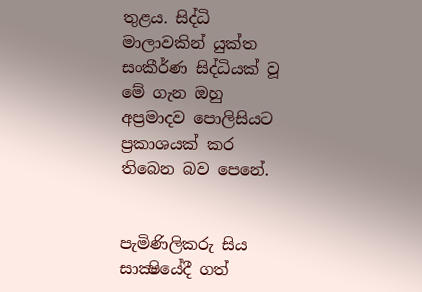තුළය. සිද්ධි මාලාවකින් යුක්ත සංකීර්ණ සිද්ධියක් වූ මේ ගැන ඔහු අප්‍රමාදව පොලිසියට ප්‍රකාශයක් කර තිබෙන බව පෙනේ.


පැමිණිලිකරු සිය සාක්‍ෂියේදී ගත්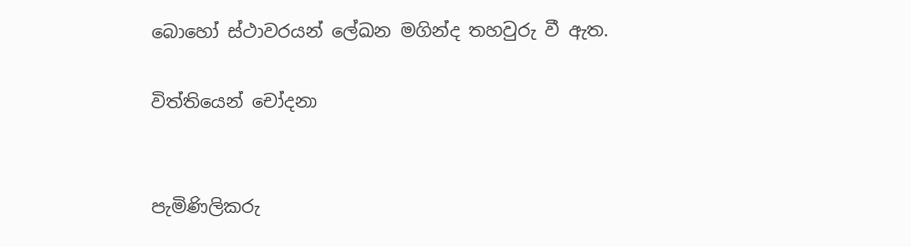බොහෝ ස්ථාවරයන් ලේඛන මගින්ද තහවුරු වී ඇත.

විත්තියෙන් චෝදනා


පැමිණිලිකරු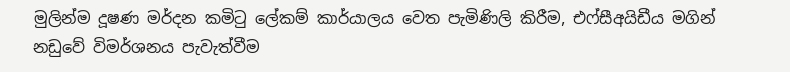මුලින්ම දූෂණ මර්දන කමිටු ලේකම් කාර්යාලය වෙත පැමිණිලි කිරීම, එෆ්සීඅයිඩීය මගින් නඩුවේ විමර්ශනය පැවැත්වීම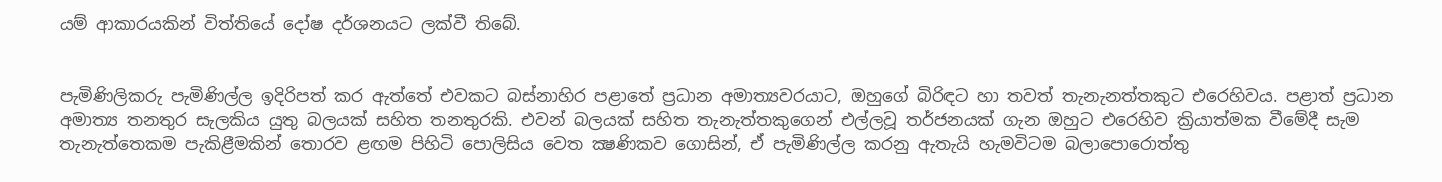යම් ආකාරයකින් විත්තියේ දෝෂ දර්ශනයට ලක්වී තිබේ.


පැමිණිලිකරු පැමිණිල්ල ඉදිරිපත් කර ඇත්තේ එවකට බස්නාහිර පළාතේ ප්‍රධාන අමාත්‍යවරයාට, ඔහුගේ බිරිඳට හා තවත් තැනැනත්තකුට එරෙහිවය. පළාත් ප්‍රධාන අමාත්‍ය තනතුර සැලකිය යුතු බලයක් සහිත තනතුරකි. එවන් බලයක් සහිත තැනැත්තකුගෙන් එල්ලවූ තර්ජනයක් ගැන ඔහුට එරෙහිව ක්‍රියාත්මක වීමේදී සැම තැනැත්තෙකම පැකිළීමකින් තොරව ළඟම පිහිටි පොලිසිය වෙත ක්‍ෂණිකව ගොසින්, ඒ පැමිණිල්ල කරනු ඇතැයි හැමවිටම බලාපොරොත්තු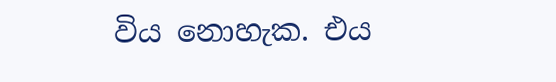විය නොහැක. එය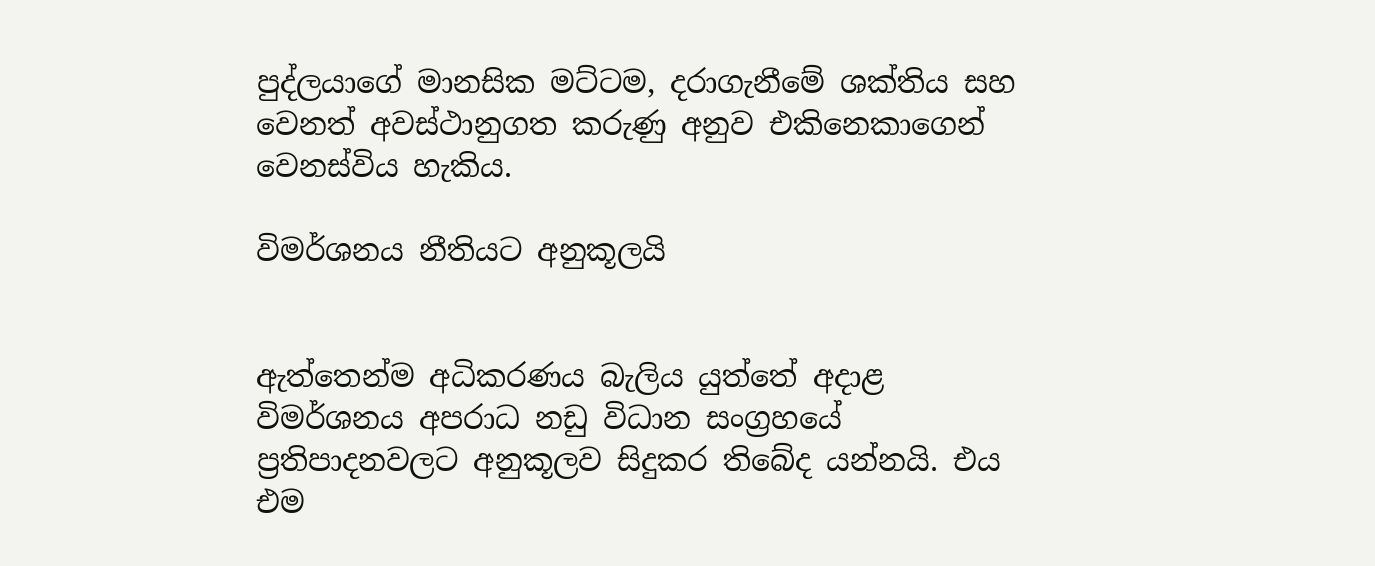පුද්ලයාගේ මානසික මට්ටම, දරාගැනීමේ ශක්තිය සහ වෙනත් අවස්ථානුගත කරුණු අනුව එකිනෙකාගෙන් වෙනස්විය හැකිය.

විමර්ශනය නීතියට අනුකූලයි


ඇත්තෙන්ම අධිකරණය බැලිය යුත්තේ අදාළ විමර්ශනය අපරාධ නඩු විධාන සංග්‍රහයේ ප්‍රතිපාදනවලට අනුකූලව සිදුකර තිබේද යන්නයි. එය එම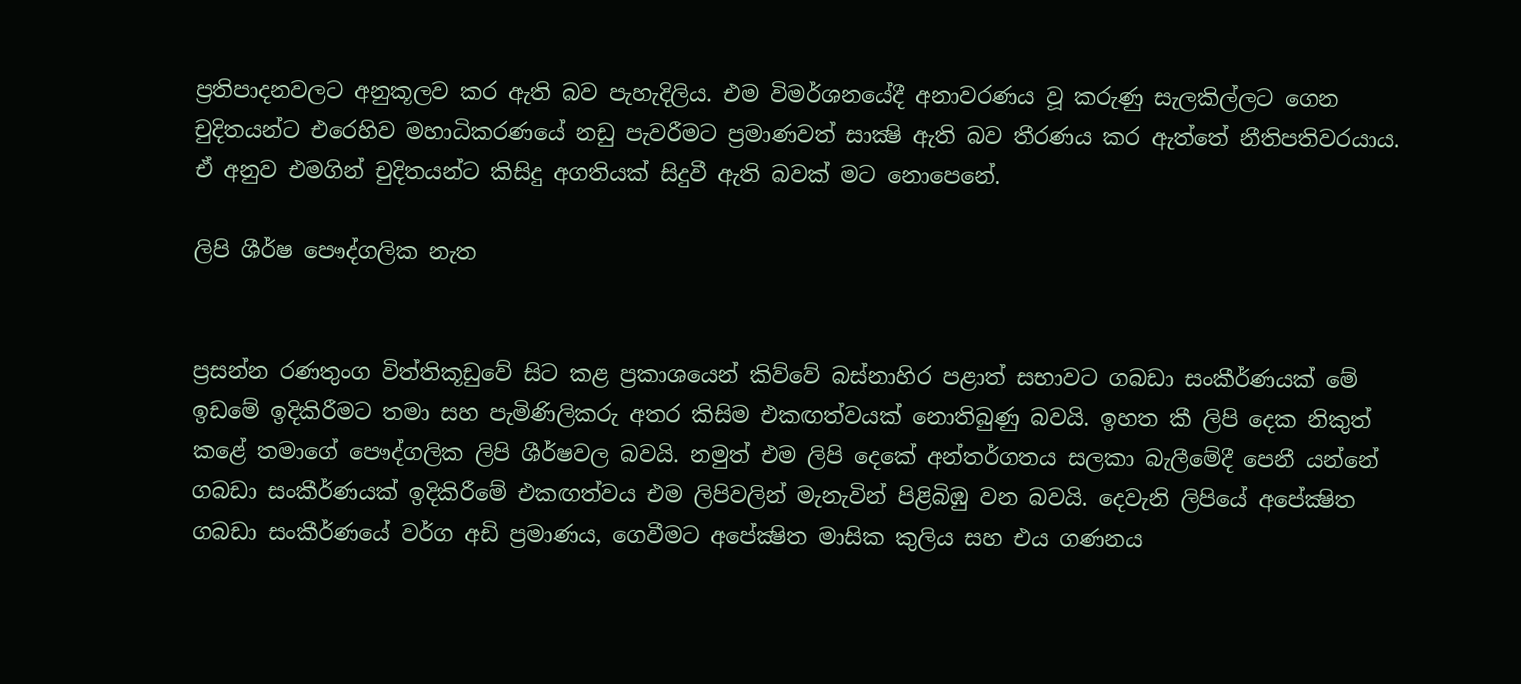ප්‍රතිපාදනවලට අනුකූලව කර ඇති බව පැහැදිලිය. එම විමර්ශනයේදී අනාවරණය වූ කරුණු සැලකිල්ලට ගෙන චුදිතයන්ට එරෙහිව මහාධිකරණයේ නඩු පැවරීමට ප්‍රමාණවත් සාක්‍ෂි ඇති බව තීරණය කර ඇත්තේ නීතිපතිවරයාය. ඒ අනුව එමගින් චුදිතයන්ට කිසිදු අගතියක් සිදුවී ඇති බවක් මට නොපෙනේ.

ලිපි ශීර්ෂ පෞද්ගලික නැත


ප්‍රසන්න රණතුංග විත්තිකූඩුවේ සිට කළ ප්‍රකාශයෙන් කිව්වේ බස්නාහිර පළාත් සභාවට ගබඩා සංකීර්ණයක් මේ ඉඩමේ ඉදිකිරීමට තමා සහ පැමිණිලිකරු අතර කිසිම එකඟත්වයක් නොතිබුණු බවයි. ඉහත කී ලිපි දෙක නිකුත් කළේ තමාගේ පෞද්ගලික ලිපි ශීර්ෂවල බවයි. නමුත් එම ලිපි දෙකේ අන්තර්ගතය සලකා බැලීමේදී පෙනී යන්නේ ගබඩා සංකීර්ණයක් ඉදිකිරීමේ එකඟත්වය එම ලිපිවලින් මැනැවින් පිළිබිඹු වන බවයි. දෙවැනි ලිපියේ අපේක්‍ෂිත ගබඩා සංකීර්ණයේ වර්ග අඩි ප්‍රමාණය, ගෙවීමට අපේක්‍ෂිත මාසික කුලිය සහ එය ගණනය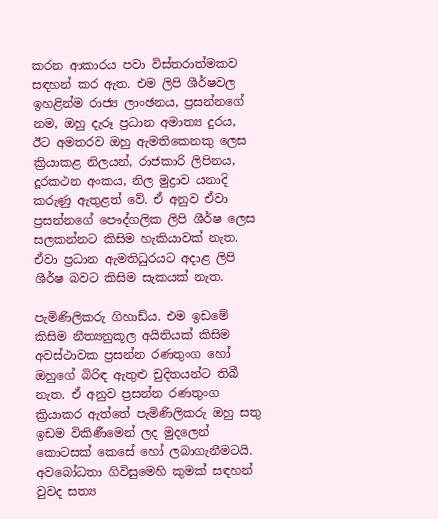කරන ආකාරය පවා විස්තරාත්මකව සඳහන් කර ඇත. එම ලිපි ශීර්ෂවල ඉහළින්ම රාජ්‍ය ලාංඡනය, ප්‍රසන්නගේ නම, ඔහු දැරූ ප්‍රධාන අමාත්‍ය දුරය, ඊට අමතරව ඔහු ඇමතිකෙනකු ලෙස ක්‍රියාකළ නිලයන්, රාජකාරි ලිපිනය, දූරකථන අංකය, නිල මුද්‍රාව යනාදි කරුණු ඇතුළත් වේ. ඒ අනුව ඒවා ප්‍රසන්නගේ පෞද්ගලික ලිපි ශීර්ෂ ලෙස සලකන්නට කිසිම හැකියාවක් නැත. ඒවා ප්‍රධාන ඇමතිධුරයට අදාළ ලිපි ශීර්ෂ බවට කිසිම සැකයක් නැත.

පැමිණිලිකරු ගිහාඩ්ය. එම ඉඩමේ කිසිම නීත්‍යනුකූල අයිතියක් කිසිම අවස්ථාවක ප්‍රසන්න රණතුංග හෝ ඔහුගේ බිරිඳ ඇතුළු චුදිතයන්ට තිබී නැත. ඒ අනුව ප්‍රසන්න රණතුංග ක්‍රියාකර ඇත්තේ පැමිණිලිකරු ඔහු සතු ඉඩම විකිණීමෙන් ලද මුදලෙන් කොටසක් කෙසේ හෝ ලබාගැනීමටයි. අවබෝධතා ගිවිසුමෙහි කුමක් සඳහන් වුවද සත්‍ය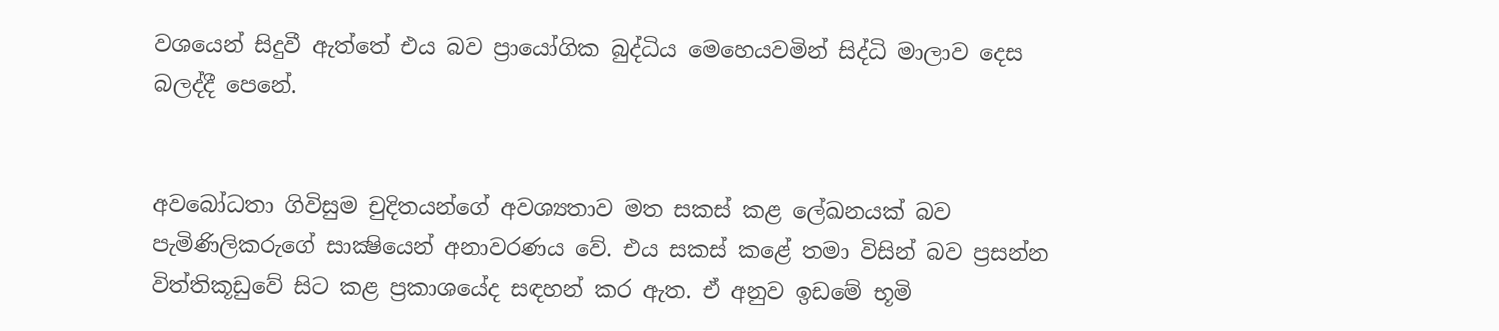වශයෙන් සිදුවී ඇත්තේ එය බව ප්‍රායෝගික බුද්ධිය මෙහෙයවමින් සිද්ධි මාලාව දෙස බලද්දී පෙනේ.


අවබෝධතා ගිවිසුම චුදිතයන්ගේ අවශ්‍යතාව මත සකස් කළ ලේඛනයක් බව පැමිණිලිකරුගේ සාක්‍ෂියෙන් අනාවරණය වේ. එය සකස් කළේ තමා විසින් බව ප්‍රසන්න විත්තිකූඩුවේ සිට කළ ප්‍රකාශයේද සඳහන් කර ඇත. ඒ අනුව ඉඩමේ භූමි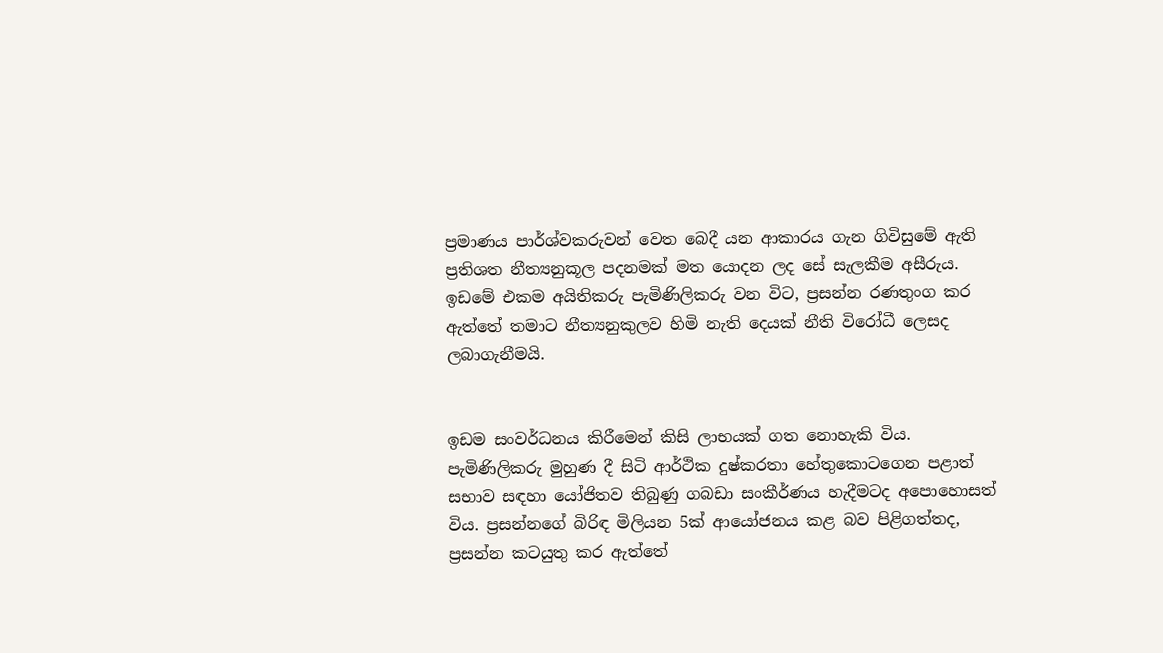ප්‍රමාණය පාර්ශ්වකරුවන් වෙත බෙදී යන ආකාරය ගැන ගිවිසුමේ ඇති ප්‍රතිශත නීත්‍යනුකූල පදනමක් මත යොදන ලද සේ සැලකීම අසීරුය. ඉඩමේ එකම අයිතිකරු පැමිණිලිකරු වන විට, ප්‍රසන්න රණතුංග කර ඇත්තේ තමාට නීත්‍යනුකුලව හිමි නැති දෙයක් නීති විරෝධී ලෙසද ලබාගැනීමයි.


ඉඩම සංවර්ධනය කිරීමෙන් කිසි ලාභයක් ගත නොහැකි විය. පැමිණිලිකරු මුහුණ දී සිටි ආර්ථික දුෂ්කරතා හේතුකොටගෙන පළාත් සභාව සඳහා යෝජිතව තිබුණු ගබඩා සංකීර්ණය හැදීමටද අපොහොසත් විය. ප්‍රසන්නගේ බිරිඳ මිලියන 5ක් ආයෝජනය කළ බව පිළිගත්තද, ප්‍රසන්න කටයුතු කර ඇත්තේ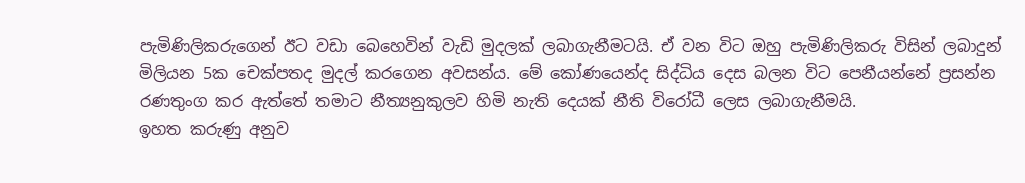පැමිණිලිකරුගෙන් ඊට වඩා බෙහෙවින් වැඩි මුදලක් ලබාගැනීමටයි. ඒ වන විට ඔහු පැමිණිලිකරු විසින් ලබාදුන් මිලියන 5ක චෙක්පතද මුදල් කරගෙන අවසන්ය. මේ කෝණයෙන්ද සිද්ධිය දෙස බලන විට පෙනීයන්නේ ප්‍රසන්න රණතුංග කර ඇත්තේ තමාට නීත්‍යනුකුලව හිමි නැති දෙයක් නීති විරෝධී ලෙස ලබාගැනීමයි.
ඉහත කරුණු අනුව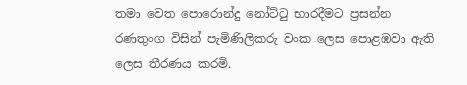තමා වෙත පොරොන්දු නෝට්ටු භාරදීමට ප්‍රසන්න රණතුංග විසින් පැමිණිලිකරු වංක ලෙස පොළඹවා ඇති ලෙස තීරණය කරමි.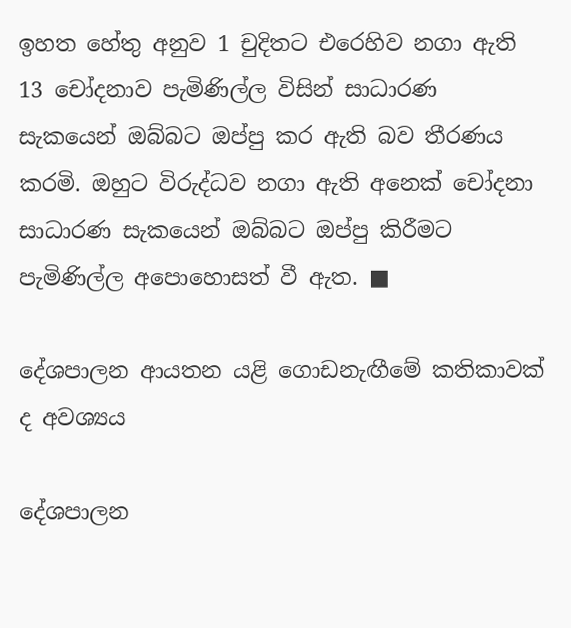ඉහත හේතු අනුව 1 චුදිතට එරෙහිව නගා ඇති 13 චෝදනාව පැමිණිල්ල විසින් සාධාරණ සැකයෙන් ඔබ්බට ඔප්පු කර ඇති බව තීරණය කරමි. ඔහුට විරුද්ධව නගා ඇති අනෙක් චෝදනා සාධාරණ සැකයෙන් ඔබ්බට ඔප්පු කිරීමට පැමිණිල්ල අපොහොසත් වී ඇත. ■

දේශපාලන ආයතන යළි ගොඩනැඟීමේ කතිකාවක් ද අවශ්‍යය

දේශපාලන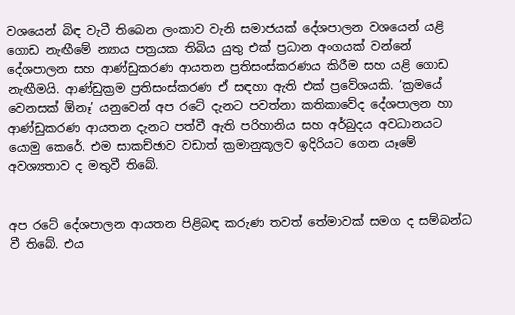වශයෙන් බිඳ වැටී තිබෙන ලංකාව වැනි සමාජයක් දේශපාලන වශයෙන් යළි ගොඩ නැඟීමේ න්‍යාය පත්‍රයක තිබිය යුතු එක් ප්‍රධාන අංගයක් වන්නේ දේශපාලන සහ ආණ්ඩුකරණ ආයතන ප්‍රතිසංස්කරණය කිරීම සහ යළි ගොඩ නැඟීමයි. ආණ්ඩුක්‍රම ප්‍රතිසංස්කරණ ඒ සඳහා ඇති එක් ප්‍රවේශයකි. ‘ක්‍රමයේ වෙනසක් ඕනෑ’ යනුවෙන් අප රටේ දැනට පවත්නා කතිකාවේද දේශපාලන හා ආණ්ඩුකරණ ආයතන දැනට පත්වී ඇති පරිහානිය සහ අර්බුදය අවධානයට යොමු කෙරේ. එම සාකච්ඡාව වඩාත් ක්‍රමානුකූලව ඉදිරියට ගෙන යෑමේ අවශ්‍යතාව ද මතුවී තිබේ.


අප රටේ දේශපාලන ආයතන පිළිබඳ කරුණ තවත් තේමාවක් සමග ද සම්බන්ධ වී තිබේ. එය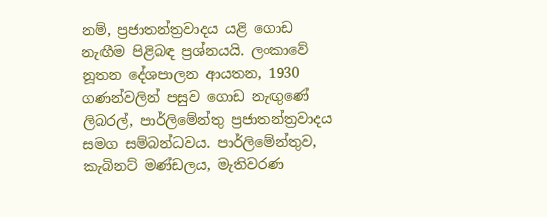නම්, ප්‍රජාතන්ත්‍රවාදය යළි ගොඩ නැඟීම පිළිබඳ ප්‍රශ්නයයි. ලංකාවේ නූතන දේශපාලන ආයතන, 1930 ගණන්වලින් පසුව ගොඩ නැඟුණේ ලිබරල්, පාර්ලිමේන්තු ප්‍රජාතන්ත්‍රවාදය සමග සම්බන්ධවය. පාර්ලිමේන්තුව, කැබිනට් මණ්ඩලය, මැතිවරණ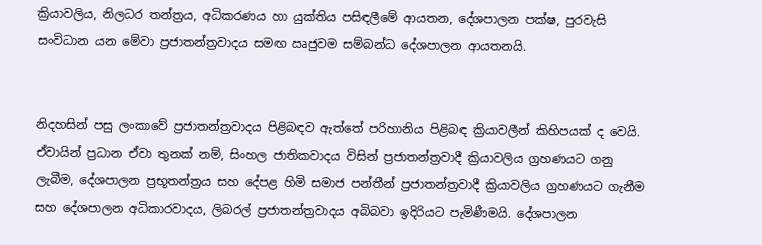ක්‍රියාවලිය, නිලධර තන්ත්‍රය, අධිකරණය හා යුක්තිය පසිඳලීමේ ආයතන, දේශපාලන පක්ෂ, පුරවැසි සංවිධාන යන මේවා ප්‍රජාතන්ත්‍රවාදය සමඟ ඍජුවම සම්බන්ධ දේශපාලන ආයතනයි.


නිදහසින් පසු ලංකාවේ ප්‍රජාතන්ත්‍රවාදය පිළිබඳව ඇත්තේ පරිහානිය පිළිබඳ ක්‍රියාවලීන් කිහිපයක් ද වෙයි. ඒවායින් ප්‍රධාන ඒවා තුනක් නම්, සිංහල ජාතිකවාදය විසින් ප්‍රජාතන්ත්‍රවාදී ක්‍රියාවලිය ග්‍රහණයට ගනු ලැබීම, දේශපාලන ප්‍රභූතන්ත්‍රය සහ දේපළ හිමි සමාජ පන්තීන් ප්‍රජාතන්ත්‍රවාදී ක්‍රියාවලිය ග්‍රහණයට ගැනීම සහ දේශපාලන අධිකාරවාදය, ලිබරල් ප්‍රජාතන්ත්‍රවාදය අබිබවා ඉදිරියට පැමිණීමයි. දේශපාලන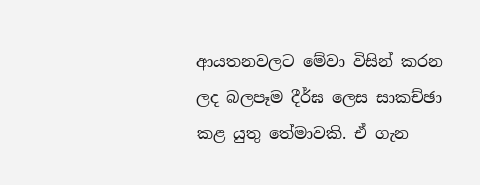ආයතනවලට මේවා විසින් කරන ලද බලපෑම දීර්ඝ ලෙස සාකච්ඡා කළ යුතු තේමාවකි. ඒ ගැන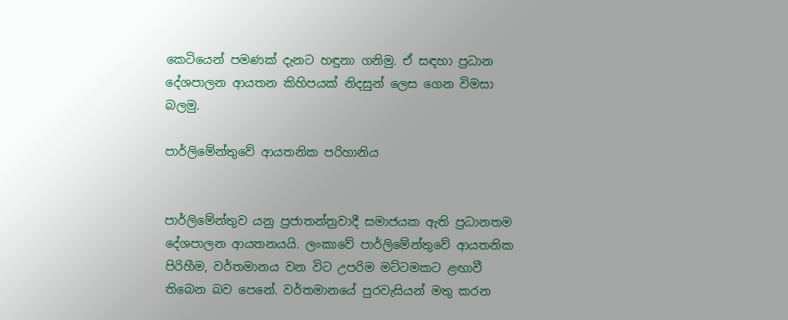කෙටියෙන් පමණක් දැනට හඳුනා ගනිමු. ඒ සඳහා ප්‍රධාන දේශපාලන ආයතන කිහිපයක් නිදසුන් ලෙස ගෙන විමසා බලමු.

පාර්ලිමේන්තුවේ ආයතනික පරිහානිය


පාර්ලිමේන්තුව යනු ප්‍රජාතන්ත්‍රවාදී සමාජයක ඇති ප්‍රධානතම දේශපාලන ආයතනයයි. ලංකාවේ පාර්ලිමේන්තුවේ ආයතනික පිරිහීම, වර්තමානය වන විට උපරිම මට්ටමකට ළඟාවී තිබෙන බව පෙනේ. වර්තමානයේ පුරවැසියන් මතු කරන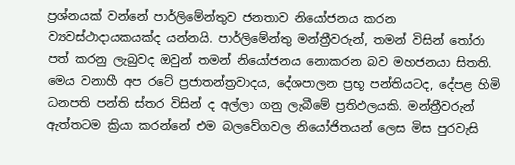ප්‍රශ්නයක් වන්නේ පාර්ලිමේන්තුව ජනතාව නියෝජනය කරන ව්‍යවස්ථාදායකයක්ද යන්නයි. පාර්ලිමේන්තු මන්ත්‍රීවරුන්, තමන් විසින් තෝරා පත් කරනු ලැබුවද ඔවුන් තමන් නියෝජනය නොකරන බව මහජනයා සිතති. මෙය වනාහී අප රටේ ප්‍රජාතන්ත්‍රවාදය, දේශපාලන ප්‍රභූ පන්තියටද, දේපළ හිමි ධනපති පන්ති ස්තර විසින් ද අල්ලා ගනු ලැබීමේ ප්‍රතිඵලයකි. මන්ත්‍රීවරුන් ඇත්තටම ක්‍රියා කරන්නේ එම බලවේගවල නියෝජිතයන් ලෙස මිස පුරවැසි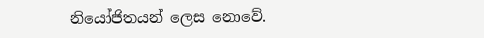නියෝජිතයන් ලෙස නොවේ.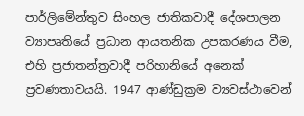පාර්ලිමේන්තුව සිංහල ජාතිකවාදී දේශපාලන ව්‍යාපෘතියේ ප්‍රධාන ආයතනික උපකරණය වීම, එහි ප්‍රජාතන්ත්‍රවාදී පරිහානියේ අනෙක් ප්‍රවණතාවයයි. 1947 ආණ්ඩුක්‍රම ව්‍යවස්ථාවෙන්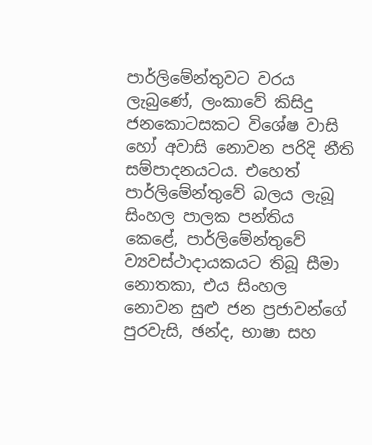පාර්ලිමේන්තුවට වරය ලැබුණේ, ලංකාවේ කිසිදු ජනකොටසකට විශේෂ වාසි හෝ අවාසි නොවන පරිදි නීති සම්පාදනයටය. එහෙත් පාර්ලිමේන්තුවේ බලය ලැබූ සිංහල පාලක පන්තිය කෙළේ, පාර්ලිමේන්තුවේ ව්‍යවස්ථාදායකයට තිබූ සීමා නොතකා, එය සිංහල නොවන සුළු ජන ප්‍රජාවන්ගේ පුරවැසි, ඡන්ද, භාෂා සහ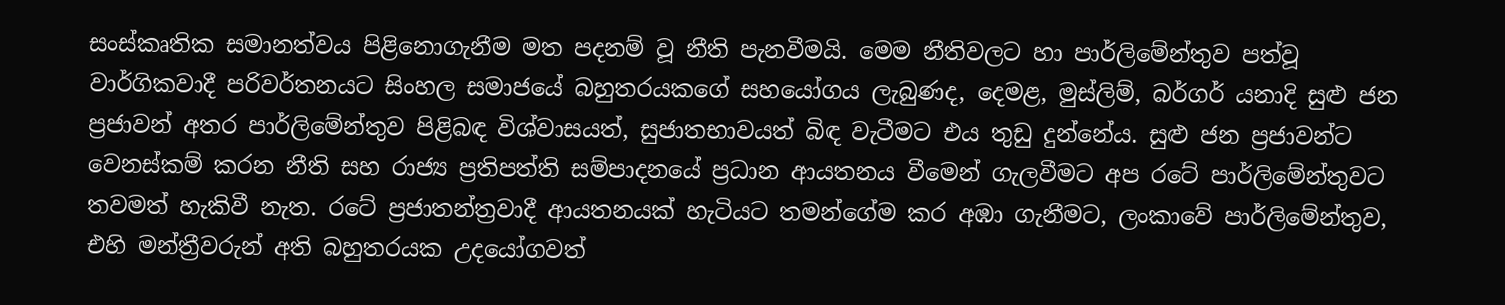සංස්කෘතික සමානත්වය පිළිනොගැනීම මත පදනම් වූ නීති පැනවීමයි. මෙම නීතිවලට හා පාර්ලිමේන්තුව පත්වූ වාර්ගිකවාදී පරිවර්තනයට සිංහල සමාජයේ බහුතරයකගේ සහයෝගය ලැබුණද, දෙමළ, මුස්ලිම්, බර්ගර් යනාදි සුළු ජන ප්‍රජාවන් අතර පාර්ලිමේන්තුව පිළිබඳ විශ්වාසයත්, සුජාතභාවයත් බිඳ වැටීමට එය තුඩු දුන්නේය. සුළු ජන ප්‍රජාවන්ට වෙනස්කම් කරන නීති සහ රාජ්‍ය ප්‍රතිපත්ති සම්පාදනයේ ප්‍රධාන ආයතනය වීමෙන් ගැලවීමට අප රටේ පාර්ලිමේන්තුවට තවමත් හැකිවී නැත. රටේ ප්‍රජාතන්ත්‍රවාදී ආයතනයක් හැටියට තමන්ගේම කර අඹා ගැනීමට, ලංකාවේ පාර්ලිමේන්තුව, එහි මන්ත්‍රීවරුන් අති බහුතරයක උදයෝගවත්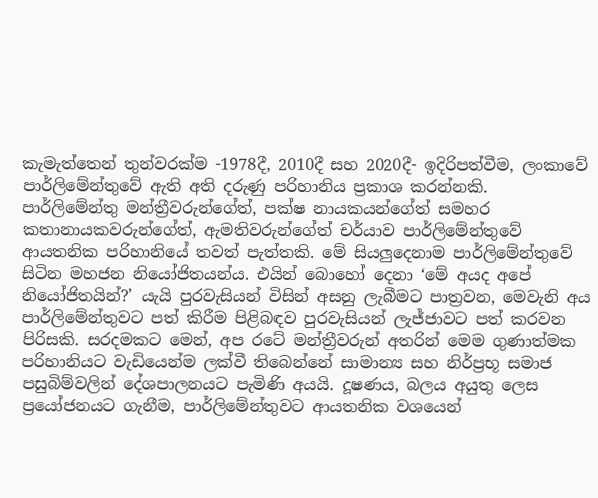කැමැත්තෙන් තුන්වරක්ම -1978දී, 2010දී සහ 2020දී- ඉදිරිපත්වීම, ලංකාවේ පාර්ලිමේන්තුවේ ඇති අති දරුණු පරිහානිය ප්‍රකාශ කරන්නකි.
පාර්ලිමේන්තු මන්ත්‍රීවරුන්ගේත්, පක්ෂ නායකයන්ගේත් සමහර කතානායකවරුන්ගේත්, ඇමතිවරුන්ගේත් චර්යාව පාර්ලිමේන්තුවේ ආයතනික පරිහානියේ තවත් පැත්තකි. මේ සියලුදෙනාම පාර්ලිමේන්තුවේ සිටින මහජන නියෝජිතයන්ය. එයින් බොහෝ දෙනා ‘මේ අයද අපේ නියෝජිතයින්?’ යැයි පුරවැසියන් විසින් අසනු ලැබීමට පාත්‍රවන, මෙවැනි අය පාර්ලිමේන්තුවට පත් කිරීම පිළිබඳව පුරවැසියන් ලැජ්ජාවට පත් කරවන පිරිසකි. සරදමකට මෙන්, අප රටේ මන්ත්‍රීවරුන් අතරින් මෙම ගුණාත්මක පරිහානියට වැඩියෙන්ම ලක්වී තිබෙන්නේ සාමාන්‍ය සහ නිර්ප්‍රභූ සමාජ පසුබිම්වලින් දේශපාලනයට පැමිණි අයයි. දූෂණය, බලය අයුතු ලෙස ප්‍රයෝජනයට ගැනීම, පාර්ලිමේන්තුවට ආයතනික වශයෙන්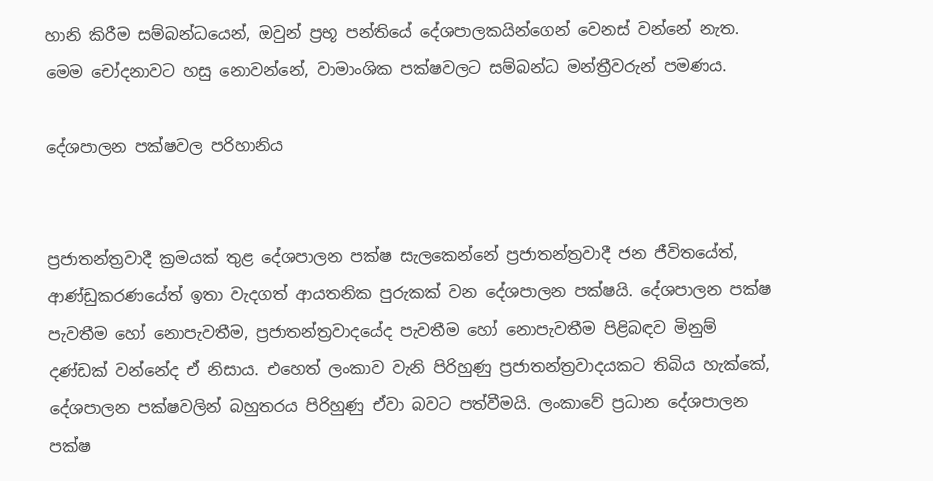හානි කිරීම සම්බන්ධයෙන්, ඔවුන් ප්‍රභූ පන්තියේ දේශපාලකයින්ගෙන් වෙනස් වන්නේ නැත. මෙම චෝදනාවට හසු නොවන්නේ, වාමාංශික පක්ෂවලට සම්බන්ධ මන්ත්‍රීවරුන් පමණය.

දේශපාලන පක්ෂවල පරිහානිය


ප්‍රජාතන්ත්‍රවාදී ක්‍රමයක් තුළ දේශපාලන පක්ෂ සැලකෙන්නේ ප්‍රජාතන්ත්‍රවාදී ජන ජීවිතයේත්, ආණ්ඩුකරණයේත් ඉතා වැදගත් ආයතනික පුරුකක් වන දේශපාලන පක්ෂයි. දේශපාලන පක්ෂ පැවතීම හෝ නොපැවතීම, ප්‍රජාතන්ත්‍රවාදයේද පැවතීම හෝ නොපැවතීම පිළිබඳව මිනුම් දණ්ඩක් වන්නේද ඒ නිසාය. එහෙත් ලංකාව වැනි පිරිහුණු ප්‍රජාතන්ත්‍රවාදයකට තිබිය හැක්කේ, දේශපාලන පක්ෂවලින් බහුතරය පිරිහුණු ඒවා බවට පත්වීමයි. ලංකාවේ ප්‍රධාන දේශපාලන පක්ෂ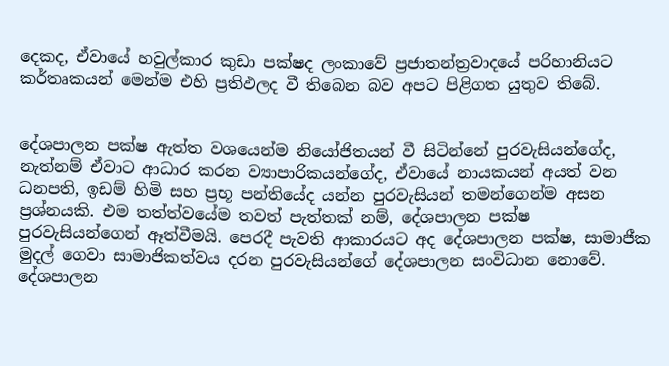දෙකද, ඒවායේ හවුල්කාර කුඩා පක්ෂද ලංකාවේ ප්‍රජාතන්ත්‍රවාදයේ පරිහානියට කර්තෘකයන් මෙන්ම එහි ප්‍රතිඵලද වී තිබෙන බව අපට පිළිගත යුතුව තිබේ.


දේශපාලන පක්ෂ ඇත්ත වශයෙන්ම නියෝජිතයන් වී සිටින්නේ පුරවැසියන්ගේද, නැත්නම් ඒවාට ආධාර කරන ව්‍යාපාරිකයන්ගේද, ඒවායේ නායකයන් අයත් වන ධනපති, ඉඩම් හිමි සහ ප්‍රභූ පන්තියේද යන්න පුරවැසියන් තමන්ගෙන්ම අසන ප්‍රශ්නයකි. එම තත්ත්වයේම තවත් පැත්තක් නම්, දේශපාලන පක්ෂ පුරවැසියන්ගෙන් ඈත්වීමයි. පෙරදී පැවති ආකාරයට අද දේශපාලන පක්ෂ, සාමාජීක මුදල් ගෙවා සාමාජිකත්වය දරන පුරවැසියන්ගේ දේශපාලන සංවිධාන නොවේ. දේශපාලන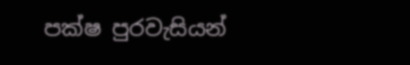පක්ෂ පුරවැසියන්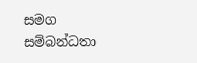සමග සම්බන්ධතා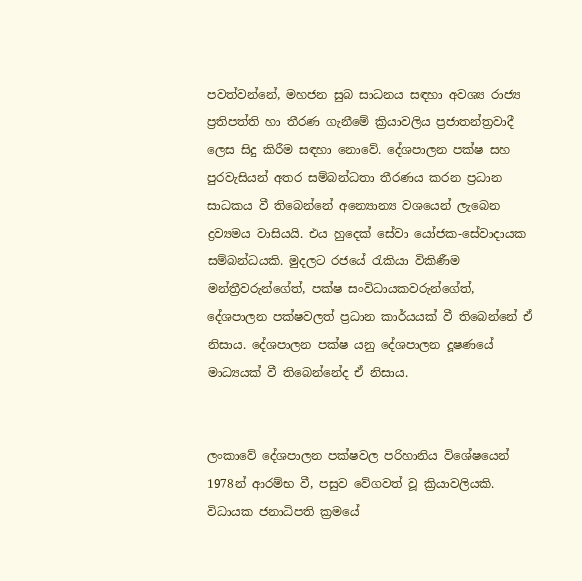පවත්වන්නේ, මහජන සුබ සාධනය සඳහා අවශ්‍ය රාජ්‍ය ප්‍රතිපත්ති හා තීරණ ගැනීමේ ක්‍රියාවලිය ප්‍රජාතන්ත්‍රවාදී ලෙස සිදු කිරීම සඳහා නොවේ. දේශපාලන පක්ෂ සහ පුරවැසියන් අතර සම්බන්ධතා තීරණය කරන ප්‍රධාන සාධකය වී තිබෙන්නේ අන්‍යොන්‍ය වශයෙන් ලැබෙන ද්‍රව්‍යමය වාසියයි. එය හුදෙක් සේවා යෝජක-සේවාදායක සම්බන්ධයකි. මුදලට රජයේ රැකියා විකිණීම මන්ත්‍රීවරුන්ගේත්, පක්ෂ සංවිධායකවරුන්ගේත්, දේශපාලන පක්ෂවලත් ප්‍රධාන කාර්යයක් වී තිබෙන්නේ ඒ නිසාය. දේශපාලන පක්ෂ යනු දේශපාලන දූෂණයේ මාධ්‍යයක් වී තිබෙන්නේද ඒ නිසාය.


ලංකාවේ දේශපාලන පක්ෂවල පරිහානිය විශේෂයෙන් 1978න් ආරම්භ වී, පසුව වේගවත් වූ ක්‍රියාවලියකි. විධායක ජනාධිපති ක්‍රමයේ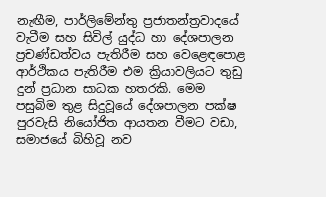නැඟීම, පාර්ලිමේන්තු ප්‍රජාතන්ත්‍රවාදයේ වැටීම සහ සිවිල් යුද්ධ හා දේශපාලන ප්‍රචණ්ඩත්වය පැතිරීම සහ වෙළෙඳපොළ ආර්ථිකය පැතිරීම එම ක්‍රියාවලියට තුඩු දුන් ප්‍රධාන සාධක හතරකි. මෙම පසුබිම තුළ සිදුවූයේ දේශපාලන පක්ෂ පුරවැසි නියෝජිත ආයතන වීමට වඩා, සමාජයේ බිහිවූ නව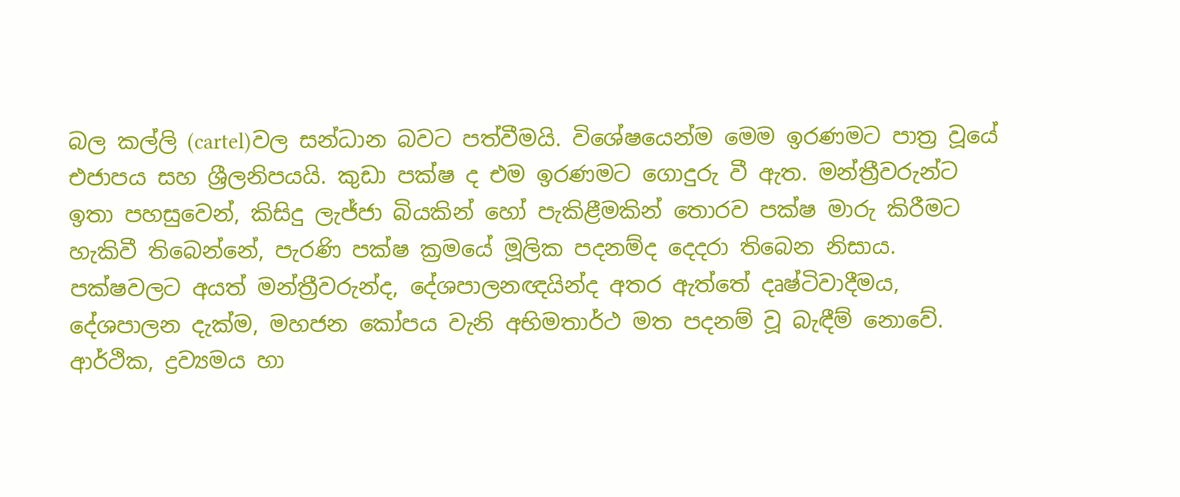බල කල්ලි (cartel)වල සන්ධාන බවට පත්වීමයි. විශේෂයෙන්ම මෙම ඉරණමට පාත්‍ර වූයේ එජාපය සහ ශ්‍රීලනිපයයි. කුඩා පක්ෂ ද එම ඉරණමට ගොදුරු වී ඇත. මන්ත්‍රීවරුන්ට ඉතා පහසුවෙන්, කිසිදු ලැජ්ජා බියකින් හෝ පැකිළීමකින් තොරව පක්ෂ මාරු කිරීමට හැකිවී තිබෙන්නේ, පැරණි පක්ෂ ක්‍රමයේ මූලික පදනම්ද දෙදරා තිබෙන නිසාය. පක්ෂවලට අයත් මන්ත්‍රීවරුන්ද, දේශපාලනඥයින්ද අතර ඇත්තේ දෘෂ්ටිවාදීමය, දේශපාලන දැක්ම, මහජන කෝපය වැනි අභිමතාර්ථ මත පදනම් වූ බැඳීම් නොවේ. ආර්ථික, ද්‍රව්‍යමය හා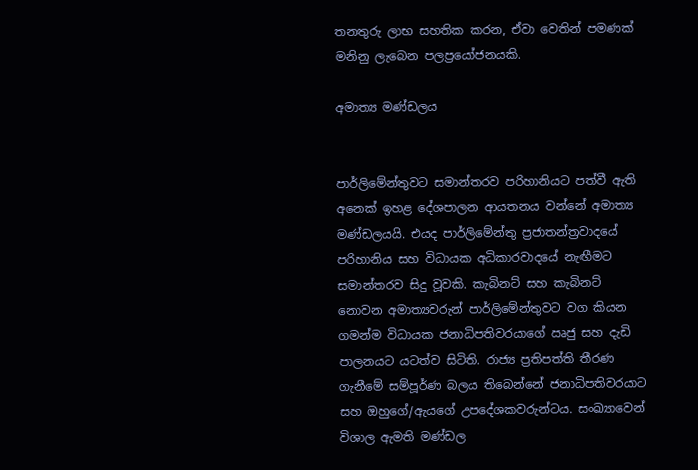තනතුරු ලාභ සහතික කරන, ඒවා වෙතින් පමණක් මනිනු ලැබෙන පලප්‍රයෝජනයකි.

අමාත්‍ය මණ්ඩලය


පාර්ලිමේන්තුවට සමාන්තරව පරිහානියට පත්වී ඇති අනෙක් ඉහළ දේශපාලන ආයතනය වන්නේ අමාත්‍ය මණ්ඩලයයි. එයද පාර්ලිමේන්තු ප්‍රජාතන්ත්‍රවාදයේ පරිහානිය සහ විධායක අධිකාරවාදයේ නැඟීමට සමාන්තරව සිදු වූවකි. කැබිනට් සහ කැබිනට් නොවන අමාත්‍යවරුන් පාර්ලිමේන්තුවට වග කියන ගමන්ම විධායක ජනාධිපතිවරයාගේ ඍජු සහ දැඩි පාලනයට යටත්ව සිටිති. රාජ්‍ය ප්‍රතිපත්ති තීරණ ගැනීමේ සම්පූර්ණ බලය තිබෙන්නේ ජනාධිපතිවරයාට සහ ඔහුගේ/ඇයගේ උපදේශකවරුන්ටය. සංඛ්‍යාවෙන් විශාල ඇමති මණ්ඩල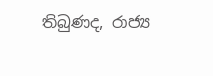තිබුණද, රාජ්‍ය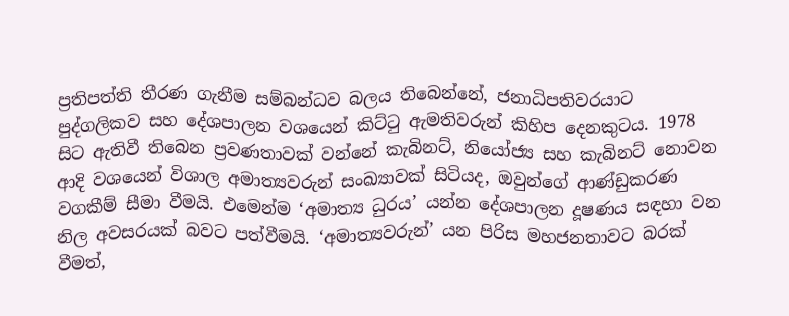ප්‍රතිපත්ති තීරණ ගැනීම සම්බන්ධව බලය තිබෙන්නේ, ජනාධිපතිවරයාට පුද්ගලිකව සහ දේශපාලන වශයෙන් කිට්ටු ඇමතිවරුන් කිහිප දෙනකුටය. 1978 සිට ඇතිවී තිබෙන ප්‍රවණතාවක් වන්නේ කැබිනට්, නියෝජ්‍ය සහ කැබිනට් නොවන ආදි වශයෙන් විශාල අමාත්‍යවරුන් සංඛ්‍යාවක් සිටියද, ඔවුන්ගේ ආණ්ඩුකරණ වගකීම් සීමා වීමයි. එමෙන්ම ‘අමාත්‍ය ධුරය’ යන්න දේශපාලන දූෂණය සඳහා වන නිල අවසරයක් බවට පත්වීමයි. ‘අමාත්‍යවරුන්’ යන පිරිස මහජනතාවට බරක් වීමත්,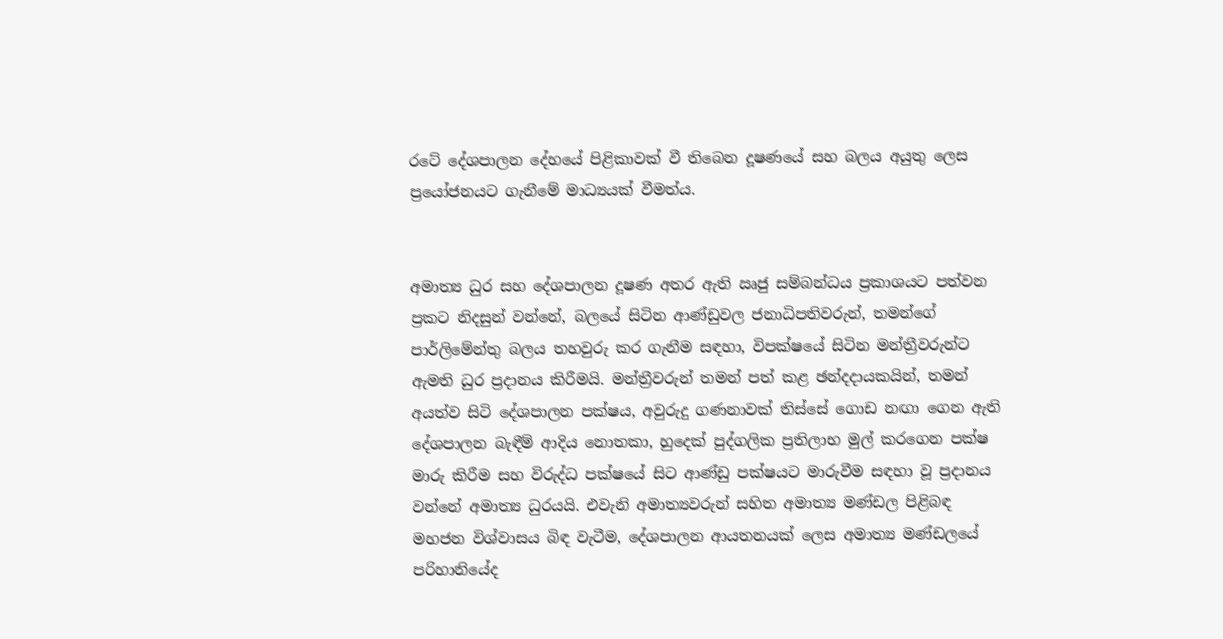රටේ දේශපාලන දේහයේ පිළිකාවක් වී තිබෙන දූෂණයේ සහ බලය අයුතු ලෙස ප්‍රයෝජනයට ගැනීමේ මාධ්‍යයක් වීමත්ය.


අමාත්‍ය ධුර සහ දේශපාලන දූෂණ අතර ඇති ඍජු සම්බන්ධය ප්‍රකාශයට පත්වන ප්‍රකට නිදසුන් වන්නේ, බලයේ සිටින ආණ්ඩුවල ජනාධිපතිවරුන්, තමන්ගේ පාර්ලිමේන්තු බලය තහවුරු කර ගැනීම සඳහා, විපක්ෂයේ සිටින මන්ත්‍රීවරුන්ට ඇමති ධුර ප්‍රදානය කිරීමයි. මන්ත්‍රීවරුන් තමන් පත් කළ ඡන්දදායකයින්, තමන් අයත්ව සිටි දේශපාලන පක්ෂය, අවුරුදු ගණනාවක් තිස්සේ ගොඩ නඟා ගෙන ඇති දේශපාලන බැඳීම් ආදිය නොතකා, හුදෙක් පුද්ගලික ප්‍රතිලාභ මුල් කරගෙන පක්ෂ මාරු කිරීම සහ විරුද්ධ පක්ෂයේ සිට ආණ්ඩු පක්ෂයට මාරුවීම සඳහා වූ ප්‍රදානය වන්නේ අමාත්‍ය ධුරයයි. එවැනි අමාත්‍යවරුන් සහිත අමාත්‍ය මණ්ඩල පිළිබඳ මහජන විශ්වාසය බිඳ වැටීම, දේශපාලන ආයතනයක් ලෙස අමාත්‍ය මණ්ඩලයේ පරිහානියේද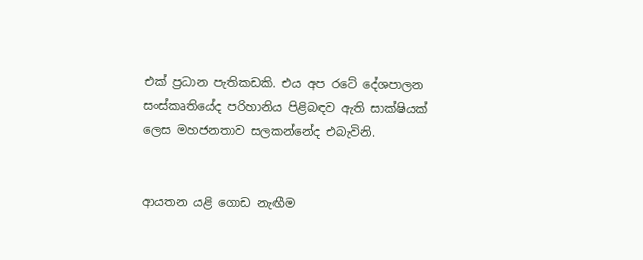එක් ප්‍රධාන පැතිකඩකි. එය අප රටේ දේශපාලන සංස්කෘතියේද පරිහානිය පිළිබඳව ඇති සාක්ෂියක් ලෙස මහජනතාව සලකන්නේද එබැවිනි.


ආයතන යළි ගොඩ නැඟීම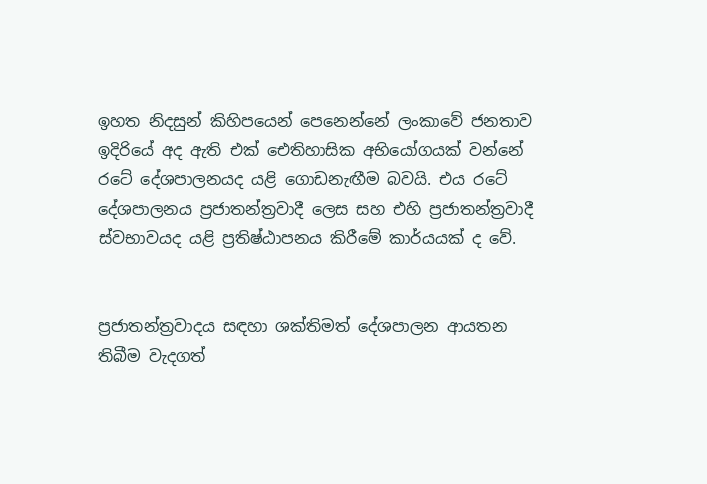ඉහත නිදසුන් කිහිපයෙන් පෙනෙන්නේ ලංකාවේ ජනතාව ඉදිරියේ අද ඇති එක් ඓතිහාසික අභියෝගයක් වන්නේ රටේ දේශපාලනයද යළි ගොඩනැඟීම බවයි. එය රටේ දේශපාලනය ප්‍රජාතන්ත්‍රවාදී ලෙස සහ එහි ප්‍රජාතන්ත්‍රවාදී ස්වභාවයද යළි ප්‍රතිෂ්ඨාපනය කිරීමේ කාර්යයක් ද වේ.


ප්‍රජාතන්ත්‍රවාදය සඳහා ශක්තිමත් දේශපාලන ආයතන තිබීම වැදගත්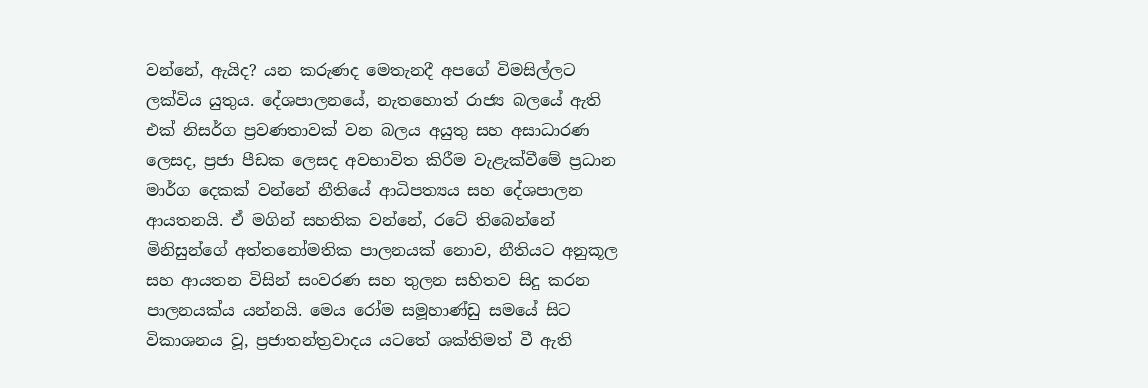වන්නේ, ඇයිද? යන කරුණද මෙතැනදී අපගේ විමසිල්ලට ලක්විය යුතුය. දේශපාලනයේ, නැතහොත් රාජ්‍ය බලයේ ඇති එක් නිසර්ග ප්‍රවණතාවක් වන බලය අයුතු සහ අසාධාරණ ලෙසද, ප්‍රජා පීඩක ලෙසද අවභාවිත කිරීම වැළැක්වීමේ ප්‍රධාන මාර්ග දෙකක් වන්නේ නීතියේ ආධිපත්‍යය සහ දේශපාලන ආයතනයි. ඒ මගින් සහතික වන්නේ, රටේ තිබෙන්නේ මිනිසුන්ගේ අත්තනෝමතික පාලනයක් නොව, නීතියට අනුකූල සහ ආයතන විසින් සංවරණ සහ තුලන සහිතව සිදු කරන පාලනයක්ය යන්නයි. මෙය රෝම සමූහාණ්ඩු සමයේ සිට විකාශනය වූ, ප්‍රජාතන්ත්‍රවාදය යටතේ ශක්තිමත් වී ඇති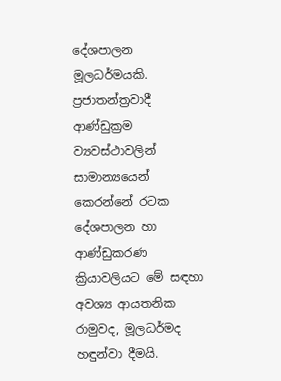දේශපාලන මූලධර්මයකි. ප්‍රජාතන්ත්‍රවාදී ආණ්ඩුක්‍රම ව්‍යවස්ථාවලින් සාමාන්‍යයෙන් කෙරන්නේ රටක දේශපාලන හා ආණ්ඩුකරණ ක්‍රියාවලියට මේ සඳහා අවශ්‍ය ආයතනික රාමුවද, මූලධර්මද හඳුන්වා දීමයි.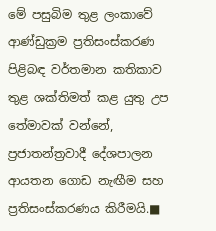මේ පසුබිම තුළ ලංකාවේ ආණ්ඩුක්‍රම ප්‍රතිසංස්කරණ පිළිබඳ වර්තමාන කතිකාව තුළ ශක්තිමත් කළ යුතු උප තේමාවක් වන්නේ, ප්‍රජාතන්ත්‍රවාදී දේශපාලන ආයතන ගොඩ නැඟීම සහ ප්‍රතිසංස්කරණය කිරීමයි.■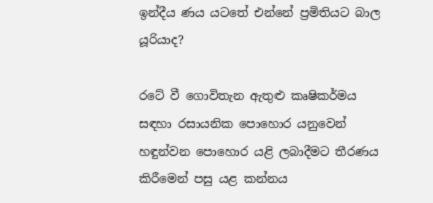ඉන්දීය ණය යටතේ එන්නේ ප්‍රමිතියට බාල යූරියාද?

රටේ වී ගොවිතැන ඇතුළු කෘෂිකර්මය සඳහා රසායනික පොහොර යනුවෙන් හඳුන්වන පොහොර යළි ලබාදීමට තීරණය කිරීමෙන් පසු යළ කන්නය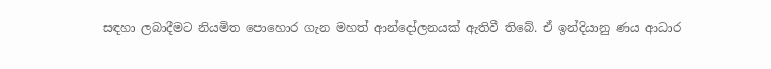සඳහා ලබාදීමට නියමිත පොහොර ගැන මහත් ආන්දෝලනයක් ඇතිවී තිබේ. ඒ ඉන්දියානු ණය ආධාර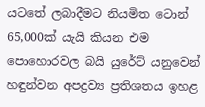යටතේ ලබාදීමට නියමිත ටොන් 65,000ක් යැයි කියන එම පොහොරවල බයි යුරේට් යනුවෙන් හඳුන්වන අපද්‍රව්‍ය ප්‍රතිශතය ඉහළ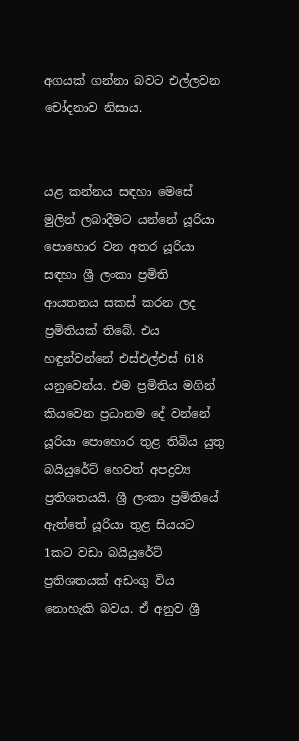අගයක් ගන්නා බවට එල්ලවන චෝදනාව නිසාය.


යළ කන්නය සඳහා මෙසේ මුලින් ලබාදීමට යන්නේ යූරියා පොහොර වන අතර යූරියා සඳහා ශ්‍රී ලංකා ප්‍රමිති ආයතනය සකස් කරන ලද ප්‍රමිතියක් තිබේ. එය හඳුන්වන්නේ එස්එල්එස් 618 යනුවෙන්ය. එම ප්‍රමිතිය මගින් කියවෙන ප්‍රධානම දේ වන්නේ යූරියා පොහොර තුළ තිබිය යුතු බයියුරේට් හෙවත් අපද්‍රව්‍ය ප්‍රතිශතයයි. ශ්‍රී ලංකා ප්‍රමිතියේ ඇත්තේ යූරියා තුළ සියයට 1කට වඩා බයියුරේට් ප්‍රතිශතයක් අඩංගු විය නොහැකි බවය. ඒ අනුව ශ්‍රී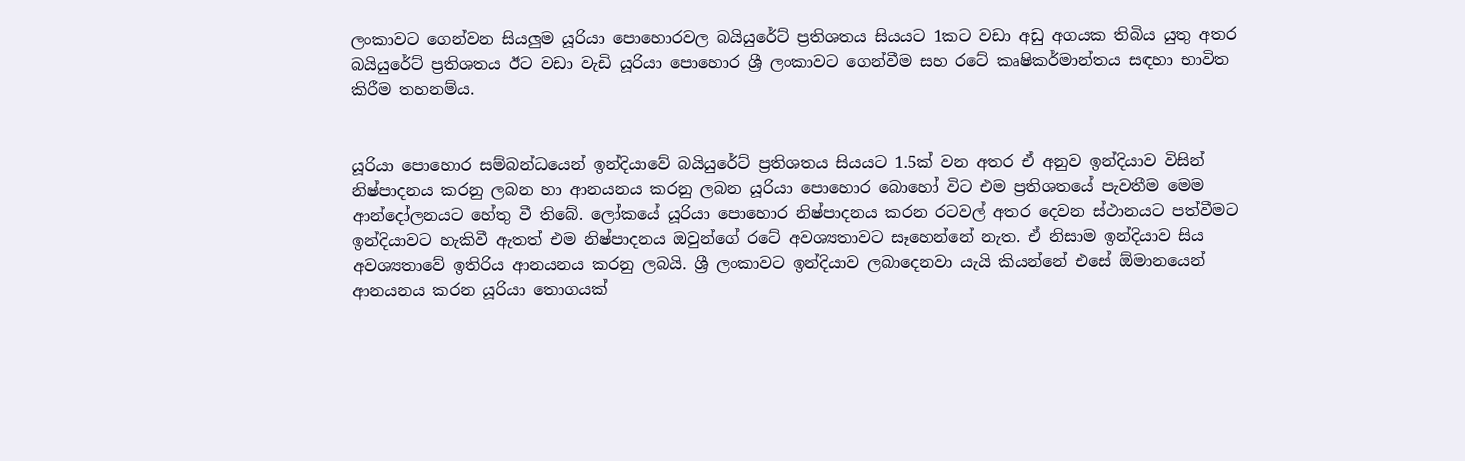ලංකාවට ගෙන්වන සියලුම යූරියා පොහොරවල බයියුරේට් ප්‍රතිශතය සියයට 1කට වඩා අඩු අගයක තිබිය යුතු අතර බයියුරේට් ප්‍රතිශතය ඊට වඩා වැඩි යූරියා පොහොර ශ්‍රී ලංකාවට ගෙන්වීම සහ රටේ කෘෂිකර්මාන්තය සඳහා භාවිත කිරීම තහනම්ය.


යූරියා පොහොර සම්බන්ධයෙන් ඉන්දියාවේ බයියුරේට් ප්‍රතිශතය සියයට 1.5ක් වන අතර ඒ අනුව ඉන්දියාව විසින් නිෂ්පාදනය කරනු ලබන හා ආනයනය කරනු ලබන යූරියා පොහොර බොහෝ විට එම ප්‍රතිශතයේ පැවතීම මෙම ආන්දෝලනයට හේතු වී තිබේ. ලෝකයේ යූරියා පොහොර නිෂ්පාදනය කරන රටවල් අතර දෙවන ස්ථානයට පත්වීමට ඉන්දියාවට හැකිවී ඇතත් එම නිෂ්පාදනය ඔවුන්ගේ රටේ අවශ්‍යතාවට සෑහෙන්නේ නැත. ඒ නිසාම ඉන්දියාව සිය අවශ්‍යතාවේ ඉතිරිය ආනයනය කරනු ලබයි. ශ්‍රී ලංකාවට ඉන්දියාව ලබාදෙනවා යැයි කියන්නේ එසේ ඕමානයෙන් ආනයනය කරන යූරියා තොගයක්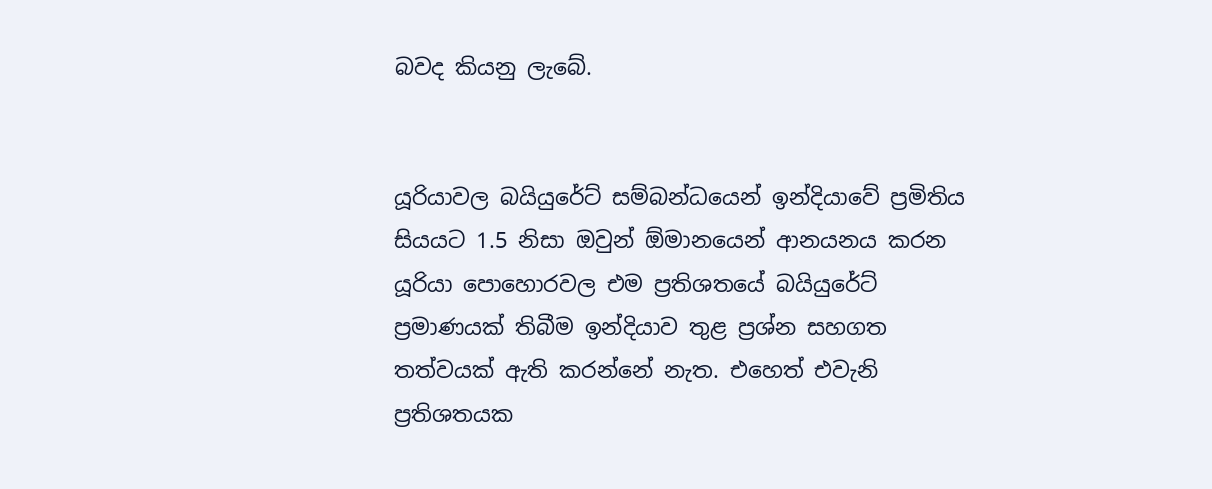බවද කියනු ලැබේ.


යූරියාවල බයියුරේට් සම්බන්ධයෙන් ඉන්දියාවේ ප්‍රමිතිය සියයට 1.5 නිසා ඔවුන් ඕමානයෙන් ආනයනය කරන යූරියා පොහොරවල එම ප්‍රතිශතයේ බයියුරේට් ප්‍රමාණයක් තිබීම ඉන්දියාව තුළ ප්‍රශ්න සහගත තත්වයක් ඇති කරන්නේ නැත. එහෙත් එවැනි ප්‍රතිශතයක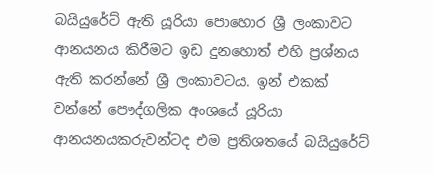බයියුරේට් ඇති යූරියා පොහොර ශ්‍රී ලංකාවට ආනයනය කිරීමට ඉඩ දුනහොත් එහි ප්‍රශ්නය ඇති කරන්නේ ශ්‍රී ලංකාවටය. ඉන් එකක් වන්නේ පෞද්ගලික අංශයේ යූරියා ආනයනයකරුවන්ටද එම ප්‍රතිශතයේ බයියුරේට්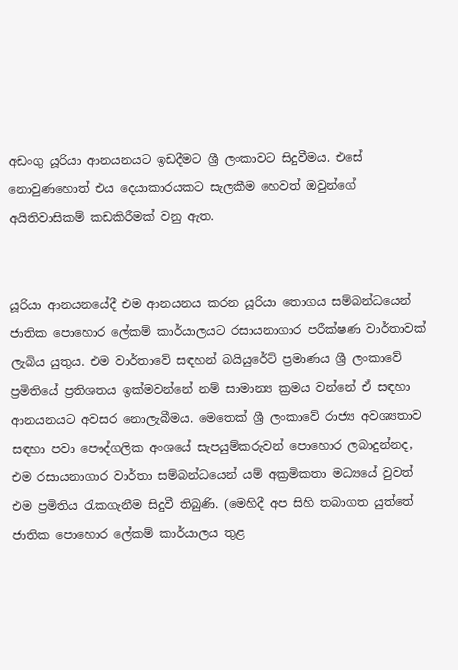අඩංගු යූරියා ආනයනයට ඉඩදීමට ශ්‍රී ලංකාවට සිදුවීමය. එසේ නොවුණහොත් එය දෙයාකාරයකට සැලකීම හෙවත් ඔවුන්ගේ අයිතිවාසිකම් කඩකිරීමක් වනු ඇත.


යූරියා ආනයනයේදී එම ආනයනය කරන යූරියා තොගය සම්බන්ධයෙන් ජාතික පොහොර ලේකම් කාර්යාලයට රසායනාගාර පරීක්ෂණ වාර්තාවක් ලැබිය යුතුය. එම වාර්තාවේ සඳහන් බයියුරේට් ප්‍රමාණය ශ්‍රී ලංකාවේ ප්‍රමිතියේ ප්‍රතිශතය ඉක්මවන්නේ නම් සාමාන්‍ය ක්‍රමය වන්නේ ඒ සඳහා ආනයනයට අවසර නොලැබීමය. මෙතෙක් ශ්‍රී ලංකාවේ රාජ්‍ය අවශ්‍යතාව සඳහා පවා පෞද්ගලික අංශයේ සැපයුම්කරුවන් පොහොර ලබාදුන්නද, එම රසායනාගාර වාර්තා සම්බන්ධයෙන් යම් අක්‍රමිකතා මධ්‍යයේ වුවත් එම ප්‍රමිතිය රැකගැනීම සිදුවී තිබුණි. (මෙහිදී අප සිහි තබාගත යුත්තේ ජාතික පොහොර ලේකම් කාර්යාලය තුළ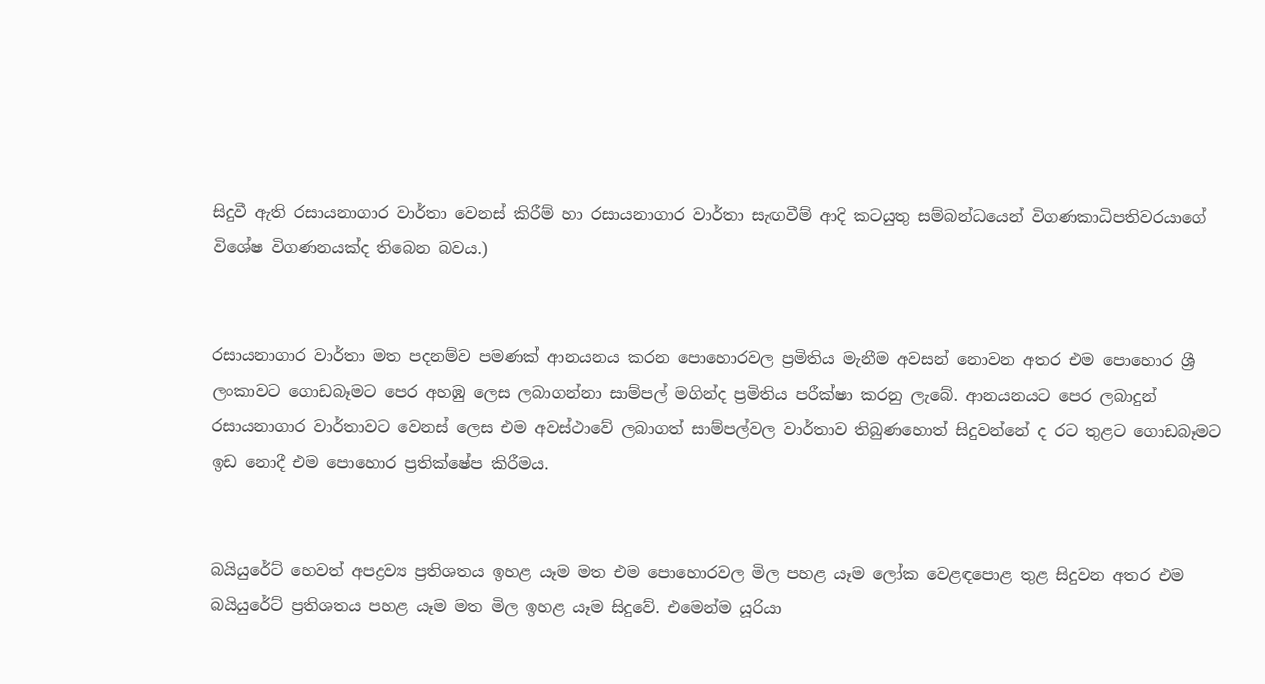සිදුවී ඇති රසායනාගාර වාර්තා වෙනස් කිරීම් හා රසායනාගාර වාර්තා සැඟවීම් ආදි කටයුතු සම්බන්ධයෙන් විගණකාධිපතිවරයාගේ විශේෂ විගණනයක්ද තිබෙන බවය.)


රසායනාගාර වාර්තා මත පදනම්ව පමණක් ආනයනය කරන පොහොරවල ප්‍රමිතිය මැනීම අවසන් නොවන අතර එම පොහොර ශ්‍රී ලංකාවට ගොඩබෑමට පෙර අහඹු ලෙස ලබාගන්නා සාම්පල් මගින්ද ප්‍රමිතිය පරීක්ෂා කරනු ලැබේ. ආනයනයට පෙර ලබාදුන් රසායනාගාර වාර්තාවට වෙනස් ලෙස එම අවස්ථාවේ ලබාගත් සාම්පල්වල වාර්තාව තිබුණහොත් සිදුවන්නේ ද රට තුළට ගොඩබෑමට ඉඩ නොදී එම පොහොර ප්‍රතික්ෂේප කිරීමය.


බයියුරේට් හෙවත් අපද්‍රව්‍ය ප්‍රතිශතය ඉහළ යෑම මත එම පොහොරවල මිල පහළ යෑම ලෝක වෙළඳපොළ තුළ සිදුවන අතර එම බයියුරේට් ප්‍රතිශතය පහළ යෑම මත මිල ඉහළ යෑම සිදුවේ. එමෙන්ම යූරියා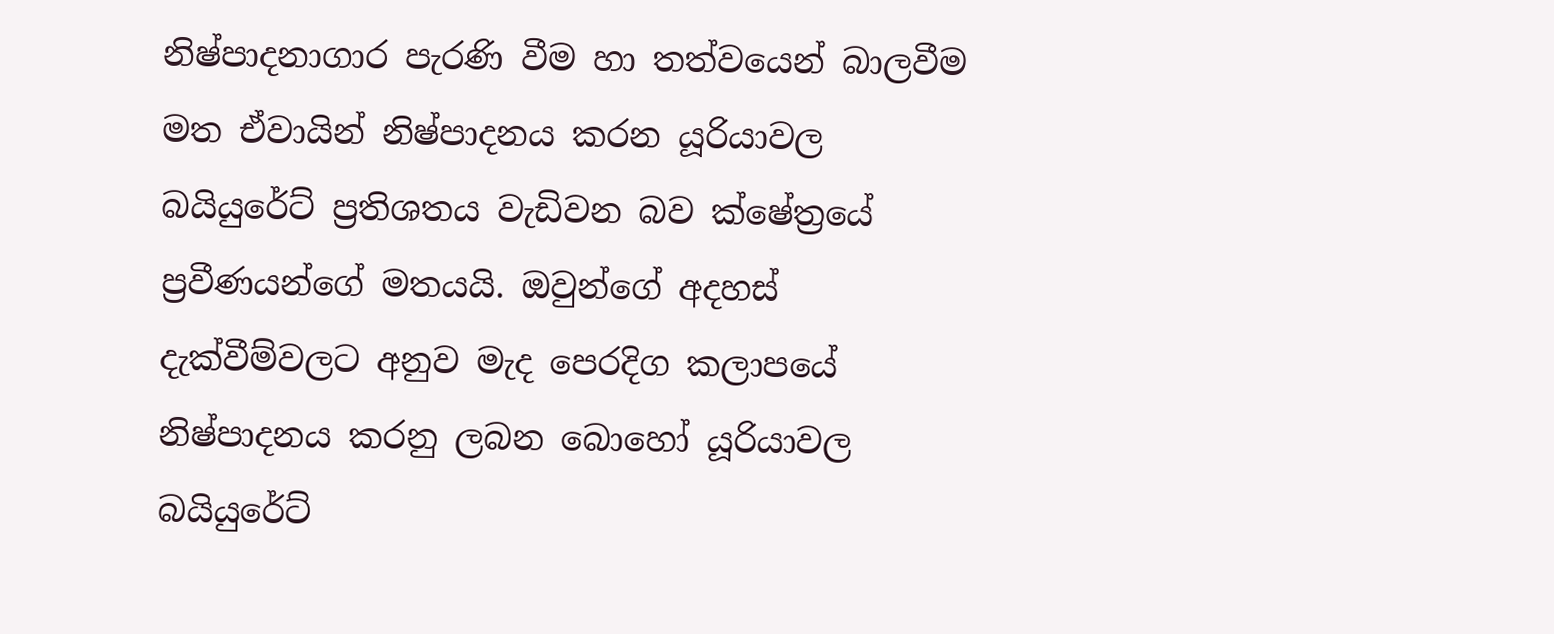නිෂ්පාදනාගාර පැරණි වීම හා තත්වයෙන් බාලවීම මත ඒවායින් නිෂ්පාදනය කරන යූරියාවල බයියුරේට් ප්‍රතිශතය වැඩිවන බව ක්ෂේත්‍රයේ ප්‍රවීණයන්ගේ මතයයි. ඔවුන්ගේ අදහස් දැක්වීම්වලට අනුව මැද පෙරදිග කලාපයේ නිෂ්පාදනය කරනු ලබන බොහෝ යූරියාවල බයියුරේට්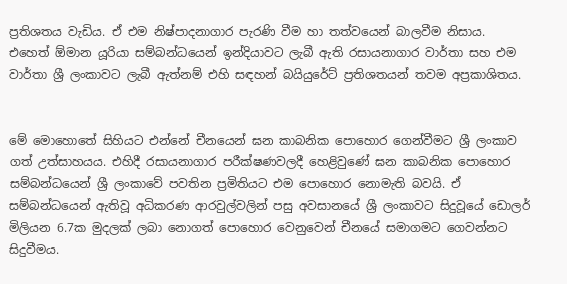ප්‍රතිශතය වැඩිය. ඒ එම නිෂ්පාදනාගාර පැරණි වීම හා තත්වයෙන් බාලවීම නිසාය.
එහෙත් ඕමාන යූරියා සම්බන්ධයෙන් ඉන්දියාවට ලැබී ඇති රසායනාගාර වාර්තා සහ එම වාර්තා ශ්‍රී ලංකාවට ලැබී ඇත්නම් එහි සඳහන් බයියුරේට් ප්‍රතිශතයන් තවම අප්‍රකාශිතය.


මේ මොහොතේ සිහියට එන්නේ චීනයෙන් ඝන කාබනික පොහොර ගෙන්වීමට ශ්‍රී ලංකාව ගත් උත්සාහයය. එහිදී රසායනාගාර පරීක්ෂණවලදී හෙළිවුණේ ඝන කාබනික පොහොර සම්බන්ධයෙන් ශ්‍රී ලංකාවේ පවතින ප්‍රමිතියට එම පොහොර නොමැති බවයි. ඒ සම්බන්ධයෙන් ඇතිවූ අධිකරණ ආරවුල්වලින් පසු අවසානයේ ශ්‍රී ලංකාවට සිදුවූයේ ඩොලර් මිලියන 6.7ක මුදලක් ලබා නොගත් පොහොර වෙනුවෙන් චීනයේ සමාගමට ගෙවන්නට සිදුවීමය.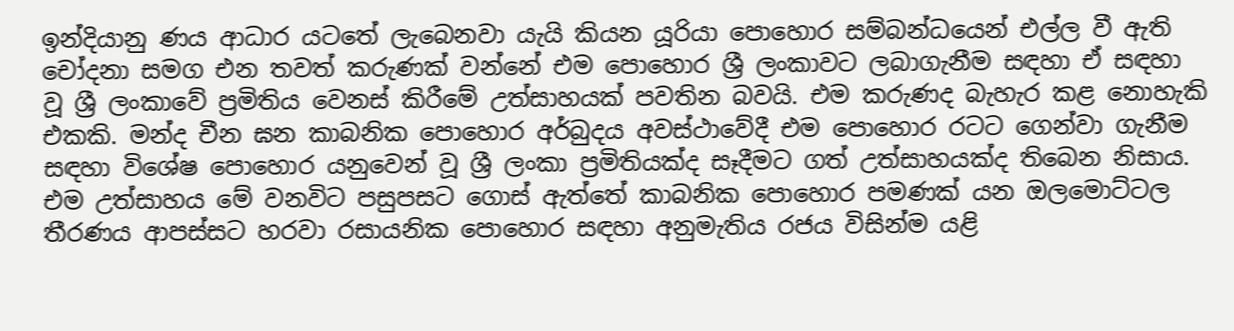ඉන්දියානු ණය ආධාර යටතේ ලැබෙනවා යැයි කියන යූරියා පොහොර සම්බන්ධයෙන් එල්ල වී ඇති චෝදනා සමග එන තවත් කරුණක් වන්නේ එම පොහොර ශ්‍රී ලංකාවට ලබාගැනීම සඳහා ඒ සඳහා වූ ශ්‍රී ලංකාවේ ප්‍රමිතිය වෙනස් කිරීමේ උත්සාහයක් පවතින බවයි. එම කරුණද බැහැර කළ නොහැකි එකකි. මන්ද චීන ඝන කාබනික පොහොර අර්බුදය අවස්ථාවේදී එම පොහොර රටට ගෙන්වා ගැනීම සඳහා විශේෂ පොහොර යනුවෙන් වූ ශ්‍රී ලංකා ප්‍රමිතියක්ද සෑදීමට ගත් උත්සාහයක්ද තිබෙන නිසාය. එම උත්සාහය මේ වනවිට පසුපසට ගොස් ඇත්තේ කාබනික පොහොර පමණක් යන ඔලමොට්ටල තීරණය ආපස්සට හරවා රසායනික පොහොර සඳහා අනුමැතිය රජය විසින්ම යළි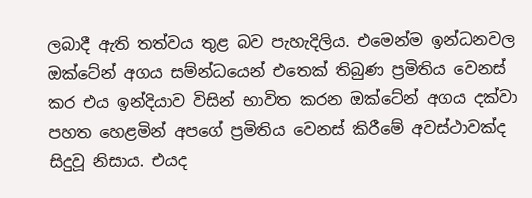ලබාදී ඇති තත්වය තුළ බව පැහැදිලිය. එමෙන්ම ඉන්ධනවල ඔක්ටේන් අගය සම්න්ධයෙන් එතෙක් තිබුණ ප්‍රමිතිය වෙනස් කර එය ඉන්දියාව විසින් භාවිත කරන ඔක්ටේන් අගය දක්වා පහත හෙළමින් අපගේ ප්‍රමිතිය වෙනස් කිරීමේ අවස්ථාවක්ද සිදුවූ නිසාය. එයද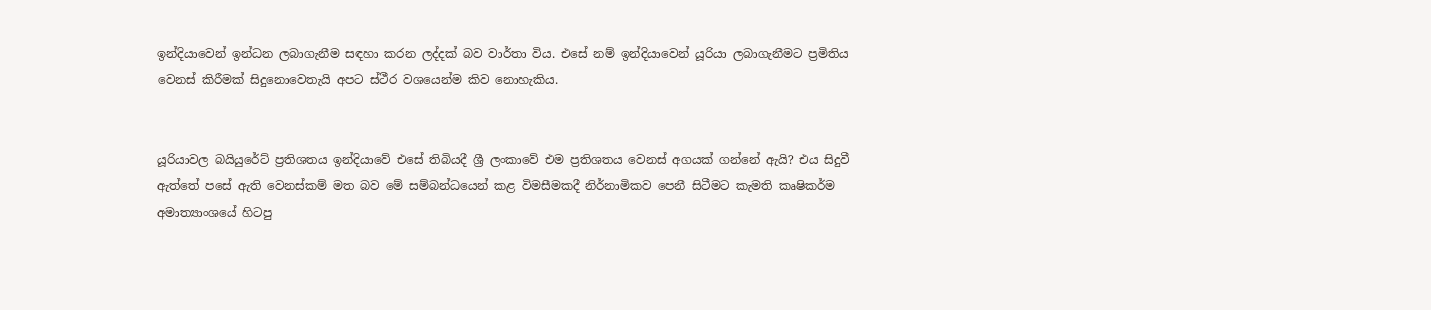ඉන්දියාවෙන් ඉන්ධන ලබාගැනීම සඳහා කරන ලද්දක් බව වාර්තා විය. එසේ නම් ඉන්දියාවෙන් යූරියා ලබාගැනීමට ප්‍රමිතිය වෙනස් කිරීමක් සිදුනොවෙතැයි අපට ස්ථීර වශයෙන්ම කිව නොහැකිය.


යූරියාවල බයියුරේට් ප්‍රතිශතය ඉන්දියාවේ එසේ තිබියදී ශ්‍රී ලංකාවේ එම ප්‍රතිශතය වෙනස් අගයක් ගන්නේ ඇයි? එය සිදුවී ඇත්තේ පසේ ඇති වෙනස්කම් මත බව මේ සම්බන්ධයෙන් කළ විමසීමකදී නිර්නාමිකව පෙනී සිටීමට කැමති කෘෂිකර්ම අමාත්‍යාංශයේ හිටපු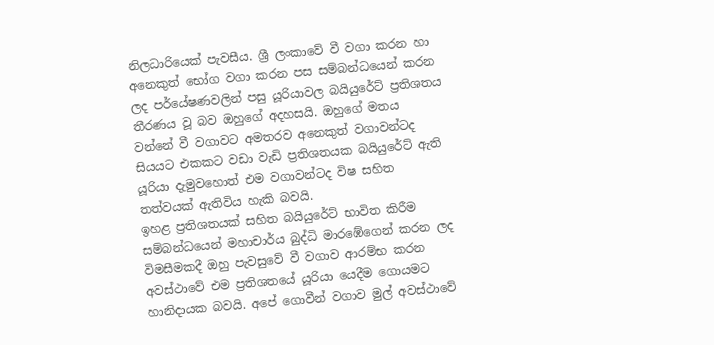නිලධාරියෙක් පැවසීය. ශ්‍රී ලංකාවේ වී වගා කරන හා අනෙකුත් භෝග වගා කරන පස සම්බන්ධයෙන් කරන ලද පර්යේෂණවලින් පසු යූරියාවල බයියුරේට් ප්‍රතිශතය තීරණය වූ බව ඔහුගේ අදහසයි. ඔහුගේ මතය වන්නේ වී වගාවට අමතරව අනෙකුත් වගාවන්ටද සියයට එකකට වඩා වැඩි ප්‍රතිශතයක බයියුරේට් ඇති යූරියා දැමුවහොත් එම වගාවන්ටද විෂ සහිත තත්වයක් ඇතිවිය හැකි බවයි.
ඉහළ ප්‍රතිශතයක් සහිත බයියුරේට් භාවිත කිරීම සම්බන්ධයෙන් මහාචාර්ය බුද්ධි මාරඹේගෙන් කරන ලද විමසීමකදී ඔහු පැවසුවේ වී වගාව ආරම්භ කරන අවස්ථාවේ එම ප්‍රතිශතයේ යූරියා යෙදීම ගොයමට හානිදායක බවයි. අපේ ගොවීන් වගාව මුල් අවස්ථාවේ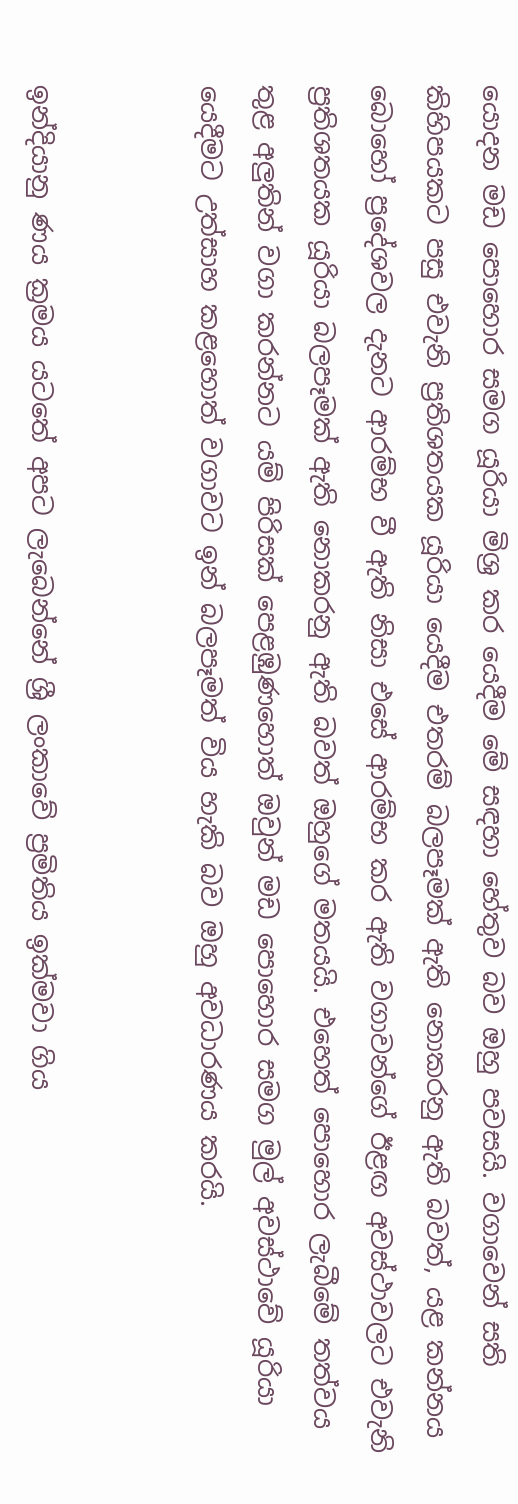යොදන මඩ පොහොර සමග යූරියා මිශ්‍ර කර යෙදීම මේ සඳහා හේතුව බව ඔහු පවසයි. වගාවෙන් සති කිහිපයකට පසු එවැනි ප්‍රතිශතයක යූරියා යෙදීම එතරම් බලපෑමක් ඇති නොකරනු ඇති බවත්, යළ කන්නය බොහෝ ප්‍රදේශවල දැනට ආරම්භ වී ඇති නිසා එසේ ආරම්භ කර ඇති වගාවන්ගේ ඊළඟ අවස්ථාවලට එවැනි ප්‍රතිශතයක යූරියා බලපෑමක් ඇති නොකරනු ඇති බවත් ඔහුගේ මතයයි. එහෙත් පොහොර ලැබීමේ තත්වය තුළ අලුතින් වගා කරන්නට යම් පිරිසක් පෙළඹුණහොත් ඔවුන් මඩ පොහොර සමග මුල් අවස්ථාවේ යූරියා යෙදීමට උත්සාහ කළහොත් වගාවට ඉන් බලපෑමත් විය හැකි බව ඔහු අවධාරණය කරයි.


ඉන්දියානු ණය ක්‍රමය යටතේ අපට ලැබෙන්නේ ශ්‍රී ලංකාවේ ප්‍රමිතිය ඉක්මවා ගිය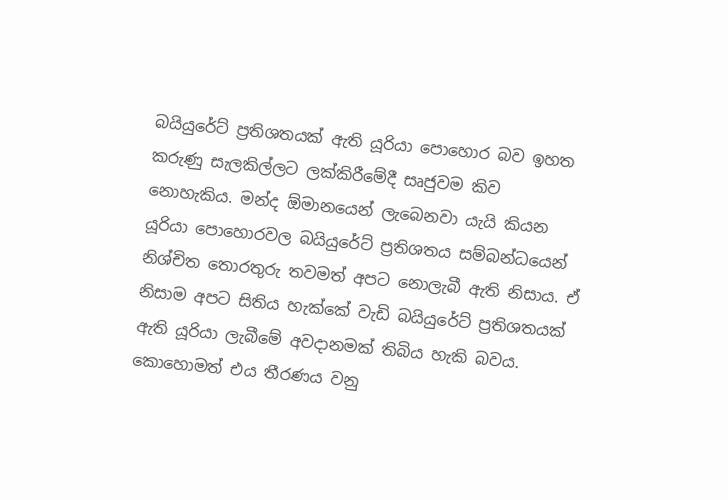බයියුරේට් ප්‍රතිශතයක් ඇති යූරියා පොහොර බව ඉහත කරුණු සැලකිල්ලට ලක්කිරීමේදී සෘජුවම කිව නොහැකිය. මන්ද ඕමානයෙන් ලැබෙනවා යැයි කියන යූරියා පොහොරවල බයියුරේට් ප්‍රතිශතය සම්බන්ධයෙන් නිශ්චිත තොරතුරු තවමත් අපට නොලැබී ඇති නිසාය. ඒ නිසාම අපට සිතිය හැක්කේ වැඩි බයියුරේට් ප්‍රතිශතයක් ඇති යූරියා ලැබීමේ අවදානමක් තිබිය හැකි බවය. කොහොමත් එය තීරණය වනු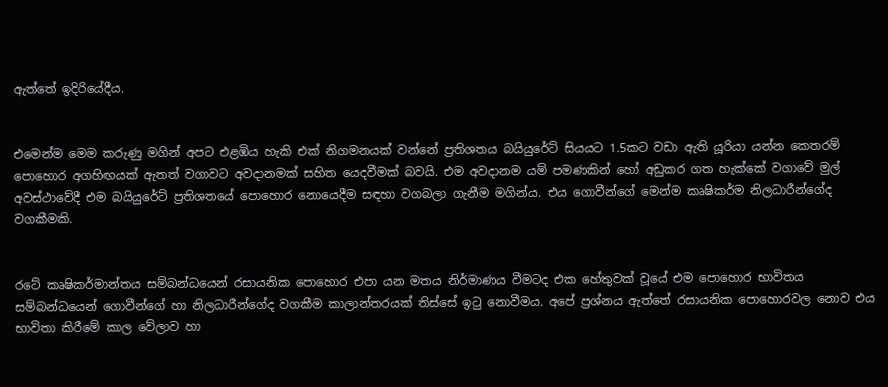ඇත්තේ ඉදිරියේදීය.


එමෙන්ම මෙම කරුණු මගින් අපට එළඹිය හැකි එක් නිගමනයක් වන්නේ ප්‍රතිශතය බයියුරේට් සියයට 1.5කට වඩා ඇති යූරියා යන්න කෙතරම් පොහොර අගහිඟයක් ඇතත් වගාවට අවදානමක් සහිත යෙදවීමක් බවයි. එම අවදානම යම් පමණකින් හෝ අඩුකර ගත හැක්කේ වගාවේ මුල් අවස්ථාවේදී එම බයියුරේට් ප්‍රතිශතයේ පොහොර නොයෙදීම සඳහා වගබලා ගැනීම මගින්ය. එය ගොවීන්ගේ මෙන්ම කෘෂිකර්ම නිලධාරීන්ගේද වගකීමකි.


රටේ කෘෂිකර්මාන්තය සම්බන්ධයෙන් රසායනික පොහොර එපා යන මතය නිර්මාණය වීමටද එක හේතුවක් වූයේ එම පොහොර භාවිතය සම්බන්ධයෙන් ගොවීන්ගේ හා නිලධාරීන්ගේද වගකීම කාලාන්තරයක් තිස්සේ ඉටු නොවීමය. අපේ ප්‍රශ්නය ඇත්තේ රසායනික පොහොරවල නොව එය භාවිතා කිරීමේ කාල වේලාව හා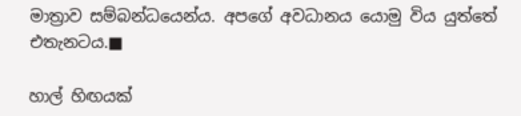මාත්‍රාව සම්බන්ධයෙන්ය. අපගේ අවධානය යොමු විය යුත්තේ එතැනටය.■

හාල් හිඟයක්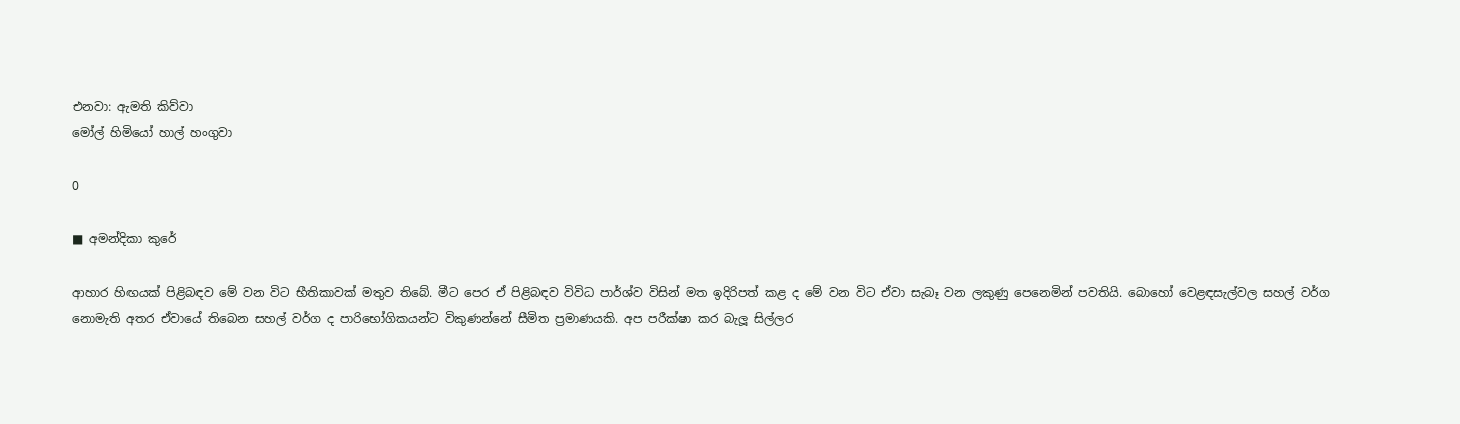එනවා: ඇමති කිව්වා
මෝල් හිමියෝ හාල් හංගුවා

0

■ අමන්දිකා කුරේ

ආහාර හිඟයක් පිළිබඳව මේ වන විට භීතිකාවක් මතුව තිබේ. මීට පෙර ඒ පිළිබඳව විවිධ පාර්ශ්ව විසින් මත ඉදිරිපත් කළ ද මේ වන විට ඒවා සැබෑ වන ලකුණු පෙනෙමින් පවතියි. බොහෝ වෙළඳසැල්වල සහල් වර්ග නොමැති අතර ඒවායේ තිබෙන සහල් වර්ග ද පාරිභෝගිකයන්ට විකුණන්නේ සීමිත ප්‍රමාණයකි. අප පරීක්ෂා කර බැලූ සිල්ලර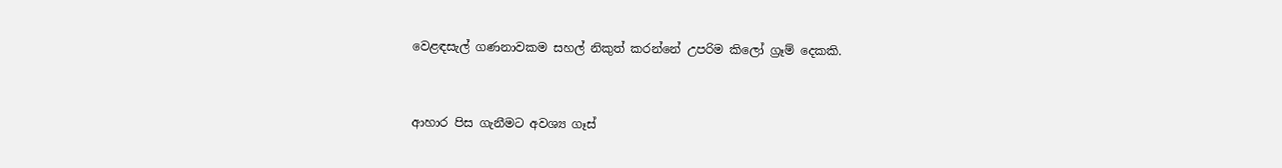වෙළඳසැල් ගණනාවකම සහල් නිකුත් කරන්නේ උපරිම කිලෝ ග්‍රෑම් දෙකකි.


ආහාර පිස ගැනීමට අවශ්‍ය ගෑස්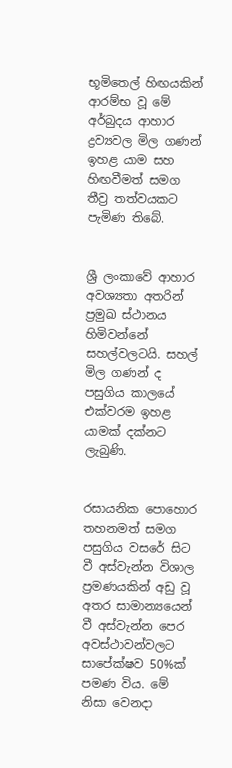භූමිතෙල් හිඟයකින් ආරම්භ වූ මේ අර්බුදය ආහාර ද්‍රව්‍යවල මිල ගණන් ඉහළ යාම සහ හිඟවීමත් සමග තීව්‍ර තත්වයකට පැමිණ තිබේ.


ශ්‍රී ලංකාවේ ආහාර අවශ්‍යතා අතරින් ප්‍රමුඛ ස්ථානය හිමිවන්නේ සහල්වලටයි. සහල් මිල ගණන් ද පසුගිය කාලයේ එක්වරම ඉහළ යාමක් දක්නට ලැබුණි.


රසායනික පොහොර තහනමත් සමග පසුගිය වසරේ සිට වී අස්වැන්න විශාල ප්‍රමණයකින් අඩු වූ අතර සාමාන්‍යයෙන් වී අස්වැන්න පෙර අවස්ථාවන්වලට සාපේක්ෂව 50%ක් පමණ විය. මේ නිසා වෙනදා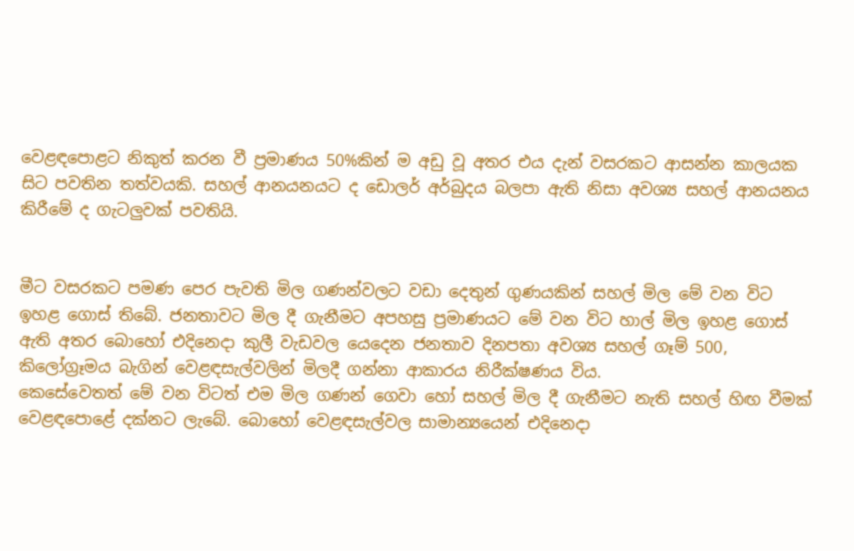වෙළඳපොළට නිකුත් කරන වී ප්‍රමාණය 50%කින් ම අඩු වූ අතර එය දැන් වසරකට ආසන්න කාලයක සිට පවතින තත්වයකි. සහල් ආනයනයට ද ඩොලර් අර්බුදය බලපා ඇති නිසා අවශ්‍ය සහල් ආනයනය කිරීමේ ද ගැටලුවක් පවතියි.


මීට වසරකට පමණ පෙර පැවති මිල ගණන්වලට වඩා දෙතුන් ගුණයකින් සහල් මිල මේ වන විට ඉහළ ගොස් තිබේ. ජනතාවට මිල දී ගැනීමට අපහසු ප්‍රමාණයට මේ වන විට හාල් මිල ඉහළ ගොස් ඇති අතර බොහෝ එදිනෙදා කුලී වැඩවල යෙදෙන ජනතාව දිනපතා අවශ්‍ය සහල් ගෑම් 500, කිලෝග්‍රෑමය බැගින් වෙළඳසැල්වලින් මිලදී ගන්නා ආකාරය නිරීක්ෂණය විය.
කෙසේවෙතත් මේ වන විටත් එම මිල ගණන් ගෙවා හෝ සහල් මිල දී ගැනීමට නැති සහල් හිඟ වීමක් වෙළඳපොළේ දක්නට ලැබේ. බොහෝ වෙළඳසැල්වල සාමාන්‍යයෙන් එදිනෙදා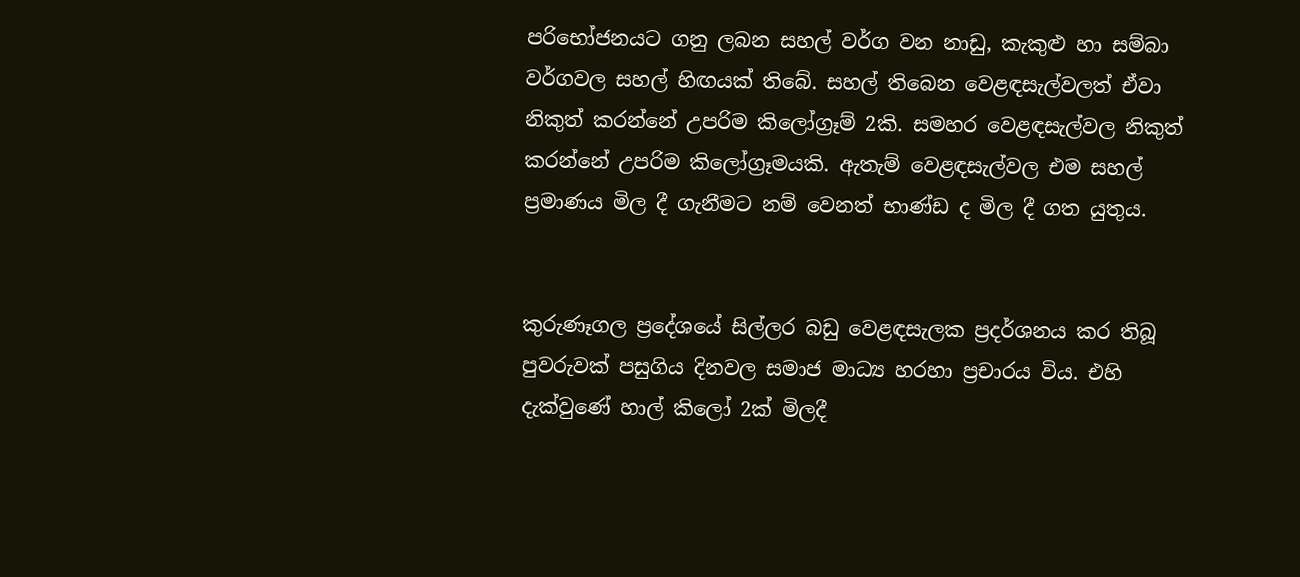පරිභෝජනයට ගනු ලබන සහල් වර්ග වන නාඩු, කැකුළු හා සම්බා වර්ගවල සහල් හිඟයක් තිබේ. සහල් තිබෙන වෙළඳසැල්වලත් ඒවා නිකුත් කරන්නේ උපරිම කිලෝග්‍රෑම් 2කි. සමහර වෙළඳසැල්වල නිකුත් කරන්නේ උපරිම කිලෝග්‍රෑමයකි. ඇතැම් වෙළඳසැල්වල එම සහල් ප්‍රමාණය මිල දී ගැනීමට නම් වෙනත් භාණ්ඩ ද මිල දී ගත යුතුය.


කුරුණෑගල ප්‍රදේශයේ සිල්ලර බඩු වෙළඳසැලක ප්‍රදර්ශනය කර තිබූ පුවරුවක් පසුගිය දිනවල සමාජ මාධ්‍ය හරහා ප්‍රචාරය විය. එහි දැක්වුණේ හාල් කිලෝ 2ක් මිලදී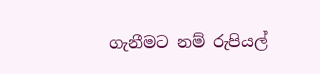ගැනීමට නම් රුපියල්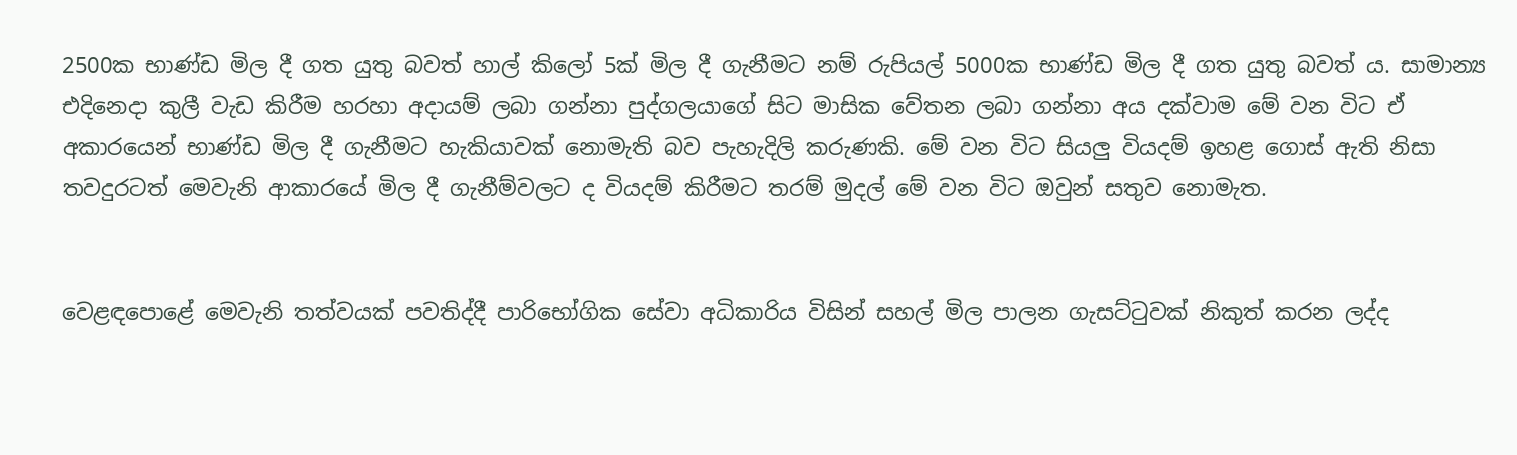2500ක භාණ්ඩ මිල දී ගත යුතු බවත් හාල් කිලෝ 5ක් මිල දී ගැනීමට නම් රුපියල් 5000ක භාණ්ඩ මිල දී ගත යුතු බවත් ය. සාමාන්‍ය එදිනෙදා කුලී වැඩ කිරීම හරහා අදායම් ලබා ගන්නා පුද්ගලයාගේ සිට මාසික වේතන ලබා ගන්නා අය දක්වාම මේ වන විට ඒ අකාරයෙන් භාණ්ඩ මිල දී ගැනීමට හැකියාවක් නොමැති බව පැහැදිලි කරුණකි. මේ වන විට සියලු වියදම් ඉහළ ගොස් ඇති නිසා තවදුරටත් මෙවැනි ආකාරයේ මිල දී ගැනීම්වලට ද වියදම් කිරීමට තරම් මුදල් මේ වන විට ඔවුන් සතුව නොමැත.


වෙළඳපොළේ මෙවැනි තත්වයක් පවතිද්දී පාරිභෝගික සේවා අධිකාරිය විසින් සහල් මිල පාලන ගැසට්ටුවක් නිකුත් කරන ලද්ද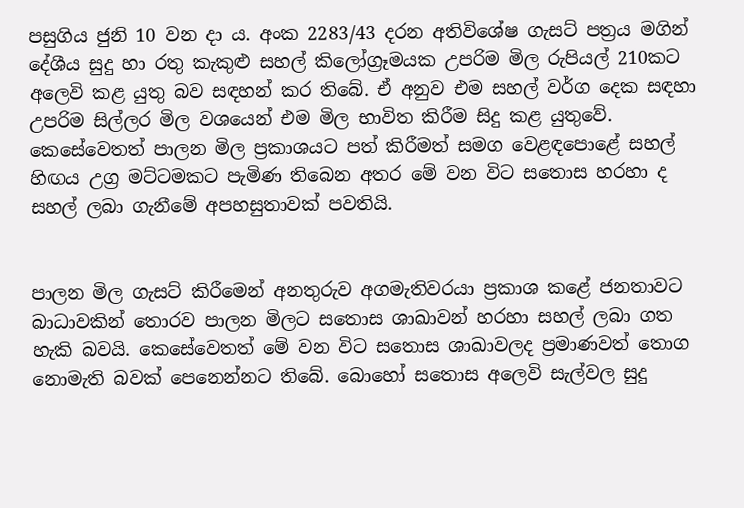පසුගිය ජුනි 10 වන දා ය. අංක 2283/43 දරන අතිවිශේෂ ගැසට් පත්‍රය මගින් දේශීය සුදු හා රතු කැකුළු සහල් කිලෝග්‍රෑමයක උපරිම මිල රුපියල් 210කට අලෙවි කළ යුතු බව සඳහන් කර තිබේ. ඒ අනුව එම සහල් වර්ග දෙක සඳහා උපරිම සිල්ලර මිල වශයෙන් එම මිල භාවිත කිරීම සිදු කළ යුතුවේ. කෙසේවෙතත් පාලන මිල ප්‍රකාශයට පත් කිරීමත් සමග වෙළඳපොළේ සහල් හිඟය උග්‍ර මට්ටමකට පැමිණ තිබෙන අතර මේ වන විට සතොස හරහා ද සහල් ලබා ගැනීමේ අපහසුතාවක් පවතියි.


පාලන මිල ගැසට් කිරීමෙන් අනතුරුව අගමැතිවරයා ප්‍රකාශ කළේ ජනතාවට බාධාවකින් තොරව පාලන මිලට සතොස ශාඛාවන් හරහා සහල් ලබා ගත හැකි බවයි. කෙසේවෙතත් මේ වන විට සතොස ශාඛාවලද ප්‍රමාණවත් තොග නොමැති බවක් පෙනෙන්නට තිබේ. බොහෝ සතොස අලෙවි සැල්වල සුදු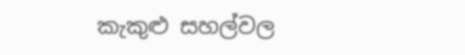කැකුළු සහල්වල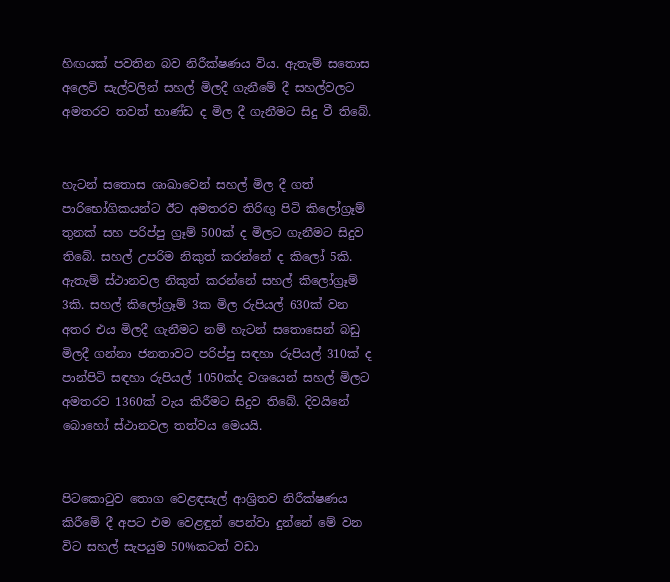හිඟයක් පවතින බව නිරීක්ෂණය විය. ඇතැම් සතොස අලෙවි සැල්වලින් සහල් මිලදී ගැනීමේ දී සහල්වලට අමතරව තවත් භාණ්ඩ ද මිල දී ගැනීමට සිදු වී තිබේ.


හැටන් සතොස ශාඛාවෙන් සහල් මිල දී ගත් පාරිභෝගිකයන්ට ඊට අමතරව තිරිඟු පිටි කිලෝග්‍රෑම් තුනක් සහ පරිප්පු ග්‍රෑම් 500ක් ද මිලට ගැනීමට සිදුව තිබේ. සහල් උපරිම නිකුත් කරන්නේ ද කිලෝ 5කි. ඇතැම් ස්ථානවල නිකුත් කරන්නේ සහල් කිලෝග්‍රෑම් 3කි. සහල් කිලෝග්‍රෑම් 3ක මිල රුපියල් 630ක් වන අතර එය මිලදී ගැනීමට නම් හැටන් සතොසෙන් බඩු මිලදී ගන්නා ජනතාවට පරිප්පු සඳහා රුපියල් 310ක් ද පාන්පිටි සඳහා රුපියල් 1050ක්ද වශයෙන් සහල් මිලට අමතරව 1360ක් වැය කිරීමට සිදුව තිබේ. දිවයිනේ බොහෝ ස්ථානවල තත්වය මෙයයි.


පිටකොටුව තොග වෙළඳසැල් ආශ්‍රිතව නිරීක්ෂණය කිරීමේ දී අපට එම වෙළඳුන් පෙන්වා දුන්නේ මේ වන විට සහල් සැපයුම 50%කටත් වඩා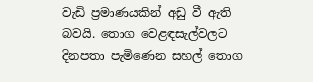වැඩි ප්‍රමාණයකින් අඩු වී ඇති බවයි. තොග වෙළඳසැල්වලට දිනපතා පැමිණෙන සහල් තොග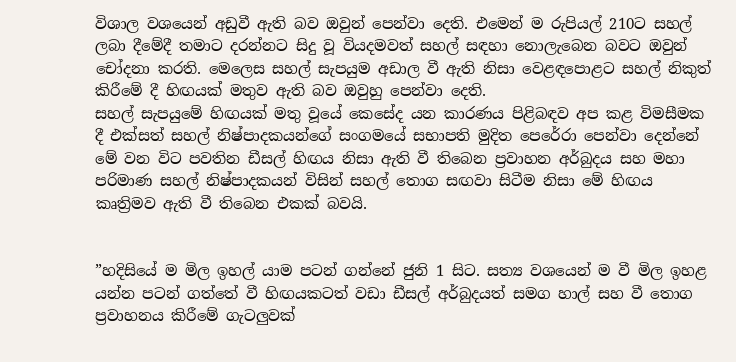විශාල වශයෙන් අඩුවී ඇති බව ඔවුන් පෙන්වා දෙති. එමෙන් ම රුපියල් 210ට සහල් ලබා දීමේදී තමාට දරන්නට සිදු වූ වියදමවත් සහල් සඳහා නොලැබෙන බවට ඔවුන් චෝදනා කරති. මෙලෙස සහල් සැපයුම අඩාල වී ඇති නිසා වෙළඳපොළට සහල් නිකුත් කිරීමේ දී හිඟයක් මතුව ඇති බව ඔවුහු පෙන්වා දෙති.
සහල් සැපයුමේ හිඟයක් මතු වූයේ කෙසේද යන කාරණය පිළිබඳව අප කළ විමසීමක දී එක්සත් සහල් නිෂ්පාදකයන්ගේ සංගමයේ සභාපති මුදිත පෙරේරා පෙන්වා දෙන්නේ මේ වන විට පවතින ඩීසල් හිඟය නිසා ඇති වී තිබෙන ප්‍රවාහන අර්බුදය සහ මහා පරිමාණ සහල් නිෂ්පාදකයන් විසින් සහල් තොග සඟවා සිටීම නිසා මේ හිඟය කෘත්‍රිමව ඇති වී තිබෙන එකක් බවයි.


”හදිසියේ ම මිල ඉහල් යාම පටන් ගන්නේ ජුනි 1 සිට. සත්‍ය වශයෙන් ම වී මිල ඉහළ යන්න පටන් ගත්තේ වී හිඟයකටත් වඩා ඩීසල් අර්බුදයත් සමග හාල් සහ වී තොග ප්‍රවාහනය කිරීමේ ගැටලුවක්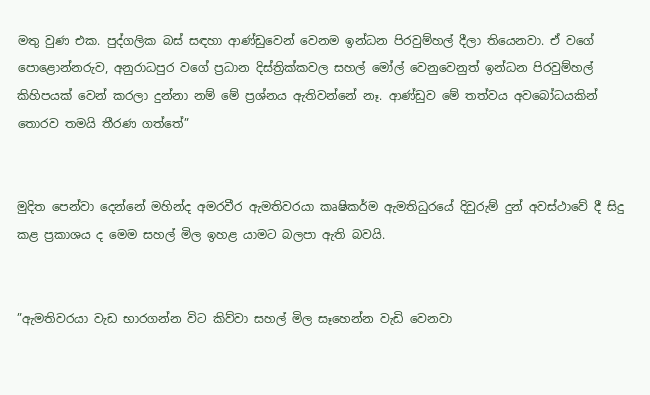මතු වුණ එක. පුද්ගලික බස් සඳහා ආණ්ඩුවෙන් වෙනම ඉන්ධන පිරවුම්හල් දීලා තියෙනවා. ඒ වගේ පොළොන්නරුව, අනුරාධපුර වගේ ප්‍රධාන දිස්ත්‍රික්කවල සහල් මෝල් වෙනුවෙනුත් ඉන්ධන පිරවුම්හල් කිහිපයක් වෙන් කරලා දුන්නා නම් මේ ප්‍රශ්නය ඇතිවන්නේ නෑ. ආණ්ඩුව මේ තත්වය අවබෝධයකින් තොරව තමයි තීරණ ගත්තේ”


මුදිත පෙන්වා දෙන්නේ මහින්ද අමරවීර ඇමතිවරයා කෘෂිකර්ම ඇමතිධුරයේ දිවුරුම් දුන් අවස්ථාවේ දී සිදු කළ ප්‍රකාශය ද මෙම සහල් මිල ඉහළ යාමට බලපා ඇති බවයි.


”ඇමතිවරයා වැඩ භාරගන්න විට කිව්වා සහල් මිල සෑහෙන්න වැඩි වෙනවා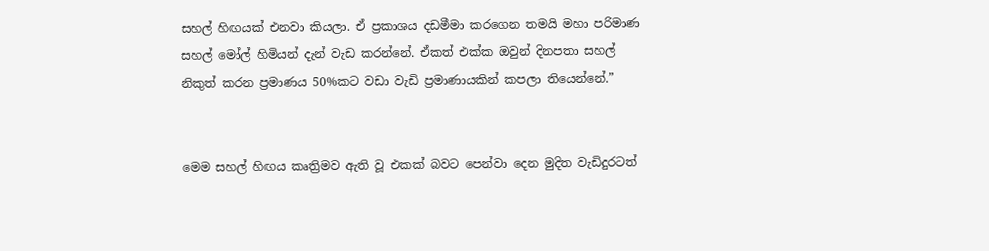සහල් හිඟයක් එනවා කියලා. ඒ ප්‍රකාශය දඩමීමා කරගෙන තමයි මහා පරිමාණ සහල් මෝල් හිමියන් දැන් වැඩ කරන්නේ. ඒකත් එක්ක ඔවුන් දිනපතා සහල් නිකුත් කරන ප්‍රමාණය 50%කට වඩා වැඩි ප්‍රමාණායකින් කපලා තියෙන්නේ.”


මෙම සහල් හිඟය කෘත්‍රිමව ඇති වූ එකක් බවට පෙන්වා දෙන මුදිත වැඩිදුරටත්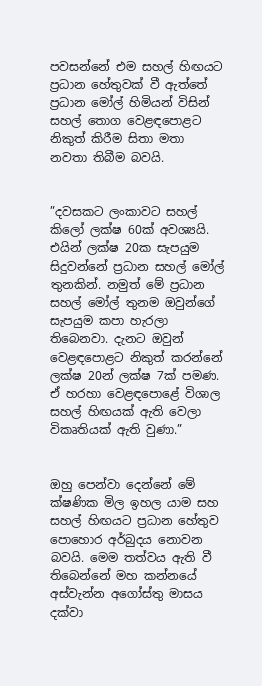පවසන්නේ එම සහල් හිඟයට ප්‍රධාන හේතුවක් වී ඇත්තේ ප්‍රධාන මෝල් හිමියන් විසින් සහල් තොග වෙළඳපොළට නිකුත් කිරීම සිතා මතා නවතා තිබීම බවයි.


”දවසකට ලංකාවට සහල් කිලෝ ලක්ෂ 60ක් අවශ්‍යයි. එයින් ලක්ෂ 20ක සැපයුම සිදුවන්නේ ප්‍රධාන සහල් මෝල් තුනකින්. නමුත් මේ ප්‍රධාන සහල් මෝල් තුනම ඔවුන්ගේ සැපයුම කපා හැරලා තිබෙනවා. දැනට ඔවුන් වෙළඳපොළට නිකුත් කරන්නේ ලක්ෂ 20න් ලක්ෂ 7ක් පමණ. ඒ හරහා වෙළඳපොළේ විශාල සහල් හිඟයක් ඇති වෙලා විකෘතියක් ඇති වුණා.”


ඔහු පෙන්වා දෙන්නේ මේ ක්ෂණික මිල ඉහල යාම සහ සහල් හිඟයට ප්‍රධාන හේතුව පොහොර අර්බුදය නොවන බවයි. මෙම තත්වය ඇති වී තිබෙන්නේ මහ කන්නයේ අස්වැන්න අගෝස්තු මාසය දක්වා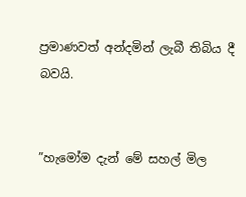ප්‍රමාණවත් අන්දමින් ලැබී තිබිය දී බවයි.


”හැමෝම දැන් මේ සහල් මිල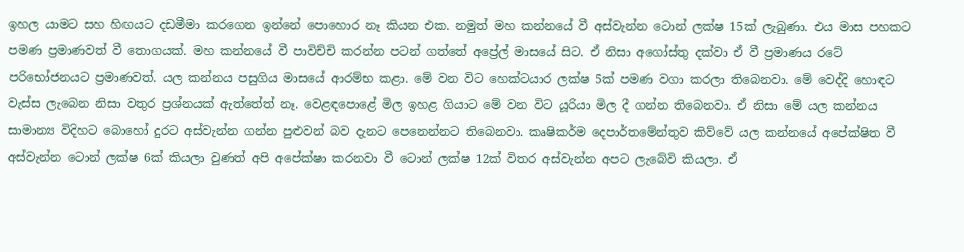ඉහල යාමට සහ හිඟයට දඩමීමා කරගෙන ඉන්නේ පොහොර නෑ කියන එක. නමුත් මහ කන්නයේ වී අස්වැන්න ටොන් ලක්ෂ 15ක් ලැබුණා. එය මාස පහකට පමණ ප්‍රමාණවත් වී තොගයක්. මහ කන්නයේ වී පාවිච්චි කරන්න පටන් ගත්තේ අප්‍රේල් මාසයේ සිට. ඒ නිසා අගෝස්තු දක්වා ඒ වී ප්‍රමාණය රටේ පරිභෝජනයට ප්‍රමාණවත්. යල කන්නය පසුගිය මාසයේ ආරම්භ කළා. මේ වන විට හෙක්ටයාර ලක්ෂ 5ක් පමණ වගා කරලා තිබෙනවා. මේ වෙද්දි හොඳට වැස්ස ලැබෙන නිසා වතුර ප්‍රශ්නයක් ඇත්තේත් නෑ. වෙළඳපොළේ මිල ඉහළ ගියාට මේ වන විට යූරියා මිල දී ගන්න තිබෙනවා. ඒ නිසා මේ යල කන්නය සාමාන්‍ය විදිහට බොහෝ දුරට අස්වැන්න ගන්න පුළුවන් බව දැනට පෙනෙන්නට තිබෙනවා. කෘෂිකර්ම දෙපාර්තමේන්තුව කිව්වේ යල කන්නයේ අපේක්ෂිත වී අස්වැන්න ටොන් ලක්ෂ 6ක් කියලා වුණත් අපි අපේක්ෂා කරනවා වී ටොන් ලක්ෂ 12ක් විතර අස්වැන්න අපට ලැබේවි කියලා. ඒ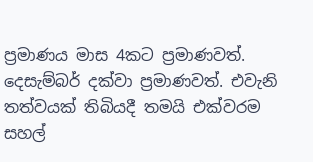ප්‍රමාණය මාස 4කට ප්‍රමාණවත්. දෙසැම්බර් දක්වා ප්‍රමාණවත්. එවැනි තත්වයක් තිබියදී තමයි එක්වරම සහල්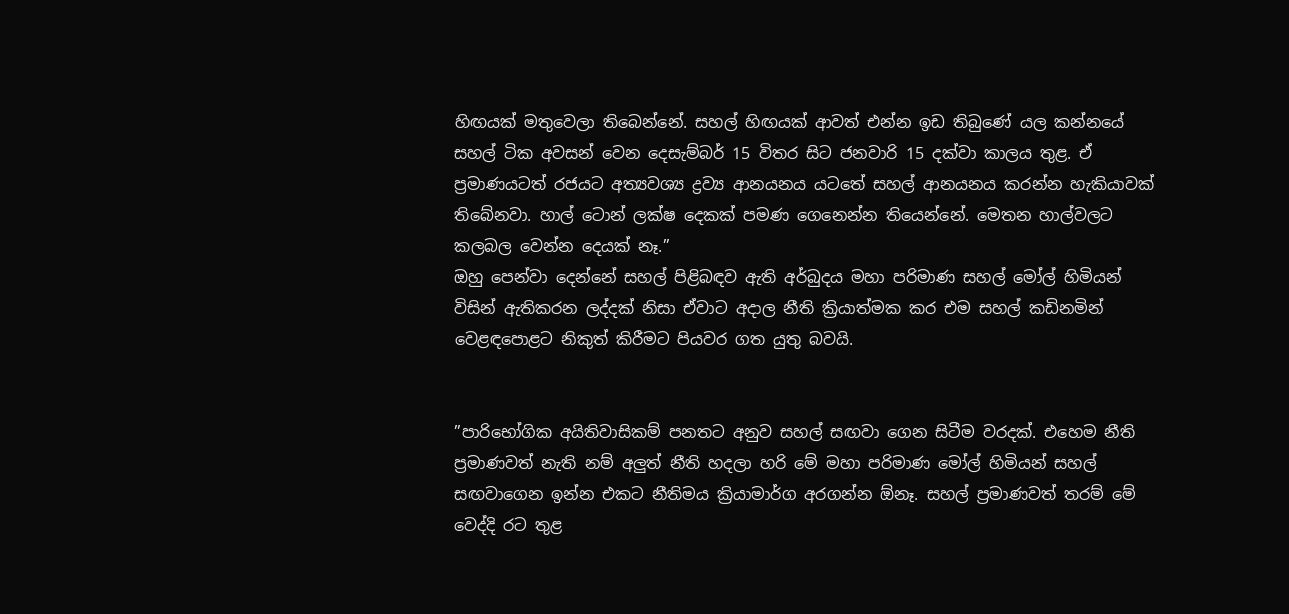හිඟයක් මතුවෙලා තිබෙන්නේ. සහල් හිඟයක් ආවත් එන්න ඉඩ තිබුණේ යල කන්නයේ සහල් ටික අවසන් වෙන දෙසැම්බර් 15 විතර සිට ජනවාරි 15 දක්වා කාලය තුළ. ඒ ප්‍රමාණයටත් රජයට අත්‍යවශ්‍ය ද්‍රව්‍ය ආනයනය යටතේ සහල් ආනයනය කරන්න හැකියාවක් තිබේනවා. හාල් ටොන් ලක්ෂ දෙකක් පමණ ගෙනෙන්න තියෙන්නේ. මෙතන හාල්වලට කලබල වෙන්න දෙයක් නෑ.”
ඔහු පෙන්වා දෙන්නේ සහල් පිළිබඳව ඇති අර්බුදය මහා පරිමාණ සහල් මෝල් හිමියන් විසින් ඇතිකරන ලද්දක් නිසා ඒවාට අදාල නීති ක්‍රියාත්මක කර එම සහල් කඩිනමින් වෙළඳපොළට නිකුත් කිරීමට පියවර ගත යුතු බවයි.


”පාරිභෝගික අයිතිවාසිකම් පනතට අනුව සහල් සඟවා ගෙන සිටීම වරදක්. එහෙම නීති ප්‍රමාණවත් නැති නම් අලුත් නීති හදලා හරි මේ මහා පරිමාණ මෝල් හිමියන් සහල් සඟවාගෙන ඉන්න එකට නීතිමය ක්‍රියාමාර්ග අරගන්න ඕනෑ. සහල් ප්‍රමාණවත් තරම් මේ වෙද්දි රට තුළ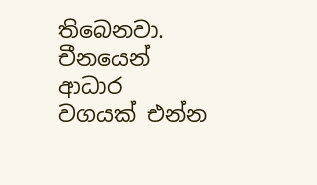තිබෙනවා. චීනයෙන් ආධාර වගයක් එන්න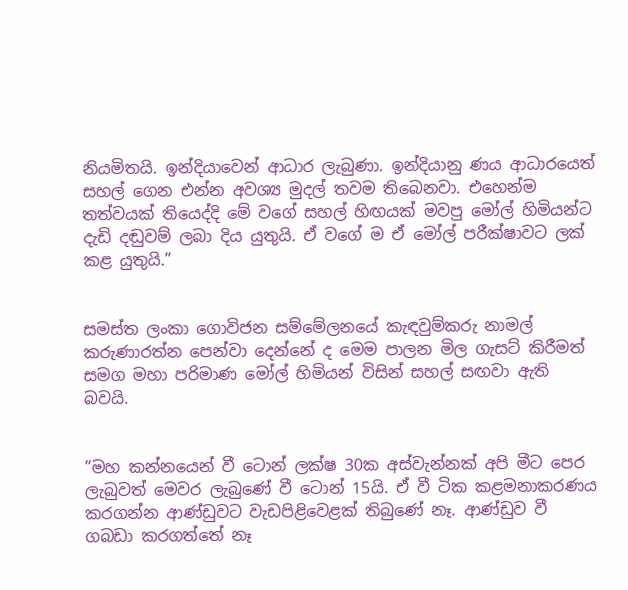නියමිතයි. ඉන්දියාවෙන් ආධාර ලැබුණා. ඉන්දියානු ණය ආධාරයෙත් සහල් ගෙන එන්න අවශ්‍ය මුදල් තවම තිබෙනවා. එහෙන්ම තත්වයක් තියෙද්දි මේ වගේ සහල් හිඟයක් මවපු මෝල් හිමියන්ට දැඩි දඬුවම් ලබා දිය යුතුයි. ඒ වගේ ම ඒ මෝල් පරීක්ෂාවට ලක් කළ යුතුයි.”


සමස්ත ලංකා ගොවිජන සම්මේලනයේ කැඳවුම්කරු නාමල් කරුණාරත්න පෙන්වා දෙන්නේ ද මෙම පාලන මිල ගැසට් කිරීමත් සමග මහා පරිමාණ මෝල් හිමියන් විසින් සහල් සඟවා ඇති බවයි.


”මහ කන්නයෙන් වී ටොන් ලක්ෂ 30ක අස්වැන්නක් අපි මීට පෙර ලැබුවත් මෙවර ලැබුණේ වී ටොන් 15යි. ඒ වී ටික කළමනාකරණය කරගන්න ආණ්ඩුවට වැඩපිළිවෙළක් තිබුණේ නෑ. ආණ්ඩුව වී ගබඩා කරගත්තේ නෑ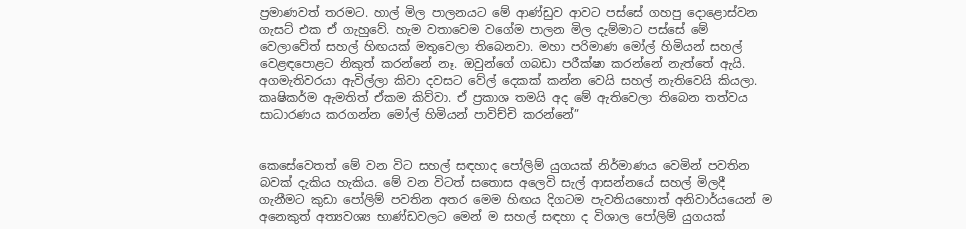ප්‍රමාණවත් තරමට. හාල් මිල පාලනයට මේ ආණ්ඩුව ආවට පස්සේ ගහපු දොළොස්වන ගැසට් එක ඒ ගැහුවේ. හැම වතාවෙම වගේම පාලන මිල දැම්මාට පස්සේ මේ වෙලාවේත් සහල් හිඟයක් මතුවෙලා තිබෙනවා. මහා පරිමාණ මෝල් හිමියන් සහල් වෙළඳපොළට නිකුත් කරන්නේ නෑ. ඔවුන්ගේ ගබඩා පරීක්ෂා කරන්නේ නැත්තේ ඇයි. අගමැතිවරයා ඇවිල්ලා කිවා දවසට වේල් දෙකක් කන්න වෙයි සහල් නැතිවෙයි කියලා. කෘෂිකර්ම ඇමතිත් ඒකම කිව්වා. ඒ ප්‍රකාශ තමයි අද මේ ඇතිවෙලා තිබෙන තත්වය සාධාරණය කරගන්න මෝල් හිමියන් පාවිච්චි කරන්නේ”


කෙසේවෙතත් මේ වන විට සහල් සඳහාද පෝලිම් යුගයක් නිර්මාණය වෙමින් පවතින බවක් දැකිය හැකිය. මේ වන විටත් සතොස අලෙවි සැල් ආසන්නයේ සහල් මිලදී ගැනීමට කුඩා පෝලිම් පවතින අතර මෙම හිඟය දිගටම පැවතියහොත් අනිවාර්යයෙන් ම අනෙකුත් අත්‍යවශ්‍ය භාණ්ඩවලට මෙන් ම සහල් සඳහා ද විශාල පෝලිම් යුගයක්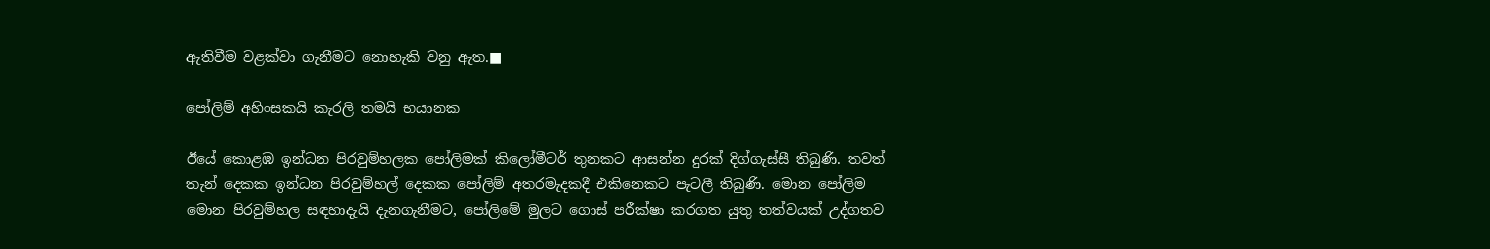ඇතිවීම වළක්වා ගැනීමට නොහැකි වනු ඇත.■

පෝලිම් අහිංසකයි කැරලි තමයි භයානක

ඊයේ කොළඹ ඉන්ධන පිරවුම්හලක පෝලිමක් කිලෝමීටර් තුනකට ආසන්න දුරක් දිග්ගැස්සී තිබුණි. තවත් තැන් දෙකක ඉන්ධන පිරවුම්හල් දෙකක පෝලිම් අතරමැදකදී එකිනෙකට පැටලී තිබුණි. මොන පෝලිම මොන පිරවුම්හල සඳහාදැයි දැනගැනීමට, පෝලිමේ මුලට ගොස් පරීක්ෂා කරගත යුතු තත්වයක් උද්ගතව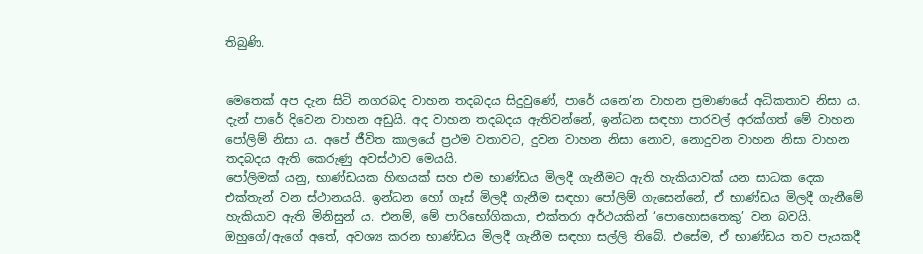තිබුණි.


මෙතෙක් අප දැන සිටි නගරබද වාහන තදබදය සිදුවුණේ, පාරේ යනෙ’න වාහන ප්‍රමාණයේ අධිකතාව නිසා ය. දැන් පාරේ දිවෙන වාහන අඩුයි. අද වාහන තදබදය ඇතිවන්නේ, ඉන්ධන සඳහා පාරවල් අරක්ගත් මේ වාහන පෝලිම් නිසා ය. අපේ ජීවිත කාලයේ ප්‍රථම වතාවට, දුවන වාහන නිසා නොව, නොදුවන වාහන නිසා වාහන තදබදය ඇති කෙරුණු අවස්ථාව මෙයයි.
පෝලිමක් යනු, භාණ්ඩයක හිඟයක් සහ එම භාණ්ඩය මිලදී ගැනීමට ඇති හැකියාවක් යන සාධක දෙක එක්තැන් වන ස්ථානයයි. ඉන්ධන හෝ ගෑස් මිලදී ගැනීම සඳහා පෝලිම් ගැසෙන්නේ, ඒ භාණ්ඩය මිලදී ගැනීමේ හැකියාව ඇති මිනිසුන් ය. එනම්, මේ පාරිභෝගිකයා, එක්තරා අර්ථයකින් ‘පොහොසතෙකු’ වන බවයි. ඔහුගේ/ඇගේ අතේ, අවශ්‍ය කරන භාණ්ඩය මිලදී ගැනීම සඳහා සල්ලි තිබේ. එසේම, ඒ භාණ්ඩය තව පැයකදී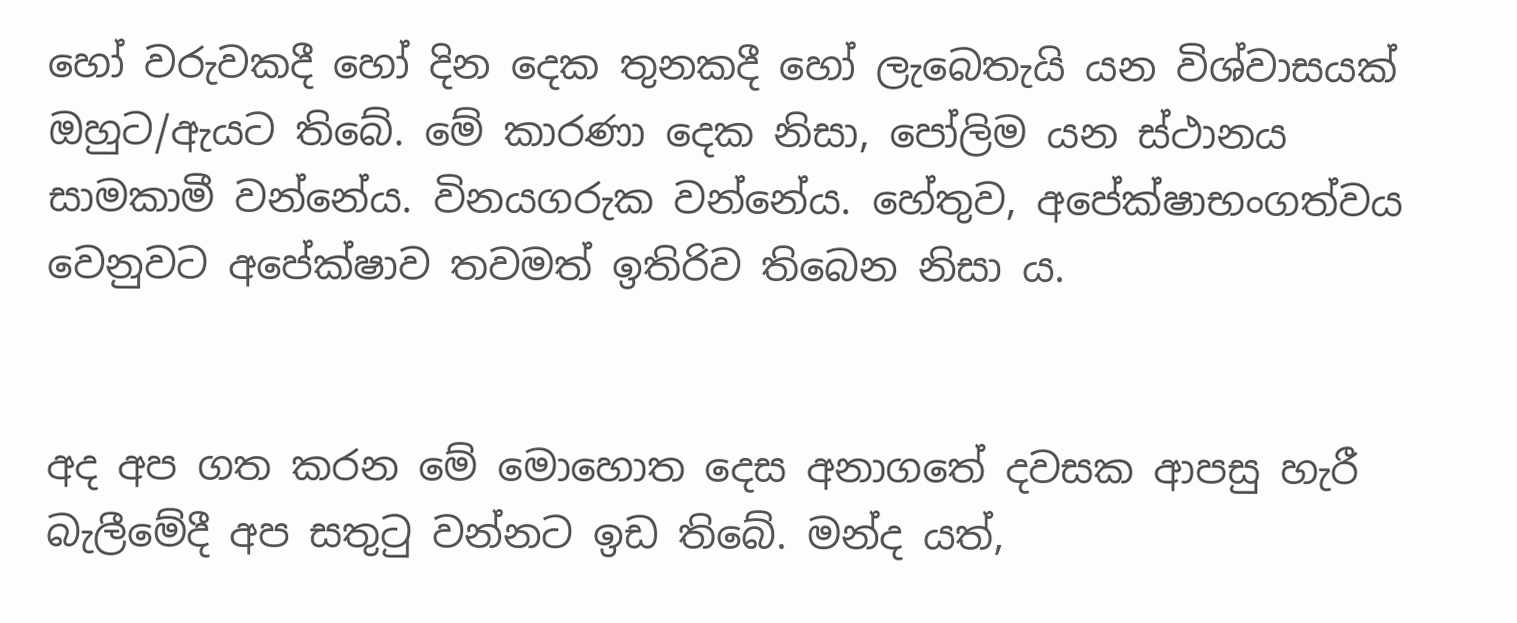හෝ වරුවකදී හෝ දින දෙක තුනකදී හෝ ලැබෙතැයි යන විශ්වාසයක් ඔහුට/ඇයට තිබේ. මේ කාරණා දෙක නිසා, පෝලිම යන ස්ථානය සාමකාමී වන්නේය. විනයගරුක වන්නේය. හේතුව, අපේක්ෂාභංගත්වය වෙනුවට අපේක්ෂාව තවමත් ඉතිරිව තිබෙන නිසා ය.


අද අප ගත කරන මේ මොහොත දෙස අනාගතේ දවසක ආපසු හැරී බැලීමේදී අප සතුටු වන්නට ඉඩ තිබේ. මන්ද යත්,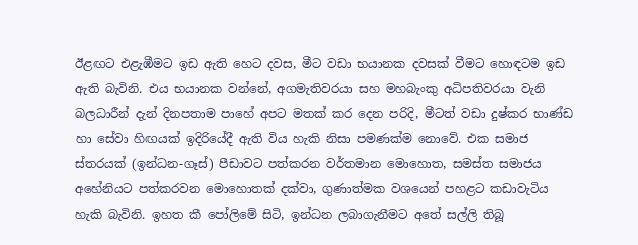ඊළඟට එළැඹීමට ඉඩ ඇති හෙට දවස, මීට වඩා භයානක දවසක් වීමට හොඳටම ඉඩ ඇති බැවිනි. එය භයානක වන්නේ, අගමැතිවරයා සහ මහබැංකු අධිපතිවරයා වැනි බලධාරීන් දැන් දිනපතාම පාහේ අපට මතක් කර දෙන පරිදි, මීටත් වඩා දුෂ්කර භාණ්ඩ හා සේවා හිඟයක් ඉදිරියේදී ඇති විය හැකි නිසා පමණක්ම නොවේ. එක සමාජ ස්තරයක් (ඉන්ධන-ගෑස්) පීඩාවට පත්කරන වර්තමාන මොහොත, සමස්ත සමාජය අහේනියට පත්කරවන මොහොතක් දක්වා, ගුණාත්මක වශයෙන් පහළට කඩාවැටිය හැකි බැවිනි. ඉහත කී පෝලිමේ සිටි, ඉන්ධන ලබාගැනීමට අතේ සල්ලි තිබූ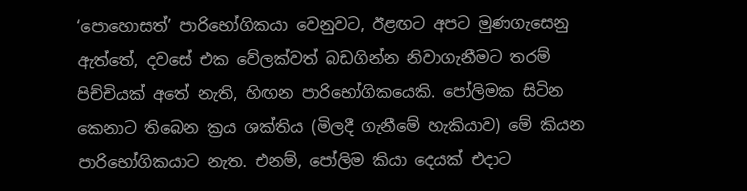‘පොහොසත්’ පාරිභෝගිකයා වෙනුවට, ඊළඟට අපට මුණගැසෙනු ඇත්තේ, දවසේ එක වේලක්වත් බඩගින්න නිවාගැනීමට තරම් පිච්චියක් අතේ නැති, හිඟන පාරිභෝගිකයෙකි. පෝලිමක සිටින කෙනාට තිබෙන ක්‍රය ශක්තිය (මිලදී ගැනීමේ හැකියාව) මේ කියන පාරිභෝගිකයාට නැත. එනම්, පෝලිම කියා දෙයක් එදාට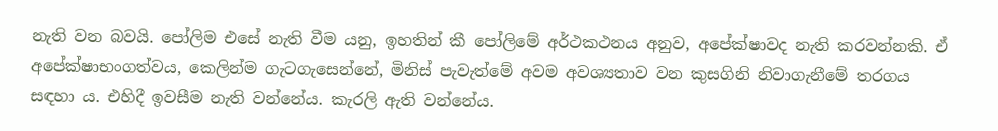නැති වන බවයි. පෝලිම එසේ නැති වීම යනු, ඉහතින් කී පෝලිමේ අර්ථකථනය අනුව, අපේක්ෂාවද නැති කරවන්නකි. ඒ අපේක්ෂාභංගත්වය, කෙලින්ම ගැටගැසෙන්නේ, මිනිස් පැවැත්මේ අවම අවශ්‍යතාව වන කුසගිනි නිවාගැනීමේ තරගය සඳහා ය. එහිදී ඉවසීම නැති වන්නේය. කැරලි ඇති වන්නේය.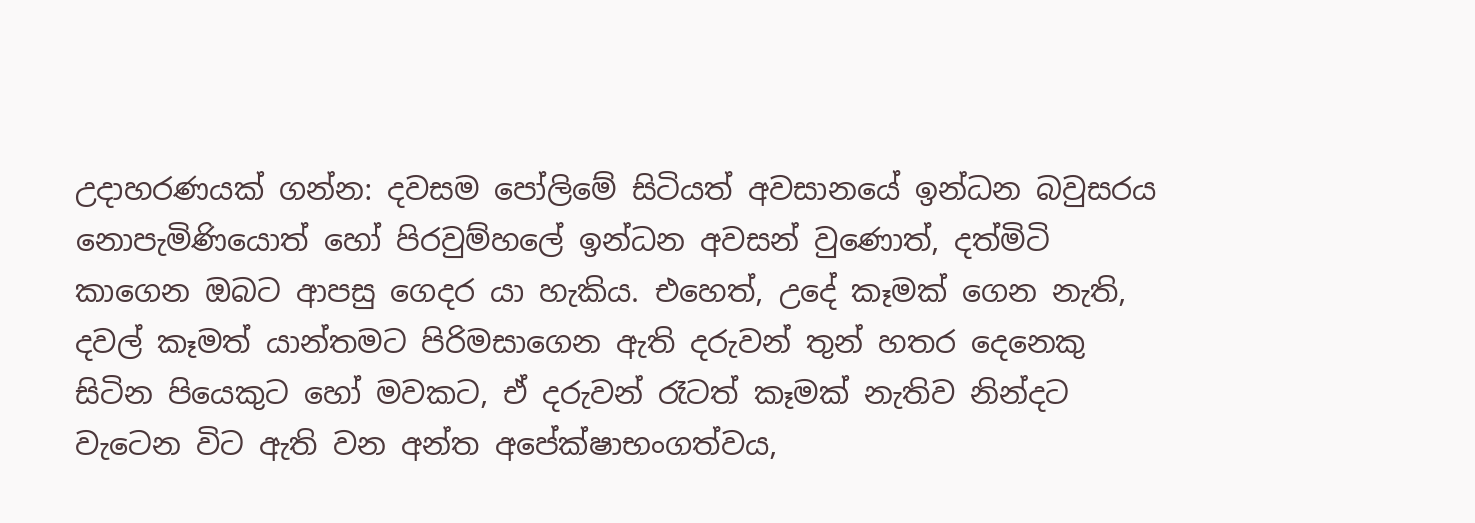උදාහරණයක් ගන්න: දවසම පෝලිමේ සිටියත් අවසානයේ ඉන්ධන බවුසරය නොපැමිණියොත් හෝ පිරවුම්හලේ ඉන්ධන අවසන් වුණොත්, දත්මිටි කාගෙන ඔබට ආපසු ගෙදර යා හැකිය. එහෙත්, උදේ කෑමක් ගෙන නැති, දවල් කෑමත් යාන්තමට පිරිමසාගෙන ඇති දරුවන් තුන් හතර දෙනෙකු සිටින පියෙකුට හෝ මවකට, ඒ දරුවන් රෑටත් කෑමක් නැතිව නින්දට වැටෙන විට ඇති වන අන්ත අපේක්ෂාභංගත්වය,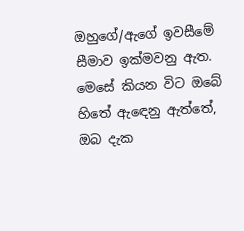ඔහුගේ/ඇගේ ඉවසීමේ සීමාව ඉක්මවනු ඇත.
මෙසේ කියන විට ඔබේ හිතේ ඇඳෙනු ඇත්තේ, ඔබ දැක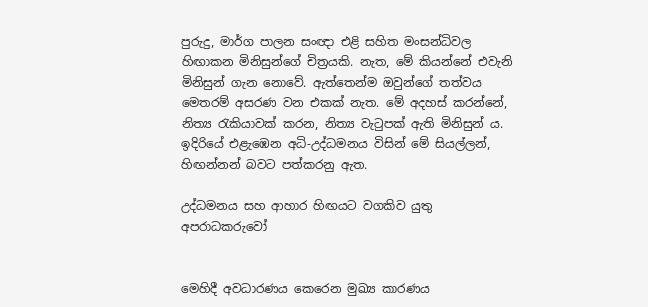පුරුදු, මාර්ග පාලන සංඥා එළි සහිත මංසන්ධිවල හිඟාකන මිනිසුන්ගේ චිත්‍රයකි. නැත, මේ කියන්නේ එවැනි මිනිසුන් ගැන නොවේ. ඇත්තෙන්ම ඔවුන්ගේ තත්වය මෙතරම් අසරණ වන එකක් නැත. මේ අදහස් කරන්නේ, නිත්‍ය රැකියාවක් කරන, නිත්‍ය වැටුපක් ඇති මිනිසුන් ය. ඉදිරියේ එළැඹෙන අධි-උද්ධමනය විසින් මේ සියල්ලන්, හිඟන්නන් බවට පත්කරනු ඇත.

උද්ධමනය සහ ආහාර හිඟයට වගකිව යුතු අපරාධකරුවෝ


මෙහිදී අවධාරණය කෙරෙන මුඛ්‍ය කාරණය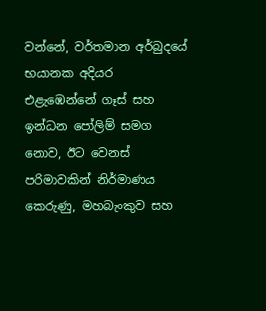වන්නේ, වර්තමාන අර්බුදයේ භයානක අදියර එළැඹෙන්නේ ගෑස් සහ ඉන්ධන පෝලිම් සමග නොව, ඊට වෙනස් පරිමාවකින් නිර්මාණය කෙරුණු, මහබැංකුව සහ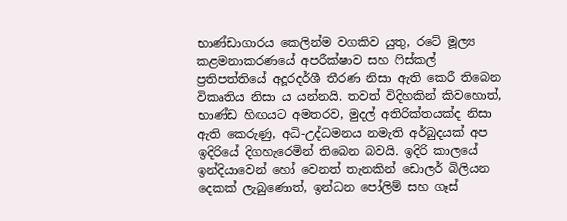භාණ්ඩාගාරය කෙලින්ම වගකිව යුතු, රටේ මූල්‍ය කළමනාකරණයේ අපරීක්ෂාව සහ ෆිස්කල් ප්‍රතිපත්තියේ අදූරදර්ශී තීරණ නිසා ඇති කෙරී තිබෙන විකෘතිය නිසා ය යන්නයි. තවත් විදිහකින් කිවහොත්, භාණ්ඩ හිඟයට අමතරව, මුදල් අතිරික්තයක්ද නිසා ඇති කෙරුණු, අධි-උද්ධමනය නමැති අර්බුදයක් අප ඉදිරියේ දිගහැරෙමින් තිබෙන බවයි. ඉදිරි කාලයේ ඉන්දියාවෙන් හෝ වෙනත් තැනකින් ඩොලර් බිලියන දෙකක් ලැබුණොත්, ඉන්ධන පෝලිම් සහ ගෑස්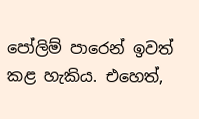පෝලිම් පාරෙන් ඉවත් කළ හැකිය. එහෙත්,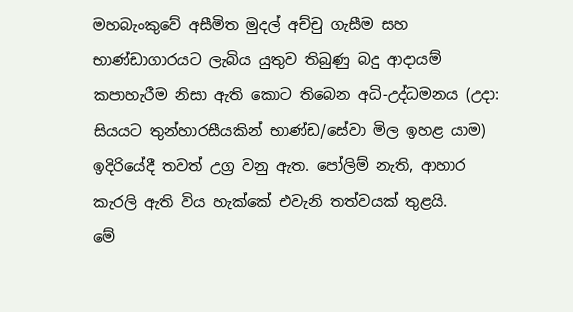මහබැංකුවේ අසීමිත මුදල් අච්චු ගැසීම සහ භාණ්ඩාගාරයට ලැබිය යුතුව තිබුණු බදු ආදායම් කපාහැරීම නිසා ඇති කොට තිබෙන අධි-උද්ධමනය (උදා: සියයට තුන්හාරසීයකින් භාණ්ඩ/සේවා මිල ඉහළ යාම) ඉදිරියේදී තවත් උග්‍ර වනු ඇත. පෝලිම් නැති, ආහාර කැරලි ඇති විය හැක්කේ එවැනි තත්වයක් තුළයි.
මේ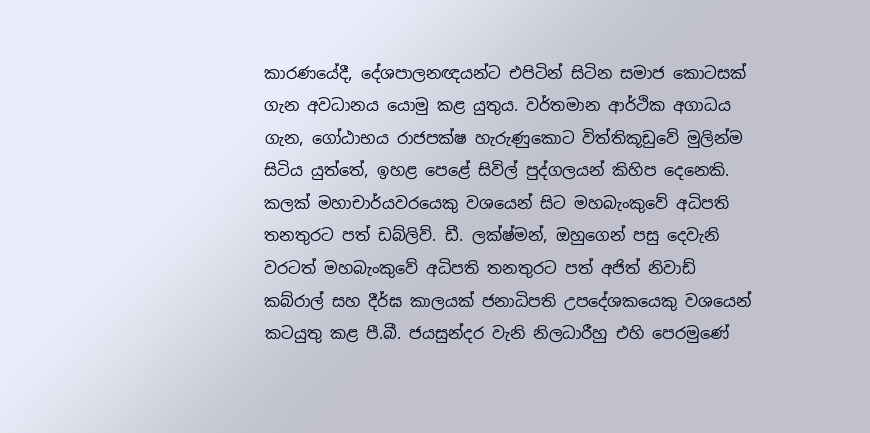කාරණයේදී, දේශපාලනඥයන්ට එපිටින් සිටින සමාජ කොටසක් ගැන අවධානය යොමු කළ යුතුය. වර්තමාන ආර්ථික අගාධය ගැන, ගෝඨාභය රාජපක්ෂ හැරුණුකොට විත්තිකූඩුවේ මුලින්ම සිටිය යුත්තේ, ඉහළ පෙළේ සිවිල් පුද්ගලයන් කිහිප දෙනෙකි. කලක් මහාචාර්යවරයෙකු වශයෙන් සිට මහබැංකුවේ අධිපති තනතුරට පත් ඩබ්ලිව්. ඩී. ලක්ෂ්මන්, ඔහුගෙන් පසු දෙවැනි වරටත් මහබැංකුවේ අධිපති තනතුරට පත් අජිත් නිවාඩ් කබ්රාල් සහ දීර්ඝ කාලයක් ජනාධිපති උපදේශකයෙකු වශයෙන් කටයුතු කළ පී.බී. ජයසුන්දර වැනි නිලධාරීහු එහි පෙරමුණේ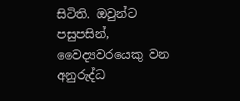සිටිති. ඔවුන්ට පසුපසින්, වෛද්‍යවරයෙකු වන අනුරුද්ධ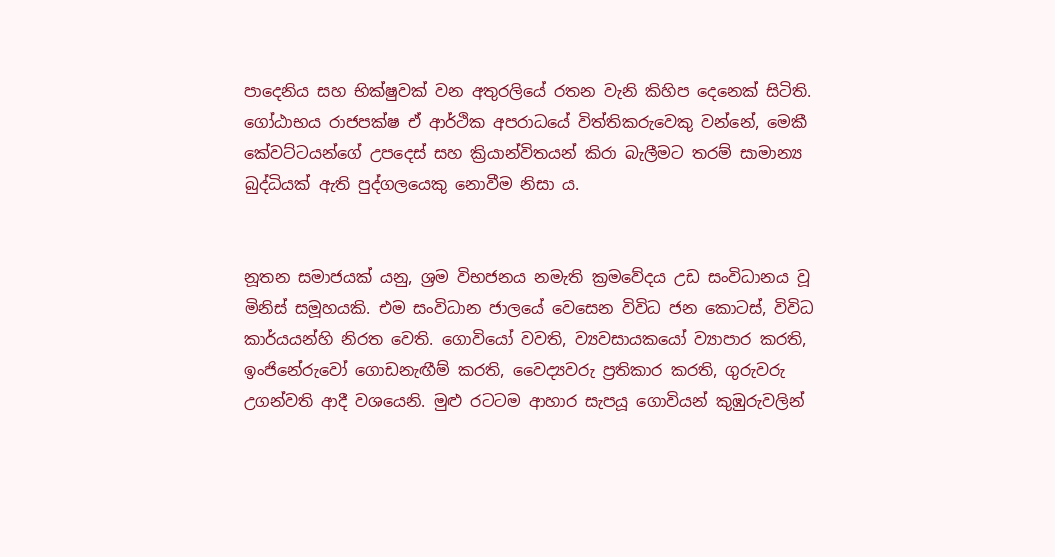පාදෙනිය සහ භික්ෂුවක් වන අතුරලියේ රතන වැනි කිහිප දෙනෙක් සිටිති. ගෝඨාභය රාජපක්ෂ ඒ ආර්ථික අපරාධයේ විත්තිකරුවෙකු වන්නේ, මෙකී කේවට්ටයන්ගේ උපදෙස් සහ ක්‍රියාන්විතයන් කිරා බැලීමට තරම් සාමාන්‍ය බුද්ධියක් ඇති පුද්ගලයෙකු නොවීම නිසා ය.


නූතන සමාජයක් යනු, ශ්‍රම විභජනය නමැති ක්‍රමවේදය උඩ සංවිධානය වූ මිනිස් සමූහයකි. එම සංවිධාන ජාලයේ වෙසෙන විවිධ ජන කොටස්, විවිධ කාර්යයන්හි නිරත වෙති. ගොවියෝ වවති, ව්‍යවසායකයෝ ව්‍යාපාර කරති, ඉංජිනේරුවෝ ගොඩනැඟීම් කරති, වෛද්‍යවරු ප්‍රතිකාර කරති, ගුරුවරු උගන්වති ආදී වශයෙනි. මුළු රටටම ආහාර සැපයූ ගොවියන් කුඹුරුවලින්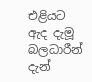එළියට ඇද දැමූ බලධාරීන් දැන්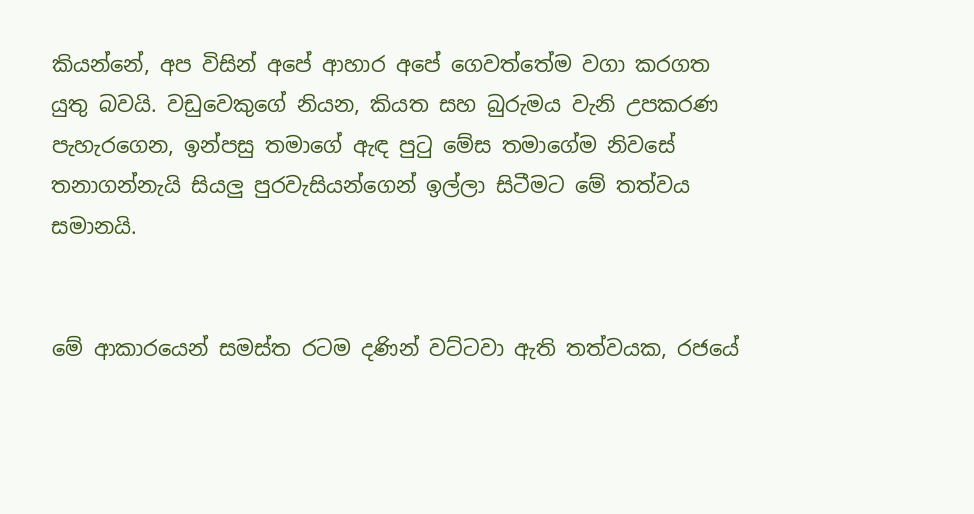කියන්නේ, අප විසින් අපේ ආහාර අපේ ගෙවත්තේම වගා කරගත යුතු බවයි. වඩුවෙකුගේ නියන, කියත සහ බුරුමය වැනි උපකරණ පැහැරගෙන, ඉන්පසු තමාගේ ඇඳ පුටු මේස තමාගේම නිවසේ තනාගන්නැයි සියලු පුරවැසියන්ගෙන් ඉල්ලා සිටීමට මේ තත්වය සමානයි.


මේ ආකාරයෙන් සමස්ත රටම දණින් වට්ටවා ඇති තත්වයක, රජයේ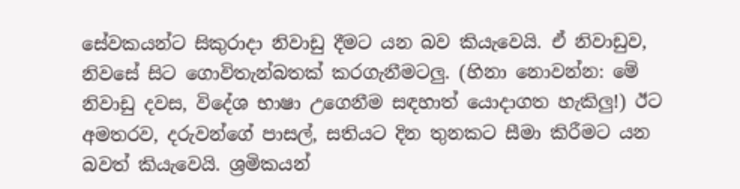සේවකයන්ට සිකුරාදා නිවාඩු දීමට යන බව කියැවෙයි. ඒ නිවාඩුව, නිවසේ සිට ගොවිතැන්බතක් කරගැනීමටලු. (හිනා නොවන්න: මේ නිවාඩු දවස, විදේශ භාෂා උගෙනීම සඳහාත් යොදාගත හැකිලු!) ඊට අමතරව, දරුවන්ගේ පාසල්, සතියට දින තුනකට සීමා කිරීමට යන බවත් කියැවෙයි. ශ්‍රමිකයන්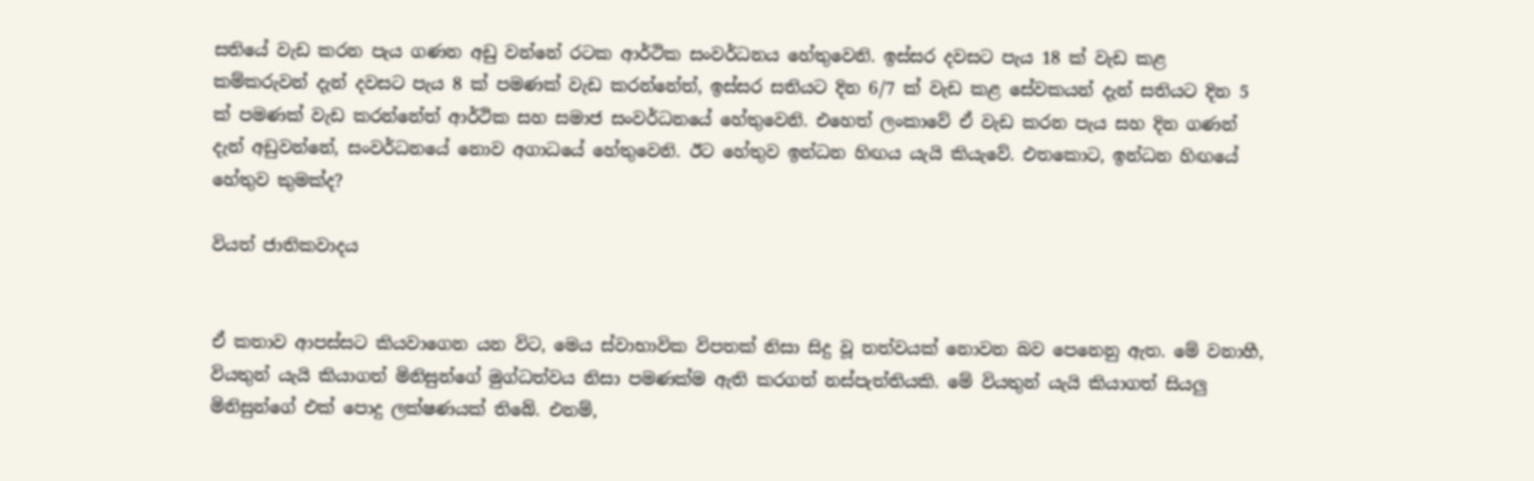සතියේ වැඩ කරන පැය ගණන අඩු වන්නේ රටක ආර්ථික සංවර්ධනය හේතුවෙනි. ඉස්සර දවසට පැය 18 ක් වැඩ කළ කම්කරුවන් දැන් දවසට පැය 8 ක් පමණක් වැඩ කරන්නේත්, ඉස්සර සතියට දින 6/7 ක් වැඩ කළ සේවකයන් දැන් සතියට දින 5 ක් පමණක් වැඩ කරන්නේත් ආර්ථික සහ සමාජ සංවර්ධනයේ හේතුවෙනි. එහෙත් ලංකාවේ ඒ වැඩ කරන පැය සහ දින ගණන් දැන් අඩුවන්නේ, සංවර්ධනයේ නොව අගාධයේ හේතුවෙනි. ඊට හේතුව ඉන්ධන හිඟය යැයි කියැවේ. එතකොට, ඉන්ධන හිඟයේ හේතුව කුමක්ද?

වියත් ජාතිකවාදය


ඒ කතාව ආපස්සට කියවාගෙන යන විට, මෙය ස්වාභාවික විපතක් නිසා සිදු වූ තත්වයක් නොවන බව පෙනෙනු ඇත. මේ වනාහී, වියතුන් යැයි කියාගත් මිනිසුන්ගේ මුග්ධත්වය නිසා පමණක්ම ඇති කරගත් නස්පැත්තියකි. මේ වියතුන් යැයි කියාගත් සියලු මිනිසුන්ගේ එක් පොදු ලක්ෂණයක් තිබේ. එනම්,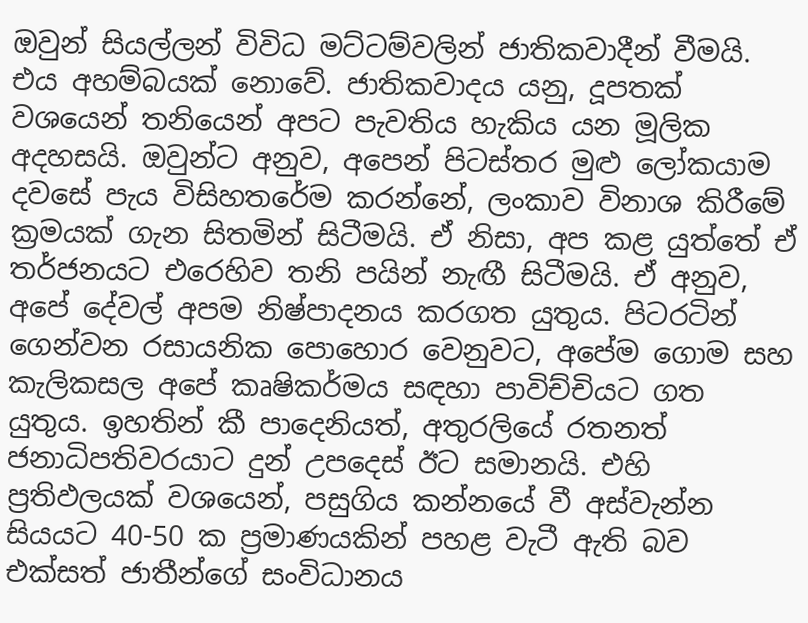ඔවුන් සියල්ලන් විවිධ මට්ටම්වලින් ජාතිකවාදීන් වීමයි. එය අහම්බයක් නොවේ. ජාතිකවාදය යනු, දූපතක් වශයෙන් තනියෙන් අපට පැවතිය හැකිය යන මූලික අදහසයි. ඔවුන්ට අනුව, අපෙන් පිටස්තර මුළු ලෝකයාම දවසේ පැය විසිහතරේම කරන්නේ, ලංකාව විනාශ කිරීමේ ක්‍රමයක් ගැන සිතමින් සිටීමයි. ඒ නිසා, අප කළ යුත්තේ ඒ තර්ජනයට එරෙහිව තනි පයින් නැඟී සිටීමයි. ඒ අනුව, අපේ දේවල් අපම නිෂ්පාදනය කරගත යුතුය. පිටරටින් ගෙන්වන රසායනික පොහොර වෙනුවට, අපේම ගොම සහ කැලිකසල අපේ කෘෂිකර්මය සඳහා පාවිච්චියට ගත යුතුය. ඉහතින් කී පාදෙනියත්, අතුරලියේ රතනත් ජනාධිපතිවරයාට දුන් උපදෙස් ඊට සමානයි. එහි ප්‍රතිඵලයක් වශයෙන්, පසුගිය කන්නයේ වී අස්වැන්න සියයට 40-50 ක ප්‍රමාණයකින් පහළ වැටී ඇති බව එක්සත් ජාතීන්ගේ සංවිධානය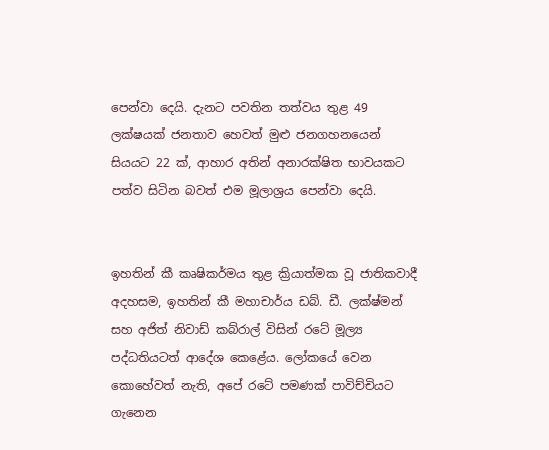පෙන්වා දෙයි. දැනට පවතින තත්වය තුළ 49 ලක්ෂයක් ජනතාව හෙවත් මුළු ජනගහනයෙන් සියයට 22 ක්, ආහාර අතින් අනාරක්ෂිත භාවයකට පත්ව සිටින බවත් එම මූලාශ්‍රය පෙන්වා දෙයි.


ඉහතින් කී කෘෂිකර්මය තුළ ක්‍රියාත්මක වූ ජාතිකවාදී අදහසම, ඉහතින් කී මහාචාර්ය ඩබ්. ඩී. ලක්ෂ්මන් සහ අජිත් නිවාඩ් කබ්රාල් විසින් රටේ මූල්‍ය පද්ධතියටත් ආදේශ කෙළේය. ලෝකයේ වෙන කොහේවත් නැති, අපේ රටේ පමණක් පාවිච්චියට ගැනෙන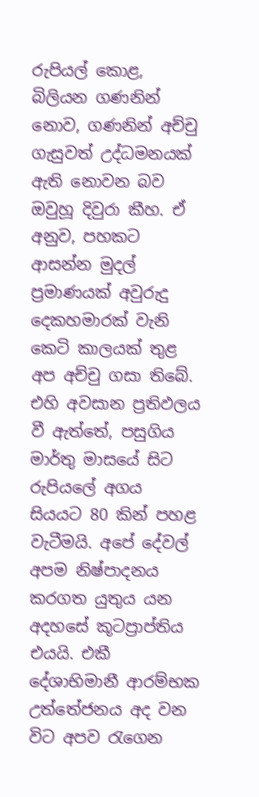රුපියල් කොළ, බිලියන ගණනින් නොව, ගණනින් අච්චු ගැසුවත් උද්ධමනයක් ඇති නොවන බව ඔවුහූ දිවුරා කීහ. ඒ අනුව, පහකට ආසන්න මුදල් ප්‍රමාණයක් අවුරුදු දෙකහමාරක් වැනි කෙටි කාලයක් තුළ අප අච්චු ගසා තිබේ. එහි අවසාන ප්‍රතිඵලය වී ඇත්තේ, පසුගිය මාර්තු මාසයේ සිට රුපියලේ අගය සියයට 80 කින් පහළ වැටීමයි. අපේ දේවල් අපම නිෂ්පාදනය කරගත යුතුය යන අදහසේ කූටප්‍රාප්තිය එයයි. එකී දේශාභිමානී ආරම්භක උත්තේජනය අද වන විට අපව රැගෙන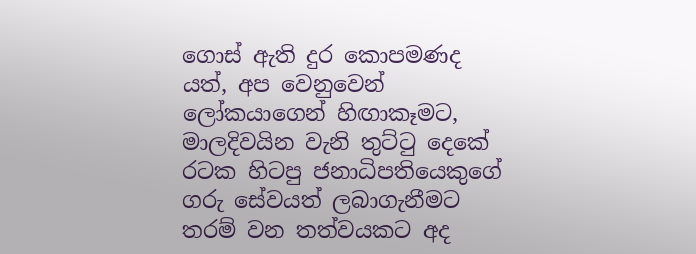ගොස් ඇති දුර කොපමණද යත්, අප වෙනුවෙන් ලෝකයාගෙන් හිඟාකෑමට, මාලදිවයින වැනි තුට්ටු දෙකේ රටක හිටපු ජනාධිපතියෙකුගේ ගරු සේවයත් ලබාගැනීමට තරම් වන තත්වයකට අද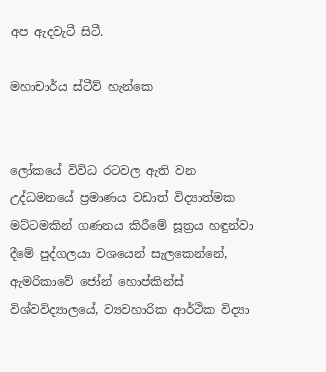අප ඇදවැටී සිටී.

මහාචාර්ය ස්ටීව් හැන්කෙ


ලෝකයේ විවිධ රටවල ඇති වන උද්ධමනයේ ප්‍රමාණය වඩාත් විද්‍යාත්මක මට්ටමකින් ගණනය කිරීමේ සූත්‍රය හඳුන්වා දීමේ පුද්ගලයා වශයෙන් සැලකෙන්නේ, ඇමරිකාවේ ජෝන් හොප්කින්ස් විශ්වවිද්‍යාලයේ, ව්‍යවහාරික ආර්ථික විද්‍යා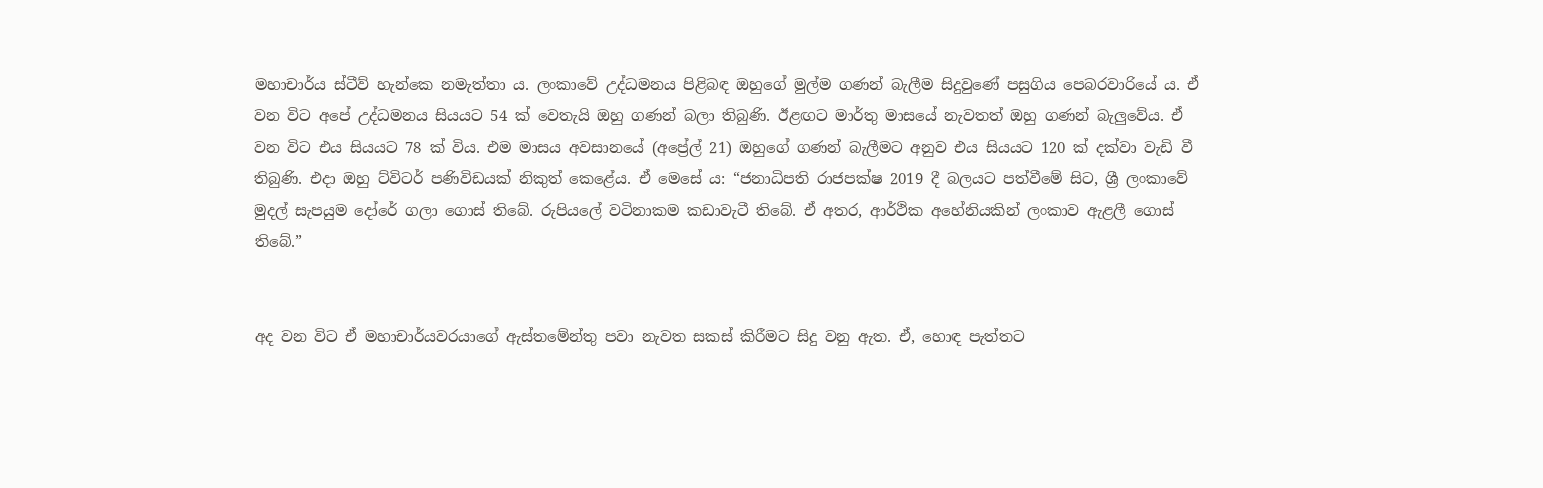මහාචාර්ය ස්ටීව් හැන්කෙ නමැත්තා ය. ලංකාවේ උද්ධමනය පිළිබඳ ඔහුගේ මුල්ම ගණන් බැලීම සිදුවුණේ පසුගිය පෙබරවාරියේ ය. ඒ වන විට අපේ උද්ධමනය සියයට 54 ක් වෙතැයි ඔහු ගණන් බලා තිබුණි. ඊළඟට මාර්තු මාසයේ නැවතත් ඔහු ගණන් බැලුවේය. ඒ වන විට එය සියයට 78 ක් විය. එම මාසය අවසානයේ (අප්‍රේල් 21) ඔහුගේ ගණන් බැලීමට අනුව එය සියයට 120 ක් දක්වා වැඩි වී තිබුණි. එදා ඔහු ට්විටර් පණිවිඩයක් නිකුත් කෙළේය. ඒ මෙසේ ය: “ජනාධිපති රාජපක්ෂ 2019 දී බලයට පත්වීමේ සිට, ශ්‍රී ලංකාවේ මුදල් සැපයුම දෝරේ ගලා ගොස් තිබේ. රුපියලේ වටිනාකම කඩාවැටී තිබේ. ඒ අතර, ආර්ථික අහේනියකින් ලංකාව ඇළලී ගොස් තිබේ.”


අද වන විට ඒ මහාචාර්යවරයාගේ ඇස්තමේන්තු පවා නැවත සකස් කිරීමට සිදු වනු ඇත. ඒ, හොඳ පැත්තට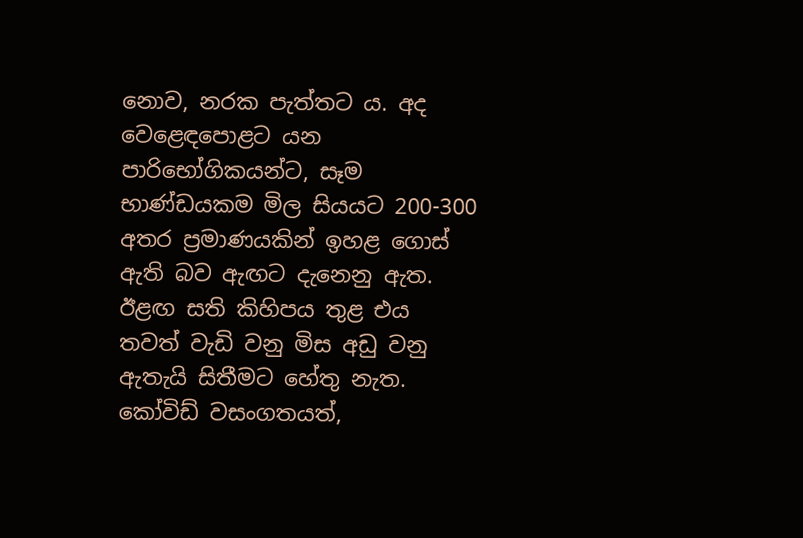නොව, නරක පැත්තට ය. අද වෙළෙඳපොළට යන පාරිභෝගිකයන්ට, සෑම භාණ්ඩයකම මිල සියයට 200-300 අතර ප්‍රමාණයකින් ඉහළ ගොස් ඇති බව ඇඟට දැනෙනු ඇත. ඊළඟ සති කිහිපය තුළ එය තවත් වැඩි වනු මිස අඩු වනු ඇතැයි සිතීමට හේතු නැත.
කෝවිඩ් වසංගතයත්,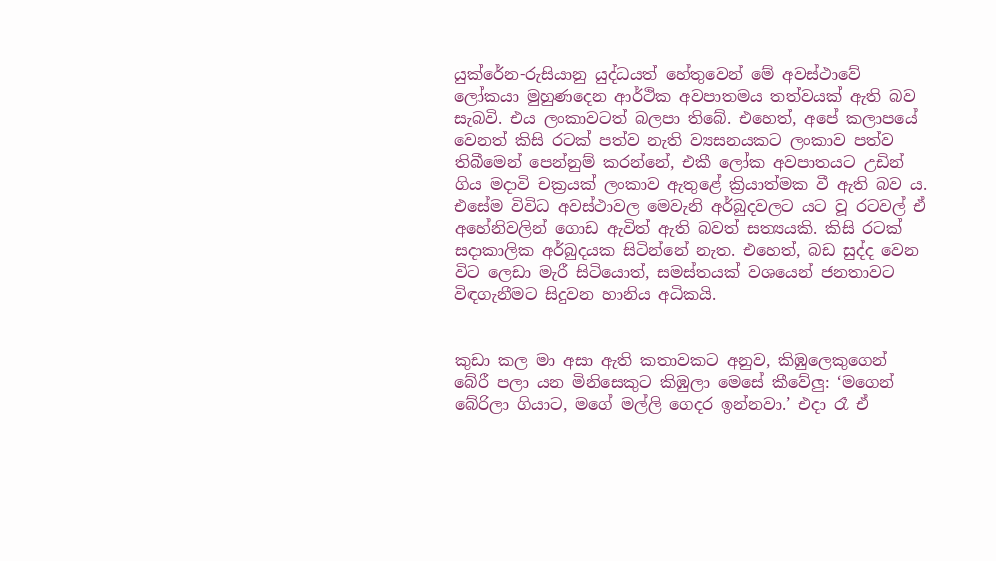යුක්රේන-රුසියානු යුද්ධයත් හේතුවෙන් මේ අවස්ථාවේ ලෝකයා මුහුණදෙන ආර්ථික අවපාතමය තත්වයක් ඇති බව සැබවි. එය ලංකාවටත් බලපා තිබේ. එහෙත්, අපේ කලාපයේ වෙනත් කිසි රටක් පත්ව නැති ව්‍යසනයකට ලංකාව පත්ව තිබීමෙන් පෙන්නුම් කරන්නේ, එකී ලෝක අවපාතයට උඩින් ගිය මදාවි චක්‍රයක් ලංකාව ඇතුළේ ක්‍රියාත්මක වී ඇති බව ය. එසේම විවිධ අවස්ථාවල මෙවැනි අර්බුදවලට යට වූ රටවල් ඒ අහේනිවලින් ගොඩ ඇවිත් ඇති බවත් සත්‍යයකි. කිසි රටක් සදාකාලික අර්බුදයක සිටින්නේ නැත. එහෙත්, බඩ සුද්ද වෙන විට ලෙඩා මැරී සිටියොත්, සමස්තයක් වශයෙන් ජනතාවට විඳගැනීමට සිදුවන හානිය අධිකයි.


කුඩා කල මා අසා ඇති කතාවකට අනුව, කිඹුලෙකුගෙන් බේරී පලා යන මිනිසෙකුට කිඹුලා මෙසේ කීවේලු: ‘මගෙන් බේරිලා ගියාට, මගේ මල්ලි ගෙදර ඉන්නවා.’ එදා රෑ ඒ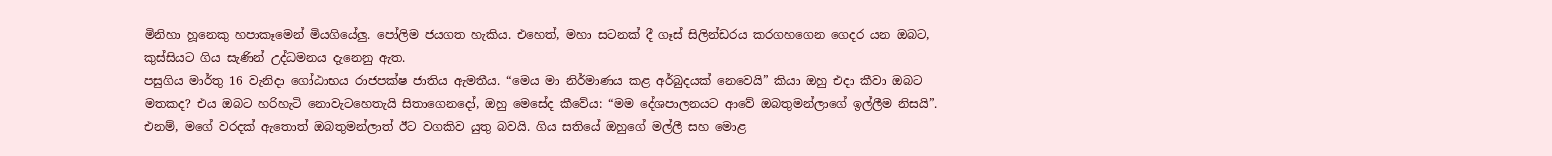මිනිහා හූනෙකු හපාකෑමෙන් මියගියේලු. පෝලිම ජයගත හැකිය. එහෙත්, මහා සටනක් දී ගෑස් සිලින්ඩරය කරගහගෙන ගෙදර යන ඔබට, කුස්සියට ගිය සැණින් උද්ධමනය දැනෙනු ඇත.
පසුගිය මාර්තු 16 වැනිදා ගෝඨාභය රාජපක්ෂ ජාතිය ඇමතීය. “මෙය මා නිර්මාණය කළ අර්බුදයක් නෙවෙයි” කියා ඔහු එදා කීවා ඔබට මතකද? එය ඔබට හරිහැටි නොවැටහෙතැයි සිතාගෙනදෝ, ඔහු මෙසේද කීවේය: “මම දේශපාලනයට ආවේ ඔබතුමන්ලාගේ ඉල්ලීම නිසයි”. එනම්, මගේ වරදක් ඇතොත් ඔබතුමන්ලාත් ඊට වගකිව යුතු බවයි. ගිය සතියේ ඔහුගේ මල්ලී සහ මොළ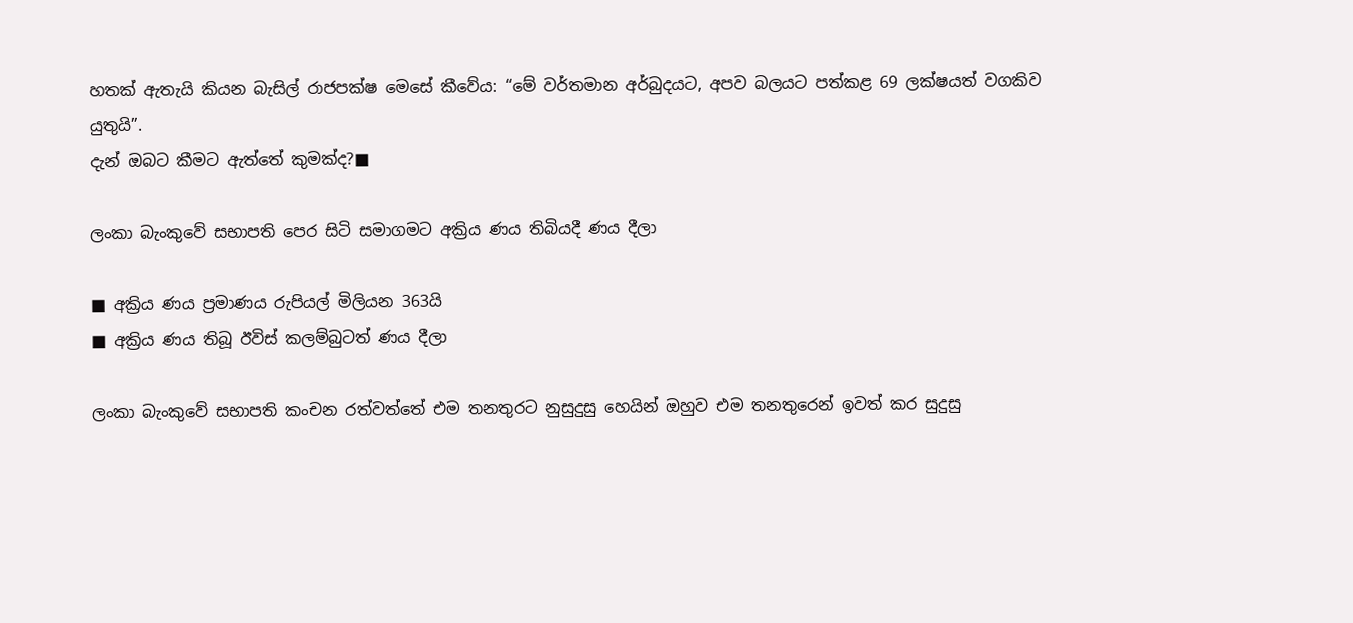හතක් ඇතැයි කියන බැසිල් රාජපක්ෂ මෙසේ කීවේය: “මේ වර්තමාන අර්බුදයට, අපව බලයට පත්කළ 69 ලක්ෂයත් වගකිව යුතුයි”.
දැන් ඔබට කීමට ඇත්තේ කුමක්ද?■

ලංකා බැංකුවේ සභාපති පෙර සිටි සමාගමට අක්‍රිය ණය තිබියදී ණය දීලා

■ අක්‍රිය ණය ප්‍රමාණය රුපියල් මිලියන 363යි
■ අක්‍රිය ණය තිබූ ඊවිස් කලම්බුටත් ණය දීලා

ලංකා බැංකුවේ සභාපති කංචන රත්වත්තේ එම තනතුරට නුසුදුසු හෙයින් ඔහුව එම තනතුරෙන් ඉවත් කර සුදුසු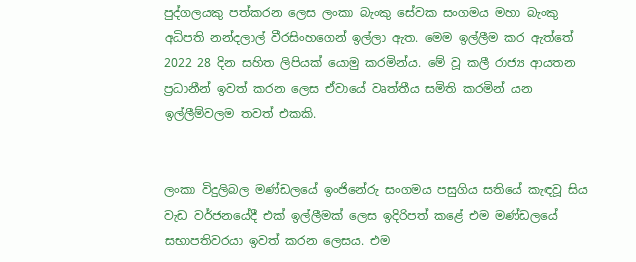පුද්ගලයකු පත්කරන ලෙස ලංකා බැංකු සේවක සංගමය මහා බැංකු අධිපති නන්දලාල් වීරසිංහගෙන් ඉල්ලා ඇත. මෙම ඉල්ලීම කර ඇත්තේ 2022 28 දින සහිත ලිපියක් යොමු කරමින්ය. මේ වූ කලී රාජ්‍ය ආයතන ප්‍රධානීන් ඉවත් කරන ලෙස ඒවායේ වෘත්තීය සමිති කරමින් යන ඉල්ලීම්වලම තවත් එකකි.


ලංකා විදුලිබල මණ්ඩලයේ ඉංජිනේරු සංගමය පසුගිය සතියේ කැඳවූ සිය වැඩ වර්ජනයේදී එක් ඉල්ලීමක් ලෙස ඉදිරිපත් කළේ එම මණ්ඩලයේ සභාපතිවරයා ඉවත් කරන ලෙසය. එම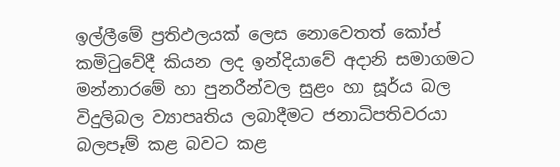ඉල්ලීමේ ප්‍රතිඵලයක් ලෙස නොවෙතත් කෝප් කමිටුවේදී කියන ලද ඉන්දියාවේ අදානි සමාගමට මන්නාරමේ හා පුනරීන්වල සුළං හා සූර්ය බල විදුලිබල ව්‍යාපෘතිය ලබාදීමට ජනාධිපතිවරයා බලපෑම් කළ බවට කළ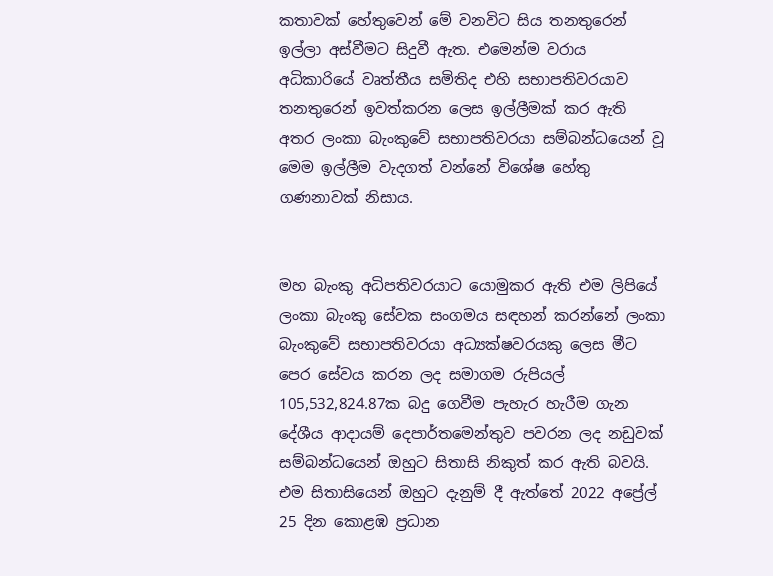කතාවක් හේතුවෙන් මේ වනවිට සිය තනතුරෙන් ඉල්ලා අස්වීමට සිදුවී ඇත. එමෙන්ම වරාය අධිකාරියේ වෘත්තීය සමිතිද එහි සභාපතිවරයාව තනතුරෙන් ඉවත්කරන ලෙස ඉල්ලීමක් කර ඇති අතර ලංකා බැංකුවේ සභාපතිවරයා සම්බන්ධයෙන් වූ මෙම ඉල්ලීම වැදගත් වන්නේ විශේෂ හේතු ගණනාවක් නිසාය.


මහ බැංකු අධිපතිවරයාට යොමුකර ඇති එම ලිපියේ ලංකා බැංකු සේවක සංගමය සඳහන් කරන්නේ ලංකා බැංකුවේ සභාපතිවරයා අධ්‍යක්ෂවරයකු ලෙස මීට පෙර සේවය කරන ලද සමාගම රුපියල් 105,532,824.87ක බදු ගෙවීම පැහැර හැරීම ගැන දේශීය ආදායම් දෙපාර්තමෙන්තුව පවරන ලද නඩුවක් සම්බන්ධයෙන් ඔහුට සිතාසි නිකුත් කර ඇති බවයි. එම සිතාසියෙන් ඔහුට දැනුම් දී ඇත්තේ 2022 අප්‍රේල් 25 දින කොළඹ ප්‍රධාන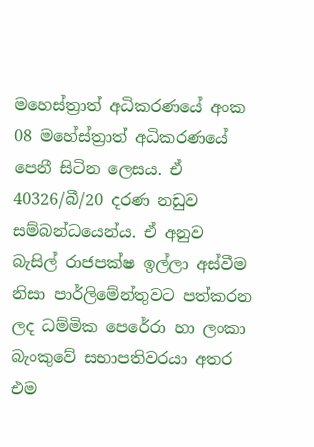මහෙස්ත්‍රාත් අධිකරණයේ අංක 08 මහේස්ත්‍රාත් අධිකරණයේ පෙනී සිටින ලෙසය. ඒ 40326/බී/20 දරණ නඩුව සම්බන්ධයෙන්ය. ඒ අනුව බැසිල් රාජපක්ෂ ඉල්ලා අස්වීම නිසා පාර්ලිමේන්තුවට පත්කරන ලද ධම්මික පෙරේරා හා ලංකා බැංකුවේ සභාපතිවරයා අතර එම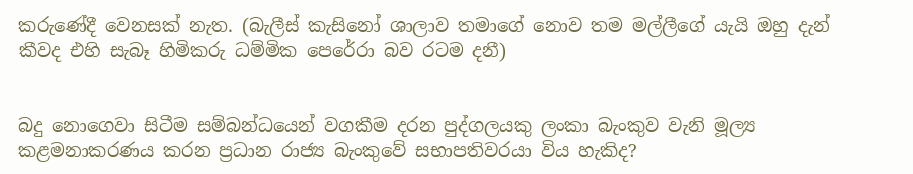කරුණේදී වෙනසක් නැත. (බැලීස් කැසිනෝ ශාලාව තමාගේ නොව තම මල්ලීගේ යැයි ඔහු දැන් කීවද එහි සැබෑ හිමිකරු ධම්මික පෙරේරා බව රටම දනී)


බදු නොගෙවා සිටීම සම්බන්ධයෙන් වගකීම දරන පුද්ගලයකු ලංකා බැංකුව වැනි මූල්‍ය කළමනාකරණය කරන ප්‍රධාන රාජ්‍ය බැංකුවේ සභාපතිවරයා විය හැකිද?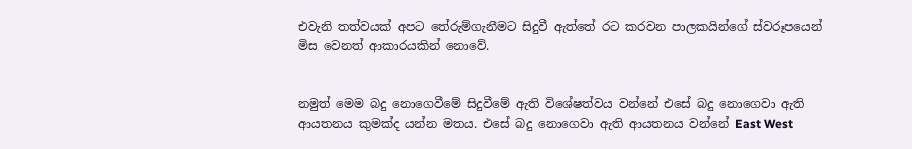එවැනි තත්වයක් අපට තේරුම්ගැනීමට සිදුවී ඇත්තේ රට කරවන පාලකයින්ගේ ස්වරූපයෙන් මිස වෙනත් ආකාරයකින් නොවේ.


නමුත් මෙම බදු නොගෙවීමේ සිදුවීමේ ඇති විශේෂත්වය වන්නේ එසේ බදු නොගෙවා ඇති ආයතනය කුමක්ද යන්න මතය. එසේ බදු නොගෙවා ඇති ආයතනය වන්නේ East West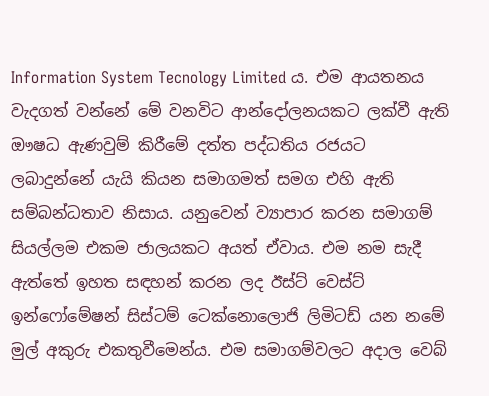Information System Tecnology Limited ය. එම ආයතනය වැදගත් වන්නේ මේ වනවිට ආන්දෝලනයකට ලක්වී ඇති ඖෂධ ඇණවුම් කිරීමේ දත්ත පද්ධතිය රජයට ලබාදුන්නේ යැයි කියන සමාගමත් සමග එහි ඇති සම්බන්ධතාව නිසාය. යනුවෙන් ව්‍යාපාර කරන සමාගම් සියල්ලම එකම ජාලයකට අයත් ඒවාය. එම නම සැදී ඇත්තේ ඉහත සඳහන් කරන ලද ඊස්ට් වෙස්ට් ඉන්ෆෝමේෂන් සිස්ටම් ටෙක්නොලොජි ලිමිටඩ් යන නමේ මුල් අකුරු එකතුවීමෙන්ය. එම සමාගම්වලට අදාල වෙබ්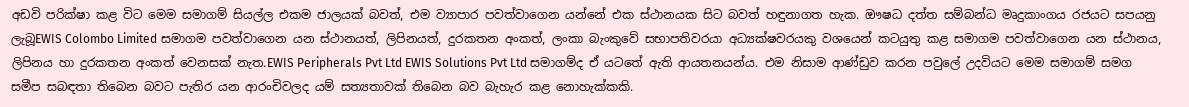අඩවි පරික්ෂා කළ විට මෙම සමාගම් සියල්ල එකම ජාලයක් බවත්, එම ව්‍යාපාර පවත්වාගෙන යන්නේ එක ස්ථානයක සිට බවත් හඳුනාගත හැක. ඖෂධ දත්ත සම්බන්ධ මෘදුකාංගය රජයට සපයනු ලැබූEWIS Colombo Limited සමාගම පවත්වාගෙන යන ස්ථානයත්, ලිපිනයත්, දුරකතන අංකත්, ලංකා බැංකුවේ සභාපතිවරයා අධ්‍යක්ෂවරයකු වශයෙන් කටයුතු කළ සමාගම පවත්වාගෙන යන ස්ථානය, ලිපිනය හා දුරකතන අංකත් වෙනසක් නැත.EWIS Peripherals Pvt Ltd EWIS Solutions Pvt Ltd සමාගම්ද ඒ යටතේ ඇති ආයතනයන්ය. එම නිසාම ආණ්ඩුව කරන පවුලේ උදවියට මෙම සමාගම් සමග සමීප සබඳතා තිබෙන බවට පැතිර යන ආරංචිවලද යම් සත්‍යතාවක් තිබෙන බව බැහැර කළ නොහැක්කකි.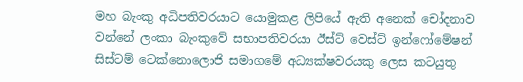මහ බැංකු අධිපතිවරයාට යොමුකළ ලිපියේ ඇති අනෙක් චෝදනාව වන්නේ ලංකා බැංකුවේ සභාපතිවරයා ඊස්ට් වෙස්ට් ඉන්ෆෝමේෂන් සිස්ටම් ටෙක්නොලොජි සමාගමේ අධ්‍යක්ෂවරයකු ලෙස කටයුතු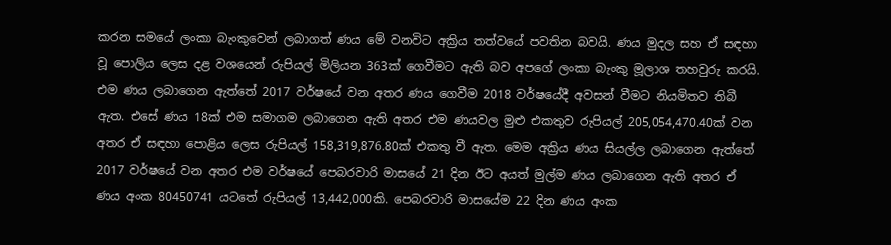කරන සමයේ ලංකා බැංකුවෙන් ලබාගත් ණය මේ වනවිට අක්‍රිය තත්වයේ පවතින බවයි. ණය මුදල සහ ඒ සඳහා වූ පොලිය ලෙස දළ වශයෙන් රුපියල් මිලියන 363ක් ගෙවීමට ඇති බව අපගේ ලංකා බැංකු මූලාශ තහවුරු කරයි. එම ණය ලබාගෙන ඇත්තේ 2017 වර්ෂයේ වන අතර ණය ගෙවීම 2018 වර්ෂයේදී අවසන් වීමට නියමිතව තිබී ඇත. එසේ ණය 18ක් එම සමාගම ලබාගෙන ඇති අතර එම ණයවල මුළු එකතුව රුපියල් 205,054,470.40ක් වන අතර ඒ සඳහා පොළිය ලෙස රුපියල් 158,319,876.80ක් එකතු වී ඇත. මෙම අක්‍රිය ණය සියල්ල ලබාගෙන ඇත්තේ 2017 වර්ෂයේ වන අතර එම වර්ෂයේ පෙබරවාරි මාසයේ 21 දින ඊට අයත් මුල්ම ණය ලබාගෙන ඇති අතර ඒ ණය අංක 80450741 යටතේ රුපියල් 13,442,000කි. පෙබරවාරි මාසයේම 22 දින ණය අංක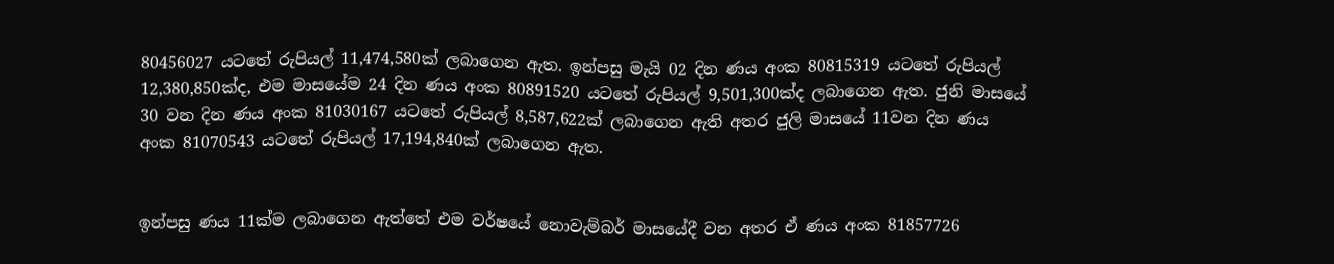80456027 යටතේ රුපියල් 11,474,580ක් ලබාගෙන ඇත. ඉන්පසු මැයි 02 දින ණය අංක 80815319 යටතේ රුපියල් 12,380,850ක්ද, එම මාසයේම 24 දින ණය අංක 80891520 යටතේ රුපියල් 9,501,300ක්ද ලබාගෙන ඇත. ජුනි මාසයේ 30 වන දින ණය අංක 81030167 යටතේ රුපියල් 8,587,622ක් ලබාගෙන ඇති අතර ජුලි මාසයේ 11වන දින ණය අංක 81070543 යටතේ රුපියල් 17,194,840ක් ලබාගෙන ඇත.


ඉන්පසු ණය 11ක්ම ලබාගෙන ඇත්තේ එම වර්ෂයේ නොවැම්බර් මාසයේදී වන අතර ඒ ණය අංක 81857726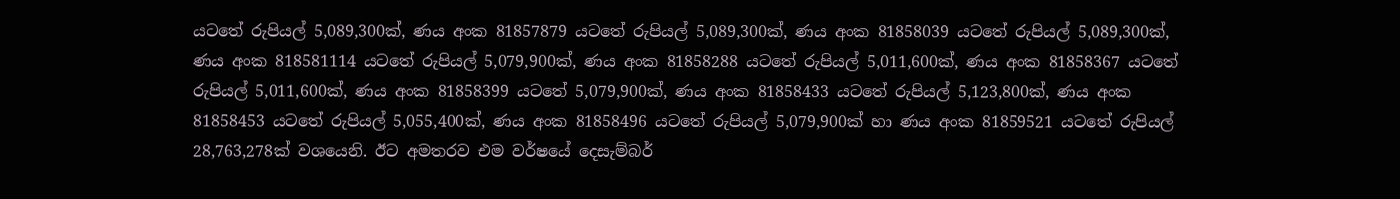යටතේ රුපියල් 5,089,300ක්, ණය අංක 81857879 යටතේ රුපියල් 5,089,300ක්, ණය අංක 81858039 යටතේ රුපියල් 5,089,300ක්, ණය අංක 818581114 යටතේ රුපියල් 5,079,900ක්, ණය අංක 81858288 යටතේ රුපියල් 5,011,600ක්, ණය අංක 81858367 යටතේ රුපියල් 5,011,600ක්, ණය අංක 81858399 යටතේ 5,079,900ක්, ණය අංක 81858433 යටතේ රුපියල් 5,123,800ක්, ණය අංක 81858453 යටතේ රුපියල් 5,055,400ක්, ණය අංක 81858496 යටතේ රුපියල් 5,079,900ක් හා ණය අංක 81859521 යටතේ රුපියල් 28,763,278ක් වශයෙනි. ඊට අමතරව එම වර්ෂයේ දෙසැම්බර්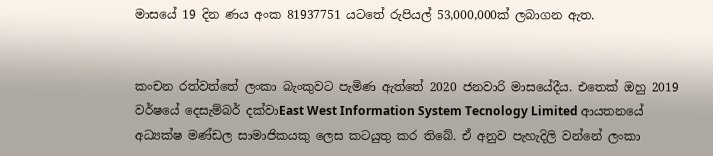මාසයේ 19 දින ණය අංක 81937751 යටතේ රුපියල් 53,000,000ක් ලබාගන ඇත.


කංචන රත්වත්තේ ලංකා බැංකුවට පැමිණ ඇත්තේ 2020 ජනවාරි මාසයේදීය. එතෙක් ඔහු 2019 වර්ෂයේ දෙසැම්බර් දක්වාEast West Information System Tecnology Limited ආයතනයේ අධ්‍යක්ෂ මණ්ඩල සාමාජිකයකු ලෙස කටයුතු කර තිබේ. ඒ අනුව පැහැදිලි වන්නේ ලංකා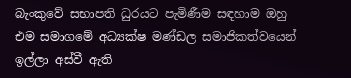බැංකුවේ සභාපති ධුරයට පැමිණීම සඳහාම ඔහු එම සමාගමේ අධ්‍යක්ෂ මණ්ඩල සමාජිකත්වයෙන් ඉල්ලා අස්වී ඇති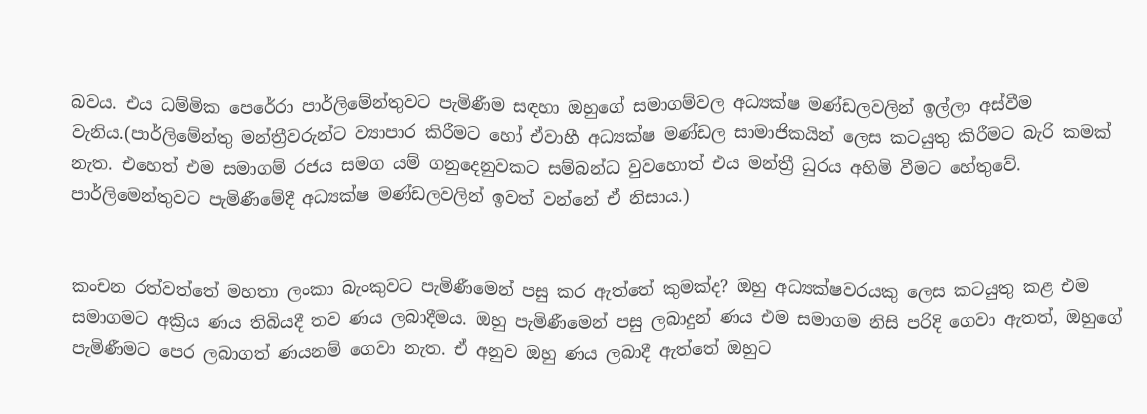බවය. එය ධම්මික පෙරේරා පාර්ලිමේන්තුවට පැමිණීම සඳහා ඔහුගේ සමාගම්වල අධ්‍යක්ෂ මණ්ඩලවලින් ඉල්ලා අස්වීම වැනිය.(පාර්ලිමේන්තු මන්ත්‍රීවරුන්ට ව්‍යාපාර කිරීමට හෝ ඒවාහී අධ්‍යක්ෂ මණ්ඩල සාමාජිකයින් ලෙස කටයුතු කිරීමට බැරි කමක් නැත. එහෙත් එම සමාගම් රජය සමග යම් ගනුදෙනුවකට සම්බන්ධ වුවහොත් එය මන්ත්‍රී ධුරය අහිමි වීමට හේතුවේ. පාර්ලිමෙන්තුවට පැමිණීමේදී අධ්‍යක්ෂ මණ්ඩලවලින් ඉවත් වන්නේ ඒ නිසාය.)


කංචන රත්වත්තේ මහතා ලංකා බැංකුවට පැමිණීමෙන් පසු කර ඇත්තේ කුමක්ද? ඔහු අධ්‍යක්ෂවරයකු ලෙස කටයුතු කළ එම සමාගමට අක්‍රිය ණය තිබියදී තව ණය ලබාදීමය. ඔහු පැමිණීමෙන් පසු ලබාදුන් ණය එම සමාගම නිසි පරිදි ගෙවා ඇතත්, ඔහුගේ පැමිණීමට පෙර ලබාගත් ණයනම් ගෙවා නැත. ඒ අනුව ඔහු ණය ලබාදී ඇත්තේ ඔහුට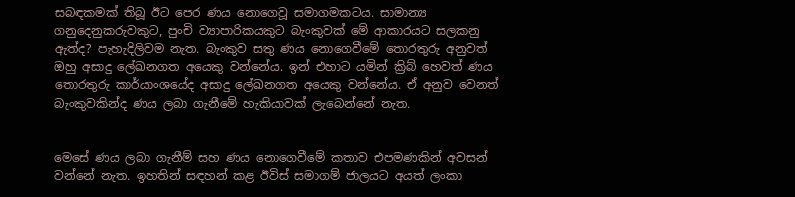සබඳකමක් තිබූ ඊට පෙර ණය නොගෙවූ සමාගමකටය. සාමාන්‍ය ගනුදෙනුකරුවකුට, පුංචි ව්‍යාපාරිකයකුට බැංකුවක් මේ ආකාරයට සලකනු ඇත්ද? පැහැදිලිවම නැත. බැංකුව සතු ණය නොගෙවීමේ තොරතුරු අනුවත් ඔහු අසාදු ලේඛනගත අයෙකු වන්නේය. ඉන් එහාට යමින් ක්‍රිබ් හෙවත් ණය තොරතුරු කාර්යාංශයේද අසාදු ලේඛනගත අයෙකු වන්නේය. ඒ අනුව වෙනත් බැංකුවකින්ද ණය ලබා ගැනීමේ හැකියාවක් ලැබෙන්නේ නැත.


මෙසේ ණය ලබා ගැනීම් සහ ණය නොගෙවීමේ කතාව එපමණකින් අවසන් වන්නේ නැත. ඉහතින් සඳහන් කළ ඊවිස් සමාගම් ජාලයට අයත් ලංකා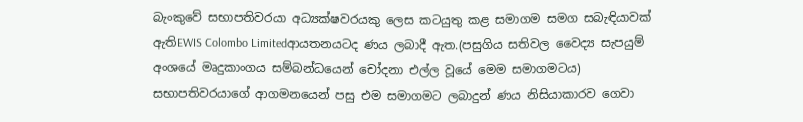බැංකුවේ සභාපතිවරයා අධ්‍යක්ෂවරයකු ලෙස කටයුතු කළ සමාගම සමග සබැඳියාවක් ඇතිEWIS Colombo Limitedආයතනයටද ණය ලබාදී ඇත.(පසුගිය සතිවල වෛද්‍ය සැපයුම් අංශයේ මෘදුකාංගය සම්බන්ධයෙන් චෝදනා එල්ල වූයේ මෙම සමාගමටය) සභාපතිවරයාගේ ආගමනයෙන් පසු එම සමාගමට ලබාදුන් ණය නිසියාකාරව ගෙවා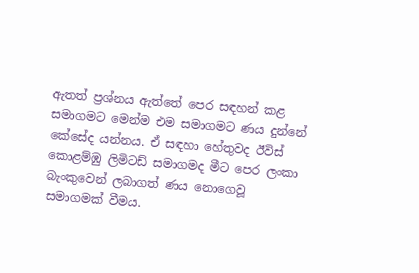ඇතත් ප්‍රශ්නය ඇත්තේ පෙර සඳහන් කළ සමාගමට මෙන්ම එම සමාගමට ණය දුන්නේ කේසේද යන්නය. ඒ සඳහා හේතුවද ඊවිස් කොළම්ඹු ලිමිටඩ් සමාගමද මීට පෙර ලංකා බැංකුවෙන් ලබාගත් ණය නොගෙවූ සමාගමක් වීමය.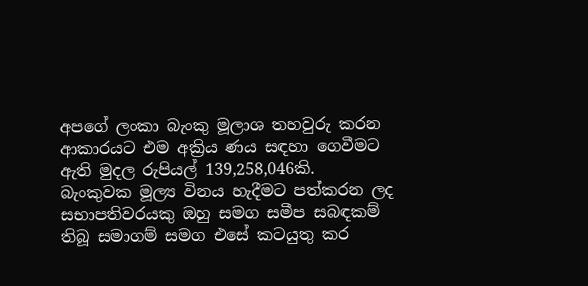අපගේ ලංකා බැංකු මූලාශ තහවුරු කරන ආකාරයට එම අක්‍රිය ණය සඳහා ගෙවීමට ඇති මුදල රුපියල් 139,258,046කි.
බැංකුවක මූල්‍ය විනය හැදීමට පත්කරන ලද සභාපතිවරයකු ඔහු සමග සමීප සබඳකම් තිබූ සමාගම් සමග එසේ කටයුතු කර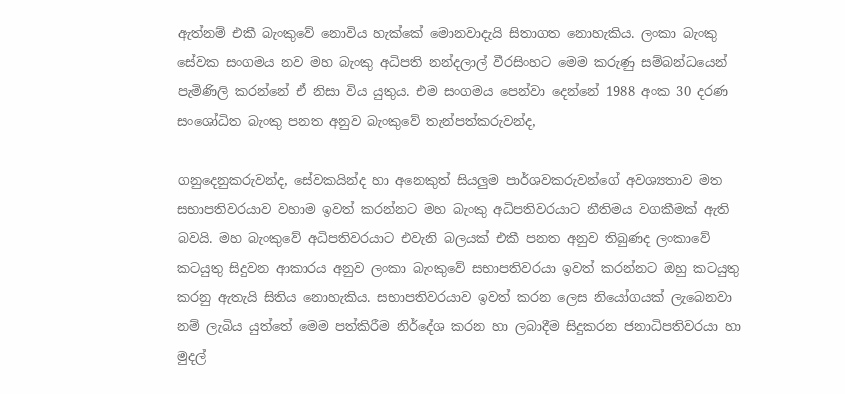ඇත්නම් එකී බැංකුවේ නොවිය හැක්කේ මොනවාදැයි සිතාගත නොහැකිය. ලංකා බැංකු සේවක සංගමය නව මහ බැංකු අධිපති නන්දලාල් වීරසිංහට මෙම කරුණු සම්බන්ධයෙන් පැමිණිලි කරන්නේ ඒ නිසා විය යුතුය. එම සංගමය පෙන්වා දෙන්නේ 1988 අංක 30 දරණ සංශෝධිත බැංකු පනත අනුව බැංකුවේ තැන්පත්කරුවන්ද,

ගනුදෙනුකරුවන්ද, සේවකයින්ද හා අනෙකුත් සියලුම පාර්ශවකරුවන්ගේ අවශ්‍යතාව මත සභාපතිවරයාව වහාම ඉවත් කරන්නට මහ බැංකු අධිපතිවරයාට නීතිමය වගකීමක් ඇති බවයි. මහ බැංකුවේ අධිපතිවරයාට එවැනි බලයක් එකී පනත අනුව තිබුණද ලංකාවේ කටයුතු සිදුවන ආකාරය අනුව ලංකා බැංකුවේ සභාපතිවරයා ඉවත් කරන්නට ඔහු කටයුතු කරනු ඇතැයි සිතිය නොහැකිය. සභාපතිවරයාව ඉවත් කරන ලෙස නියෝගයක් ලැබෙනවා නම් ලැබිය යුත්තේ මෙම පත්කිරීම නිර්දේශ කරන හා ලබාදීම සිදුකරන ජනාධිපතිවරයා හා මුදල්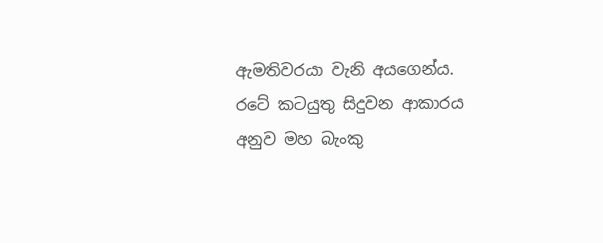ඇමතිවරයා වැනි අයගෙන්ය. රටේ කටයුතු සිදුවන ආකාරය අනුව මහ බැංකු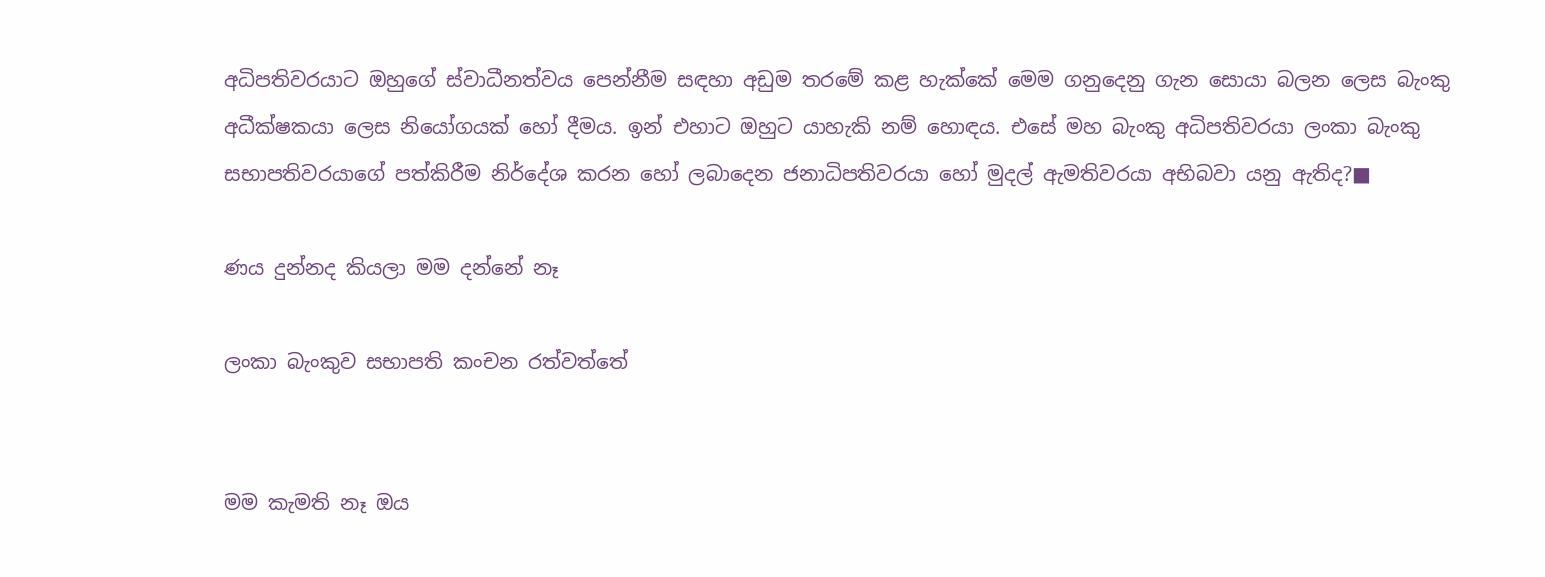අධිපතිවරයාට ඔහුගේ ස්වාධීනත්වය පෙන්නීම සඳහා අඩුම තරමේ කළ හැක්කේ මෙම ගනුදෙනු ගැන සොයා බලන ලෙස බැංකු අධීක්ෂකයා ලෙස නියෝගයක් හෝ දීමය. ඉන් එහාට ඔහුට යාහැකි නම් හොඳය. එසේ මහ බැංකු අධිපතිවරයා ලංකා බැංකු සභාපතිවරයාගේ පත්කිරීම නිර්දේශ කරන හෝ ලබාදෙන ජනාධිපතිවරයා හෝ මුදල් ඇමතිවරයා අභිබවා යනු ඇතිද?■

ණය දුන්නද කියලා මම දන්නේ නෑ

ලංකා බැංකුව සභාපති කංචන රත්වත්තේ


මම කැමති නෑ ඔය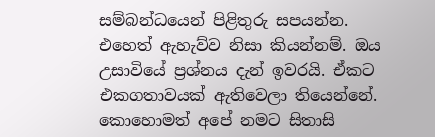සම්බන්ධයෙන් පිළිතුරු සපයන්න. එහෙත් ඇහැව්ව නිසා කියන්නම්. ඔය උසාවියේ ප්‍රශ්නය දැන් ඉවරයි. ඒකට එකගතාවයක් ඇතිවෙලා තියෙන්නේ. කොහොමත් අපේ නමට සිතාසි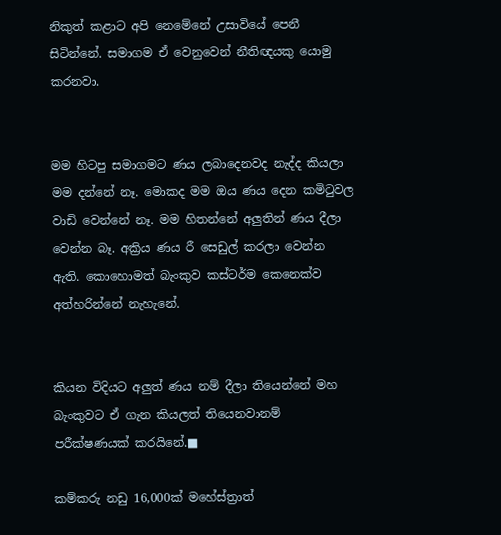නිකුත් කළාට අපි නෙමේනේ උසාවියේ පෙනී සිටින්නේ. සමාගම ඒ වෙනුවෙන් නීතිඥයකු යොමු කරනවා.


මම හිටපු සමාගමට ණය ලබාදෙනවද නැද්ද කියලා මම දන්නේ නෑ. මොකද මම ඔය ණය දෙන කමිටුවල වාඩි වෙන්නේ නෑ. මම හිතන්නේ අලුතින් ණය දීලා වෙන්න බෑ. අක්‍රිය ණය රී සෙඩුල් කරලා වෙන්න ඇති. කොහොමත් බැංකුව කස්ටර්ම කෙනෙක්ව අත්හරින්නේ නැහැනේ.


කියන විදියට අලුත් ණය නම් දීලා තියෙන්නේ මහ බැංකුවට ඒ ගැන කියලත් තියෙනවානම් පරීක්ෂණයක් කරයිනේ.■

කම්කරු නඩු 16,000ක් මහේස්ත්‍රාත්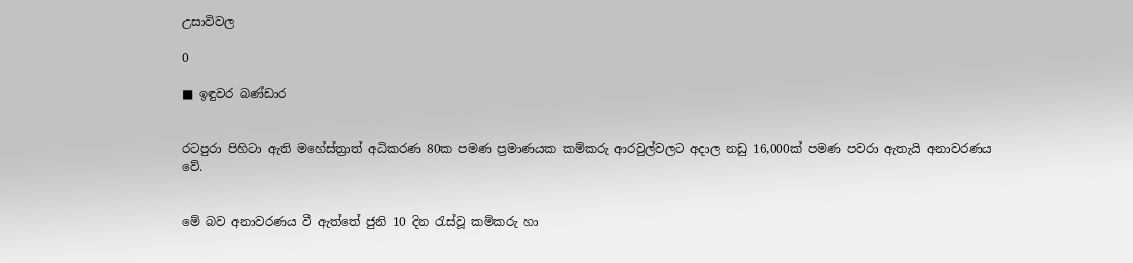උසාවිවල

0

■ ඉඳුවර බණ්ඩාර


රටපුරා පිහිටා ඇති මහේස්ත්‍රාත් අධිකරණ 80ක පමණ ප්‍රමාණයක කම්කරු ආරවුල්වලට අදාල නඩු 16,000ක් පමණ පවරා ඇතැයි අනාවරණය වේ.


මේ බව අනාවරණය වී ඇත්තේ ජුනි 10 දින රැස්වූ කම්කරු හා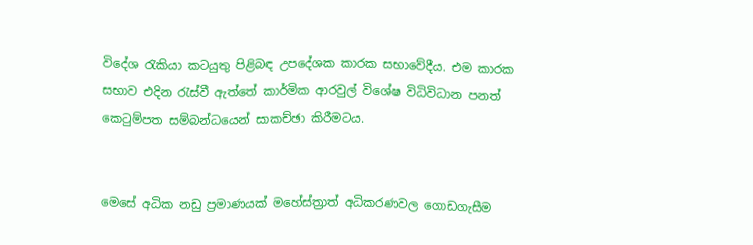විදේශ රැකියා කටයුතු පිළිබඳ උපදේශක කාරක සභාවේදීය. එම කාරක සභාව එදින රැස්වී ඇත්තේ කාර්මික ආරවුල් විශේෂ විධිවිධාන පනත් කෙටුම්පත සම්බන්ධයෙන් සාකච්ඡා කිරීමටය.


මෙසේ අධික නඩු ප්‍රමාණයක් මහේස්ත්‍රාත් අධිකරණවල ගොඩගැසීම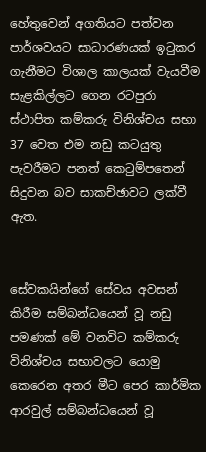හේතුවෙන් අගතියට පත්වන පාර්ශවයට සාධාරණයක් ඉටුකර ගැනීමට විශාල කාලයක් වැයවීම සැළකිල්ලට ගෙන රටපුරා ස්ථාපිත කම්කරු විනිශ්චය සභා 37 වෙත එම නඩු කටයුතු පැවරීමට පනත් කෙටුම්පතෙන් සිදුවන බව සාකච්ඡාවට ලක්වී ඇත.


සේවකයින්ගේ සේවය අවසන් කිරීම සම්බන්ධයෙන් වූ නඩු පමණක් මේ වනවිට කම්කරු විනිශ්චය සභාවලට යොමු කෙරෙන අතර මීට පෙර කාර්මික ආරවුල් සම්බන්ධයෙන් වූ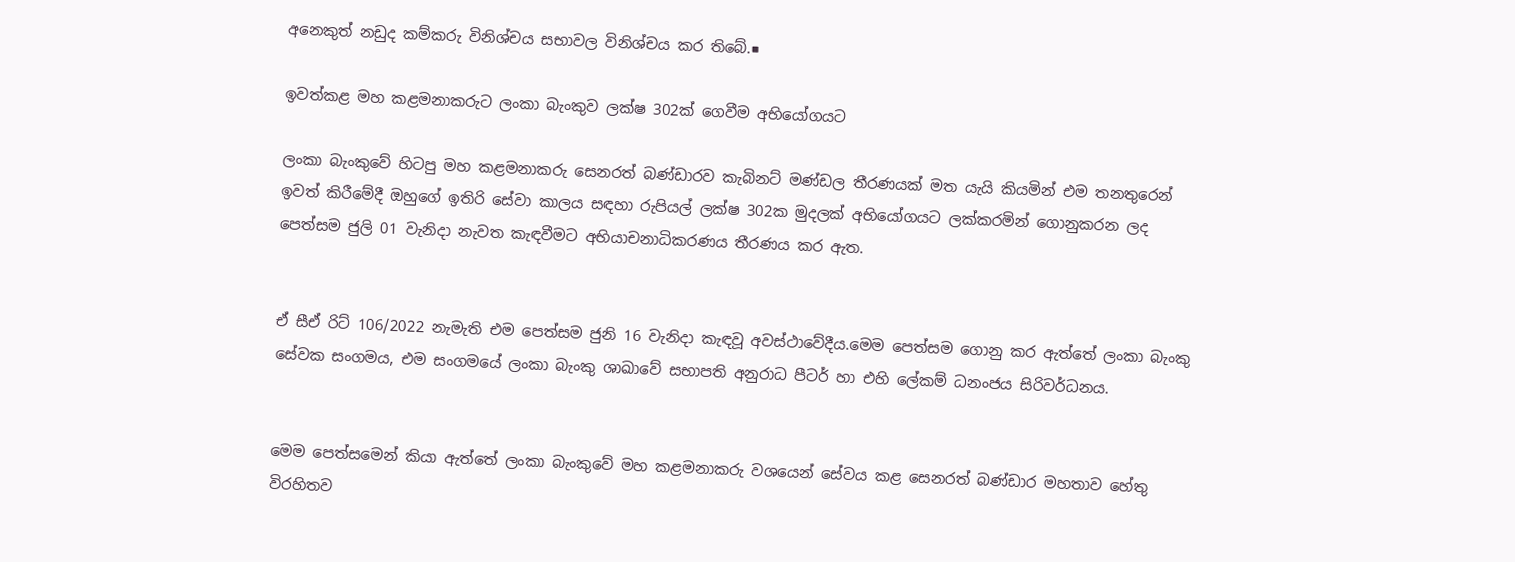අනෙකුත් නඩුද කම්කරු විනිශ්චය සභාවල විනිශ්චය කර තිබේ.■

ඉවත්කළ මහ කළමනාකරුට ලංකා බැංකුව ලක්ෂ 302ක් ගෙවීම අභියෝගයට

ලංකා බැංකුවේ හිටපු මහ කළමනාකරු සෙනරත් බණ්ඩාරව කැබිනට් මණ්ඩල තීරණයක් මත යැයි කියමින් එම තනතුරෙන් ඉවත් කිරීමේදී ඔහුගේ ඉතිරි සේවා කාලය සඳහා රුපියල් ලක්ෂ 302ක මුදලක් අභියෝගයට ලක්කරමින් ගොනුකරන ලද පෙත්සම ජුලි 01 වැනිදා නැවත කැඳවීමට අභියාචනාධිකරණය තීරණය කර ඇත.


ඒ සීඒ රිට් 106/2022 නැමැති එම පෙත්සම ජුනි 16 වැනිදා කැඳවූ අවස්ථාවේදීය.මෙම පෙත්සම ගොනු කර ඇත්තේ ලංකා බැංකු සේවක සංගමය, එම සංගමයේ ලංකා බැංකු ශාඛාවේ සභාපති අනුරාධ පීටර් හා එහි ලේකම් ධනංජය සිරිවර්ධනය.


මෙම පෙත්සමෙන් කියා ඇත්තේ ලංකා බැංකුවේ මහ කළමනාකරු වශයෙන් සේවය කළ සෙනරත් බණ්ඩාර මහතාව හේතු විරහිතව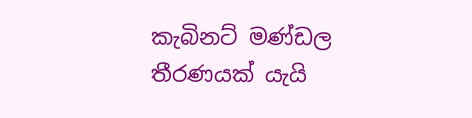කැබිනට් මණ්ඩල තීරණයක් යැයි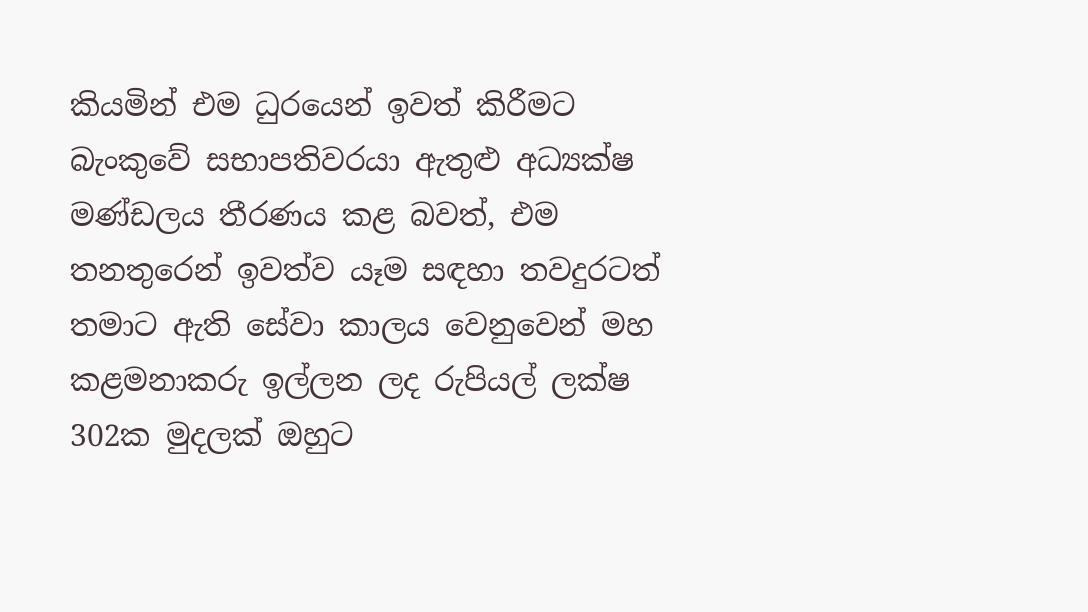කියමින් එම ධුරයෙන් ඉවත් කිරීමට බැංකුවේ සභාපතිවරයා ඇතුළු අධ්‍යක්ෂ මණ්ඩලය තීරණය කළ බවත්, එම තනතුරෙන් ඉවත්ව යෑම සඳහා තවදුරටත් තමාට ඇති සේවා කාලය වෙනුවෙන් මහ කළමනාකරු ඉල්ලන ලද රුපියල් ලක්ෂ 302ක මුදලක් ඔහුට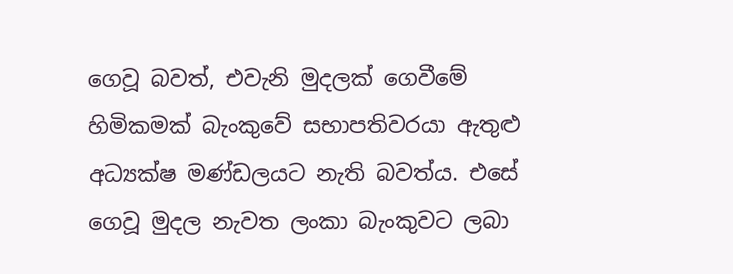ගෙවූ බවත්, එවැනි මුදලක් ගෙවීමේ හිමිකමක් බැංකුවේ සභාපතිවරයා ඇතුළු අධ්‍යක්ෂ මණ්ඩලයට නැති බවත්ය. එසේ ගෙවූ මුදල නැවත ලංකා බැංකුවට ලබා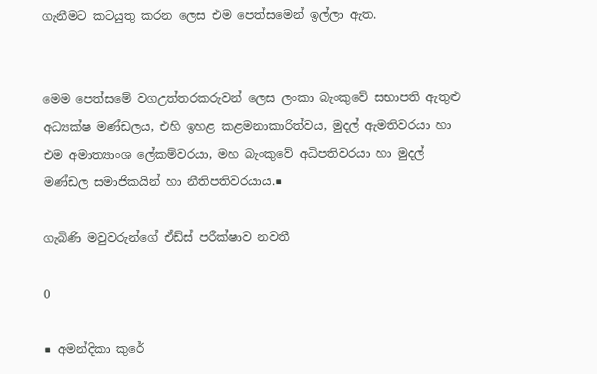ගැනීමට කටයුතු කරන ලෙස එම පෙත්සමෙන් ඉල්ලා ඇත.


මෙම පෙත්සමේ වගඋත්තරකරුවන් ලෙස ලංකා බැංකුවේ සභාපති ඇතුළු අධ්‍යක්ෂ මණ්ඩලය, එහි ඉහළ කළමනාකාරිත්වය, මුදල් ඇමතිවරයා හා එම අමාත්‍යාංශ ලේකම්වරයා, මහ බැංකුවේ අධිපතිවරයා හා මුදල් මණ්ඩල සමාජිකයින් හා නීතිපතිවරයාය.■

ගැබිණි මවුවරුන්ගේ ඒඩ්ස් පරීක්ෂාව නවතී

0

■ අමන්දිකා කුරේ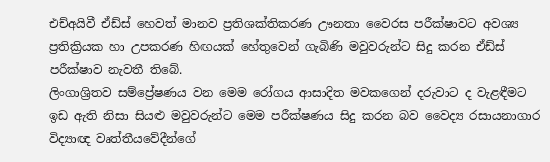එච්අයිවී ඒඩ්ස් හෙවත් මානව ප්‍රතිශක්තිකරණ ඌනතා වෛරස පරීක්ෂාවට අවශ්‍ය ප්‍රතික්‍රියක හා උපකරණ හිඟයක් හේතුවෙන් ගැබිණි මවුවරුන්ට සිදු කරන ඒඩ්ස් පරීක්ෂාව නැවතී තිබේ.
ලිංගාශ්‍රිතව සම්ප්‍රේෂණය වන මෙම රෝගය ආසාදිත මවකගෙන් දරුවාට ද වැළඳීමට ඉඩ ඇති නිසා සියළු මවුවරුන්ට මෙම පරීක්ෂණය සිදු කරන බව වෛද්‍ය රසායනාගාර විද්‍යාඥ වෘත්තීයවේදීන්ගේ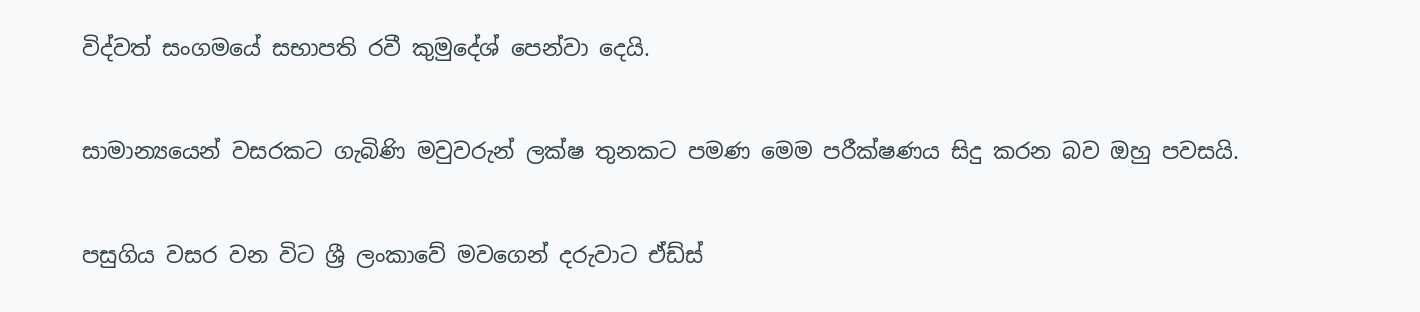විද්වත් සංගමයේ සභාපති රවී කුමුදේශ් පෙන්වා දෙයි.


සාමාන්‍යයෙන් වසරකට ගැබිණි මවුවරුන් ලක්ෂ තුනකට පමණ මෙම පරීක්ෂණය සිදු කරන බව ඔහු පවසයි.


පසුගිය වසර වන විට ශ්‍රී ලංකාවේ මවගෙන් දරුවාට ඒඩ්ස්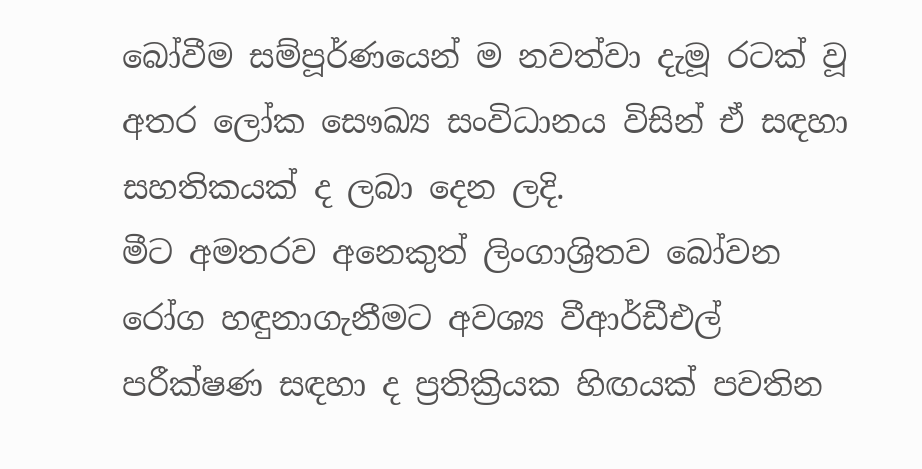බෝවීම සම්පූර්ණයෙන් ම නවත්වා දැමූ රටක් වූ අතර ලෝක සෞඛ්‍ය සංවිධානය විසින් ඒ සඳහා සහතිකයක් ද ලබා දෙන ලදි.
මීට අමතරව අනෙකුත් ලිංගාශ්‍රිතව බෝවන රෝග හඳුනාගැනීමට අවශ්‍ය වීආර්ඩීඑල් පරීක්ෂණ සඳහා ද ප්‍රතික්‍රියක හිඟයක් පවතින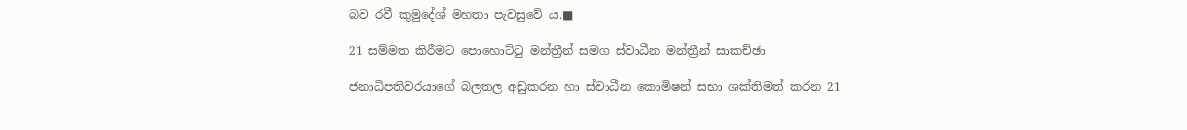බව රවී කුමුදේශ් මහතා පැවසුවේ ය.■

21 සම්මත කිරීමට පොහොට්ටු මන්ත්‍රීන් සමග ස්වාධීන මන්ත්‍රීන් සාකච්ඡා

ජනාධිපතිවරයාගේ බලතල අඩුකරන හා ස්වාධීන කොමිෂන් සභා ශක්තිමත් කරන 21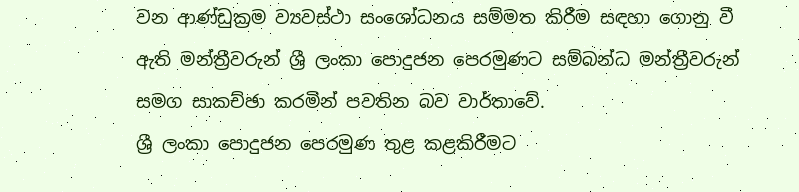වන ආණ්ඩුක්‍රම ව්‍යවස්ථා සංශෝධනය සම්මත කිරීම සඳහා ගොනු වී ඇති මන්ත්‍රීවරුන් ශ්‍රී ලංකා පොදුජන පෙරමුණට සම්බන්ධ මන්ත්‍රීවරුන් සමග සාකච්ඡා කරමින් පවතින බව වාර්තාවේ.
ශ්‍රී ලංකා පොදුජන පෙරමුණ තුළ කළකිරීමට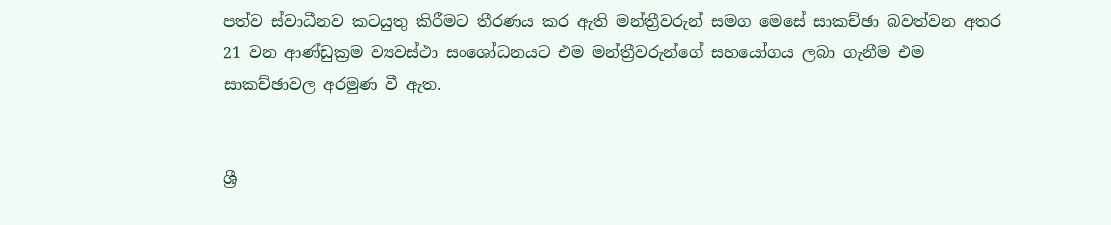පත්ව ස්වාධීනව කටයුතු කිරීමට තීරණය කර ඇති මන්ත්‍රීවරුන් සමග මෙසේ සාකච්ඡා බවත්වන අතර 21 වන ආණ්ඩුක්‍රම ව්‍යවස්ථා සංශෝධනයට එම මන්ත්‍රීවරුන්ගේ සහයෝගය ලබා ගැනීම එම සාකච්ඡාවල අරමුණ වී ඇත.


ශ්‍රී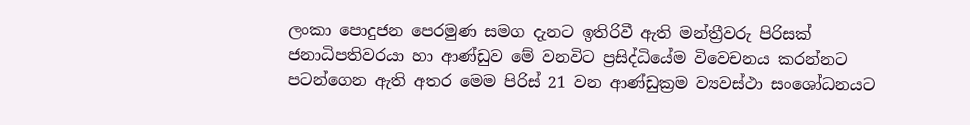ලංකා පොදුජන පෙරමුණ සමග දැනට ඉතිරිවී ඇති මන්ත්‍රීවරු පිරිසක් ජනාධිපතිවරයා හා ආණ්ඩුව මේ වනවිට ප්‍රසිද්ධියේම විවෙචනය කරන්නට පටන්ගෙන ඇති අතර මෙම පිරිස් 21 වන ආණ්ඩුක්‍රම ව්‍යවස්ථා සංශෝධනයට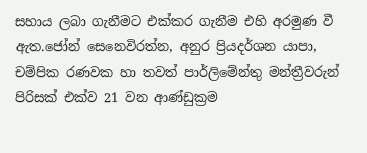සහාය ලබා ගැනීමට එක්කර ගැනීම එහි අරමුණ වී ඇත.ජෝන් සෙනෙවිරත්න, අනුර ප්‍රියදර්ශන යාපා, චම්පික රණවක හා තවත් පාර්ලිමේන්තු මන්ත්‍රීවරුන් පිරිසක් එක්ව 21 වන ආණ්ඩුක්‍රම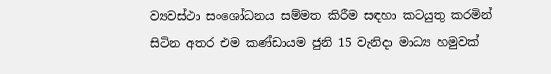ව්‍යවස්ථා සංශෝධනය සම්මත කිරීම සඳහා කටයුතු කරමින් සිටින අතර එම කණ්ඩායම ජුනි 15 වැනිදා මාධ්‍ය හමුවක්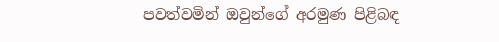පවත්වමින් ඔවුන්ගේ අරමුණ පිළිබඳ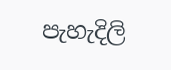පැහැදිලි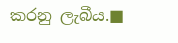කරනු ලැබීය.■